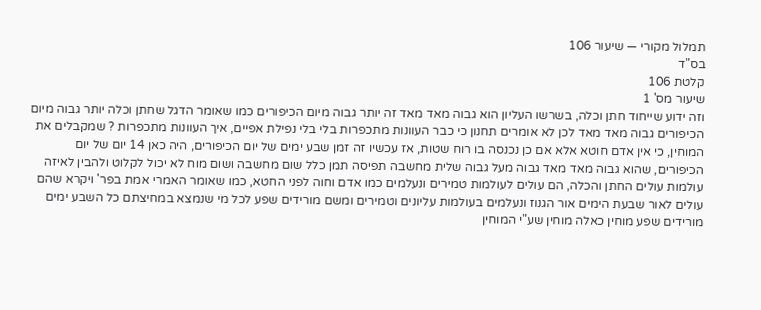תמלול מקורי — שיעור 106
בס"ד
קלטת 106
שיעור מס' 1
וזה ידוע שייחוד חתן וכלה, בשרשו העליון הוא גבוה מאד מאד זה יותר גבוה מיום הכיפורים כמו שאומר הדגל שחתן וכלה יותר גבוה מיום הכיפורים גבוה מאד מאד לכן לא אומרים תחנון כי כבר העוונות מתכפרות בלי בלי נפילת אפיים, איך העוונות מתכפרות ? שמקבלים את המוחין, כי אין אדם חוטא אלא אם כן נכנסה בו רוח שטות, אז עכשיו זה זמן שבע ימים של יום הכיפורים, היה כאן 14 יום של יום הכיפורים, שהוא גבוה מאד מאד גבוה מעל גבוה שלית מחשבה תפיסה תמן כלל שום מחשבה ושום מוח לא יכול לקלוט ולהבין לאיזה עולמות עולים החתן והכלה, הם עולים לעולמות טמירים ונעלמים כמו אדם וחוה לפני החטא, כמו שאומר האמרי אמת בפר' ויקרא שהם עולים לאור שבעת הימים אור הגנוז ונעלמים בעולמות עליונים וטמירים ומשם מורידים שפע לכל מי שנמצא במחיצתם כל השבע ימים מורידים שפע מוחין כאלה מוחין שע"י המוחין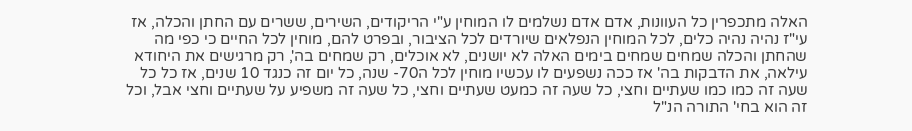האלה מתכפרין כל העוונות, אדם אדם נשלמים לו המוחין ע"י הריקודים, השירים, ששרים עם החתן והכלה, אז עי"ז נהיה נהיה כלים, לכל המוחין הנפלאים שיורדים לכל הציבור, ובפרט להם, מוחין לכל החיים כי כפי מה שהחתן והכלה שמחים שמחים בימים האלה לא יושנים, לא אוכלים, רק שמחים בה', רק מרגישים את היחודא עילאה, את הדבקות בה' אז ככה נשפעים לו עכשיו מוחין לכל ה70- שנה, כל יום זה כנגד 10 שנים, אז כל כל שעה זה כמו כמו שעתיים וחצי, כל שעה זה כמעט שעתיים וחצי, כל שעה זה משפיע על שעתיים וחצי אבל, וכל זה הוא בחי' התורה הנ"ל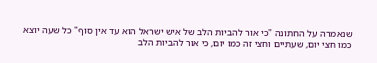שנאמרה על החתונה "כי אור להביות הלב של איש ישראל הוא עד אין סוף" כל שעה יוצא כמו חצי יום, שעתיים וחצי זה כמו יום, כי אור להביות הלב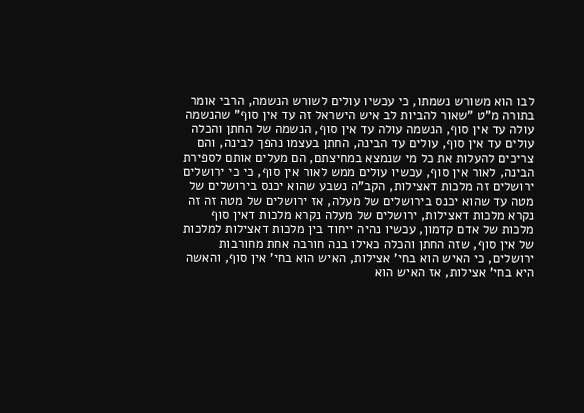לבו הוא משורש נשמתו, כי עכשיו עולים לשורש הנשמה, הרבי אומר בתורה מ"ט "שאור להביות לב איש הישראל זה עד אין סוף" שהנשמה עולה עד אין סוף, הנשמה עולה עד אין סוף, הנשמה של החתן והכלה עולים עד אין סוף, עולים עד הבינה, החתן בעצמו נהפך לבינה, והם צריכים להעלות את כל מי שנמצא במחיצתם, הם מעלים אותם לספירת הבינה, לאור אין סוף, עכשיו עולים ממש לאור אין סוף, כי כי ירושלים ירושלים זה מלכות דאצילות, הקב"ה נשבע שהוא יכנס בירושלים של מטה עד שהוא יכנס בירושלים של מעלה, אז ירושלים של מטה זה זה נקרא מלכות דאצילות, ירושלים של מעלה נקרא מלכות דאין סוף מלכות של אדם קדמון, עכשיו נהיה ייחוד בין מלכות דאצילות למלכות של אין סוף, שזה החתן והכלה כאילו בנה חורבה אחת מחורבות ירושלים, כי האיש הוא בחי' אצילות, האיש הוא בחי' אין סוף, והאשה היא בחי' אצילות, אז האיש הוא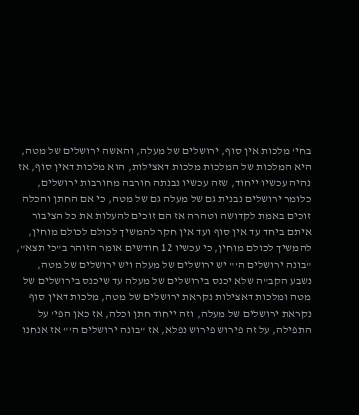בחי' מלכות אין סוף, ירושלים של מעלה, והאשה ירושלים של מטה, היא המלכות של המלכות מלכות דאצילות, הוא מלכות דאין סוף, אז נהיה עכשיו ייחוד, שזה עכשיו נבנתה חורבה מחורבות ירושלים, כלומר ירושלים נבנית גם של מעלה גם של מטה, כי אם החתן והכלה זוכים באמת לקדושה וטהרה אז הם זוכים להעלות את כל הציבור איתם ביחד עד אין סוף ועד אין חקר להמשיך לכולם לכולם מוחין, להמשיך לכולם מוחין, כי עכשיו 12 חודשים אומר הזוהר ב"כי תצא", "בונה ירושלים ה'" יש ירושלים של מעלה ויש ירושלים של מטה, נשבע הקב"ה שלא יכנס בירושלים של מעלה עד שיכנס בירושלים של מטה ומלכות דאצילות נקראת ירושלים של מטה, מלכות דאין סוף נקראת ירושלים של מעלה, וזה ייחוד חתן וכלה, אז כאן הפי' על התפילה, על זה פירוש פירוש נפלא, אז "בונה ירושלים ה'" אז אנחנו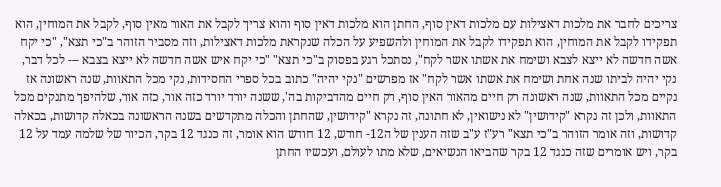צריכים לחבר את מלכות דאצילות עם מלכות דאין סוף, החתן הוא מלכות דאין סוף והוא צריך לקבל את האור מאין סוף, לקבל את המוחין, הוא תפקידו לקבל את המוחין, הוא תפקידו לקבל את המוחין ולהשפיע על הכלה שנקראת מלכות דאצילות, וזה מסביר הזוהר ב"כי תצא", "כי יקח אשה חדשה לא ייצא לצבא ושימח את אשתו אשר לקח", נסתכל רגע בפסוק ב"כי תצא" "כי יקח איש אשה חדשה לא ייצא בצבא --- לכל דבר, נקי יהיה לביתו שנה אחת ושימח את אשתו אשר לקח" אז מפרשים "נקי יהיה" כתוב בכל ספרי החסידות, נקי מכל התאוות, שנה ראשונה אז נקיים מכל התאוות, שנה ראשונה רק חיים מהאור האין סוף, רק חיים מהדביקות בה', ששנה יורד יורד כזה אור, כזה אור, שלהיפך מתנקים מכל התאוות, ולכן זה נקרא "קידושין" לא נישואין, לא חתונה, זה נקרא "קידושין, שהחתן והכלה מתקדשים בשנה הראשונה בכאלה קדושות, בכאלה קדושות, וזה אומר הזוהר ב"כי תצא" רע"ז ע"ב שזה הענין של ה12- חודש, 12 חודש הוא אומר, זה כנגד 12 בקר, הכיור של שלמה עמד על 12 בקר, ויש אומרים שזה כנגד 12 בקר שהביאו הנשיאים, שלא מתו לעולם, ועכשיו החתן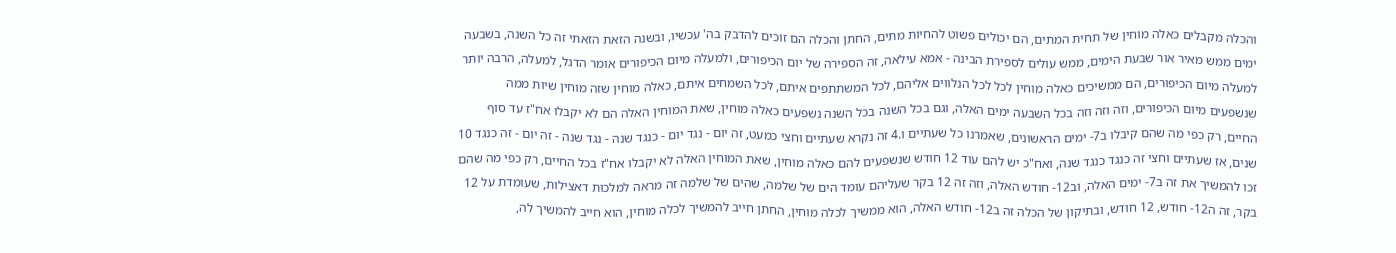והכלה מקבלים כאלה מוחין של תחית המתים, הם יכולים פשוט להחיות מתים, החתן והכלה הם זוכים להדבק בה' עכשיו, ובשנה הזאת הזאתי זה כל השנה, בשבעה ימים ממש מאיר אור שבעת הימים, ממש עולים לספירת הבינה - אמא עילאה, זה הספירה של יום הכיפורים, ולמעלה מיום הכיפורים אומר הדגל, למעלה, הרבה יותר למעלה מיום הכיפורים, הם ממשיכים כאלה מוחין לכל לכל הנלווים אליהם, לכל המשתתפים איתם, לכל השמחים איתם, כאלה מוחין שזה מוחין שיות ממה שנשפעים מיום הכיפורים, וזה וזה וזה בכל השבעה ימים האלה, וגם בכל השנה בכל השנה נשפעים כאלה מוחין, שאת המוחין האלה הם לא יקבלו אח"ז עד סוף החיים, רק כפי מה שהם קיבלו ב7- ימים הראשונים, שאמרנו כל שעתיים ו.4 זה נקרא שעתיים וחצי כמעט, זה יום - נגד יום - כנגד שנה - נגד שנה - זה יום - זה כנגד 10 שנים, אז שעתיים וחצי זה כנגד כנגד שנה, ואח"כ יש להם עוד 12 חודש שנשפעים להם כאלה מוחין, שאת המוחין האלה לא יקבלו אח"ז בכל החיים, רק כפי מה שהם זכו להמשיך את זה ב7- ימים האלה, וב12- חודש האלה, וזה זה 12 בקר שעליהם עומד הים של שלמה, שהים של שלמה זה מראה למלכות דאצילות, שעומדת על 12 בקר, זה ה12- חודש, 12 חודש, ובתיקון של הכלה זה ב12- חודש האלה, הוא ממשיך לכלה מוחין, החתן חייב להמשיך לכלה מוחין, הוא חייב להמשיך לה,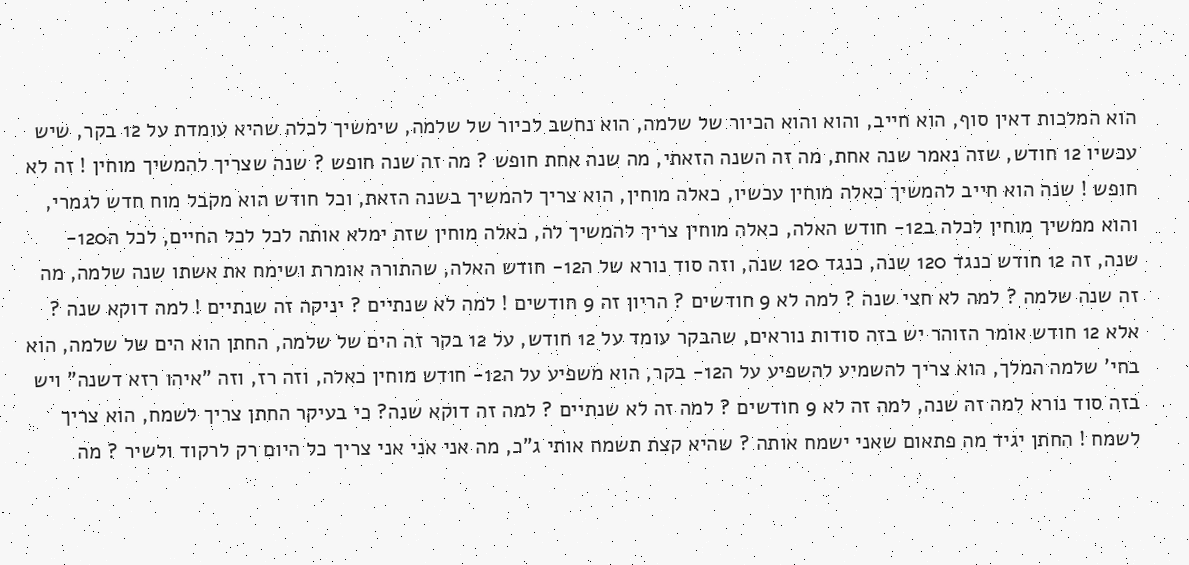הוא המלכות דאין סוף, הוא חייב, והוא והוא הכיור של שלמה, הוא נחשב לכיור של שלמה, שימשיך לכלה שהיא עומדת על 12 בקר, שיש עכשיו 12 חודש, שזה נאמר שנה אחת, מה זה השנה הזאתי, מה שנה אחת חופש ? מה זה שנה חופש ? שנה שצריך להמשיך מוחין ! זה לא חופש ! שנה הוא חייב להמשיך כאלה מוחין עכשיו, כאלה מוחין, הוא צריך להמשיך בשנה הזאת, וכל חודש הוא מקבל מוח חדש לגמרי, והוא ממשיך מוחין לכלה ב12- חודש האלה, כאלה מוחין צריך להמשיך לה, כאלה מוחין שזה ימלא אותה לכל לכל החיים, לכל ה120- שנה, זה 12 חודש כנגד 120 שנה, כנגד 120 שנה, וזה סוד נורא של ה12- חודש האלה, שהתורה אומרת ושימח את אשתו שנה שלמה, מה זה שנה שלמה ? למה לא חצי שנה ? למה לא 9 חודשים ? הריון זה 9 חודשים ! למה לא שנתיים ? יניקה זה שנתיים ! למה דוקא שנה ? אלא 12 חודש אומר הזוהר יש בזה סודות נוראים, שהבקר עומד על 12 חודש, על 12 בקר זה הים של שלמה, החתן הוא הים של שלמה, הוא בחי' שלמה המלך, הוא צריך להשמיע להשפיע על ה12- בקר, הוא משפיע על ה12- חודש מוחין כאלה, וזה רז, וזה "איהו רזא דשנה" ויש בזה סוד נורא למה זה שנה, למה זה לא 9 חודשים ? למה זה לא שנתיים ? למה זה דוקא שנה? כי בעיקר החתן צריך לשמח, הוא צריך לשמח ! החתן יגיד מה פתאום שאני ישמח אותה ? שהיא קצת תשמח אותי ג"כ, מה אני אני אני צריך כל היום רק לרקוד ולשיר ? מה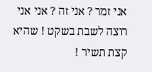אני זמר ? אני זה ? אני אני רוצה לשבת בשקט ! שהיא קצת תשיר !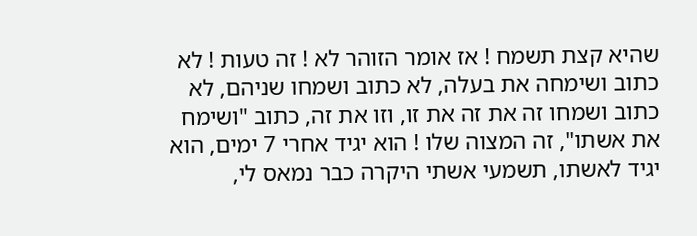שהיא קצת תשמח ! אז אומר הזוהר לא ! זה טעות ! לא כתוב ושימחה את בעלה, לא כתוב ושמחו שניהם, לא כתוב ושמחו זה את זה את זו, וזו את זה, כתוב "ושימח את אשתו", זה המצוה שלו ! הוא יגיד אחרי 7 ימים, הוא יגיד לאשתו, תשמעי אשתי היקרה כבר נמאס לי,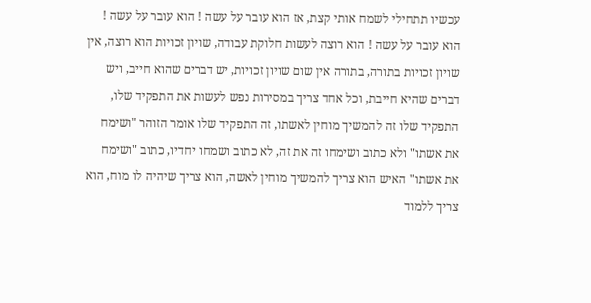עכשיו תתחילי לשמח אותי קצת, אז הוא עובר על עשה ! הוא עובר על עשה ! הוא עובר על עשה ! הוא רוצה לעשות חלוקת עבודה, שויון זכויות הוא רוצה, אין שויון זכויות בתורה, בתורה אין שום שויון זכויות, יש דברים שהוא חייב, ויש דברים שהיא חייבת, וכל אחד צריך במסירות נפש לעשות את התפקיד שלו, התפקיד שלו זה להמשיך מוחין לאשתו, זה התפקיד שלו אומר הזוהר "ושימח את אשתו" ולא כתוב ושימחו זה את זה, לא כתוב ושמחו יחדיו, כתוב "ושימח את אשתו" האיש הוא צריך להמשיך מוחין לאשה, הוא צריך שיהיה לו מוח, הוא צריך ללמוד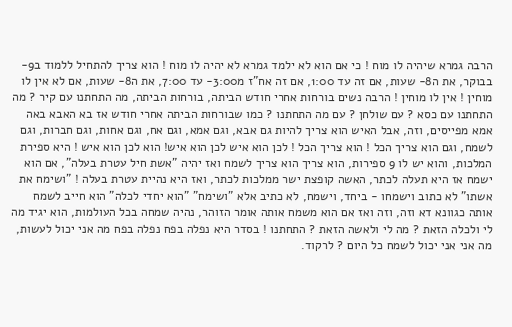הרבה גמרא שיהיה לו מוח ! כי אם הוא לא ילמד גמרא לא יהיה לו מוח ! הוא צריך להתחיל ללמוד ב9- בבוקר, את ה8- שעות, אם זה עד 1:00, אם זה אח"ז מ3:00- עד 7:00, את ה8- שעות, אם לא אין לו מוחין ! אין לו מוחין ! הרבה נשים בורחות אחרי חודש הביתה, בורחות הביתה, מה התחתנו עם קיר ? מה התחתנו עם כסא ? עם שולחן ? עם מה התחתנו ? כמו שבורחות הביתה אחרי חודש אז בא האבא באה אמא מפייסים, וזה, אבל האיש הוא צריך להיות גם אבא, וגם אמא, וגם אח, וגם אחות, וגם חברות, וגם לשמח, וגם הוא צריך הכל ! הוא צריך הכל ! לכן הוא איש לכן הוא איש! הוא לכן הוא איש ! היא ספירת המלכות, והוא יש לו 9 ספירות, הוא צריך הוא צריך לשמח ואז יהיה "אשת חיל עטרת בעלה", אם הוא ישמח אז היא תעלה לכתר, האשה קופצת ישר ממלכות לכתר, ואז היא נהיית עטרת בעלה ! "ושימח את אשתו" לא כתוב וישמחו - ביחד, וישמח, לא כתיב אלא "ושימח" "הוא יחדי לכלה" הוא חייב לשמח אותה כגוונא דא וזה, וזה ואז אם הוא משמח אותה אומר הזוהר, נהיה שמחה בכל העולמות, הוא יגיד מה לי ולכלה הזאת ? מה לי ולאשה הזאת ? התחתנו ! בסדר היא נפלה בפח נפלה בפח מה אני יכול לעשות, מה אני אני יכול לשמח כל היום ? לרקוד.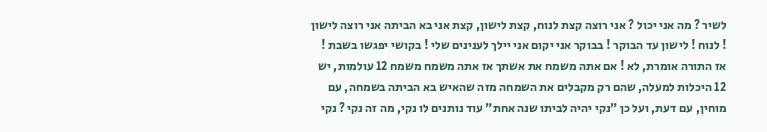לשיר ? מה אני יכול ? אני רוצה קצת לנוח, קצת לישון, קצת אני בא הביתה אני רוצה לישון ! לנוח ! לישון עד הבוקר ! בבוקר אני יקום אני יילך לענינים שלי ! בקושי יפגשו בשבת ! אז התורה אומרת, לא ! אם אתה משמח את אשתך אז אתה משמח משמח 12 עולמות, יש 12 היכלות למעלה, שהם רק מקבלים את השמחה מזה שהאיש בא הביתה בשמחה, עם מוחין, עם דעת, ועל כן "נקי יהיה לביתו שנה אחת" עוד נותנים לו נקי, מה זה נקי ? נקי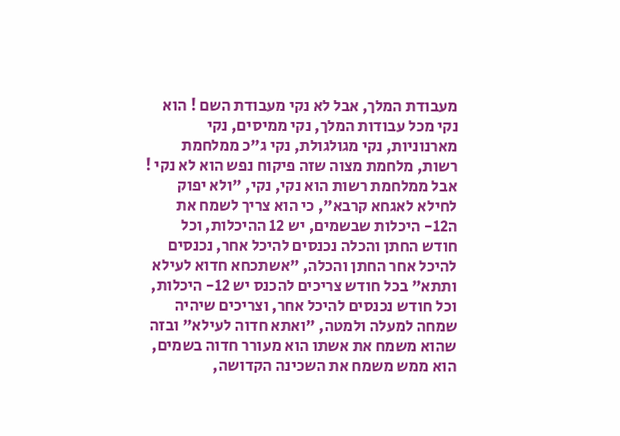מעבודת המלך, אבל לא נקי מעבודת השם ! הוא נקי מכל עבודות המלך, נקי ממיסים, נקי מארנוניות, נקי מגולגולת, נקי ג"כ ממלחמת רשות, מלחמת מצוה שזה פיקוח נפש הוא לא נקי ! אבל ממלחמת רשות הוא נקי, נקי, "ולא יפוק לחילא לאגחא קרבא", כי הוא צריך לשמח את ה12- היכלות שבשמים, יש 12 ההיכלות, וכל חודש החתן והכלה נכנסים להיכל אחר, נכנסים להיכל אחר החתן והכלה, "אשתכחא חדוא לעילא ותתא" בכל חודש צריכים להכנס יש 12- היכלות, וכל חודש נכנסים להיכל אחר, וצריכים שיהיה שמחה למעלה ולמטה, "ואתא חדוה לעילא" ובזה שהוא משמח את אשתו הוא מעורר חדוה בשמים, הוא ממש משמח את השכינה הקדושה,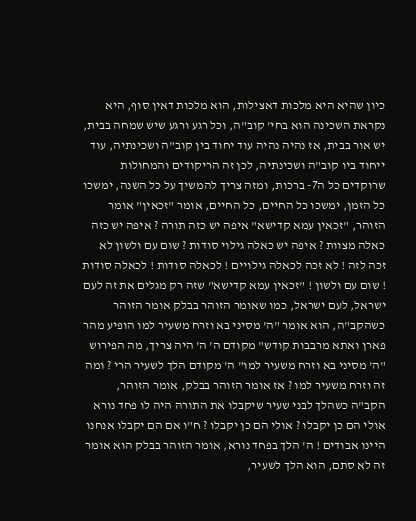כיון שהיא היא מלכות דאצילות, הוא מלכות דאין סוף, היא נקראת השכינה הוא בחי' קוב"ה, וכל רגע ורגע שיש שמחה בבית, יש אור בבית, אז נהיה נהיה עוד יחוד בין קוב"ה ושכינתיה, עוד ייחוד ביו קוב"ה ושכינתיה, לכן זה הריקודים והמחולות שרוקדים כל ה7- ברכות, ומזה צריך להמשיך על כל השנה, ימשכו כל הזמן, ימשכו כל החיים, כל החיים, אומר "זכאין" אומר הזוהר, "זכאין עמא קדישא" איפה יש כזה תורה ? איפה יש כזה כאלה מצוות ? איפה יש כאלה גילוי סודות ? שום עם ולשון לא זכה לזה ! לא זכה לכאלה גילויים ! לכאלה סודות ! לכאלה סודות ! שום עם ולשון ! "זכאין עמא קדישא" שזה רק מגלים את זה לעם ישראל, לעם ישראל, כמו שאומר הזוהר בבלק אומר הזוהר כשהקב"ה, הוא אומר "ה' מסיני בא וזרח משעיר למו הופיע מהר פארן ואתא מרבבות קודש" מקודם ה' ה' היה צריך, מה הפירוש "ה' מסיני בא וזרח משעיר למו" ה' מקודם הלך לשעיר הרי ? ומה זה וזרח משעיר למו ? אז אומר הזוהר בבלק, אומר הזוהר, הקב"ה כשהלך לבני שעיר שיקבלו את התורה היה לו פחד נורא אולי הם כן יקבלו ? אולי הם כן יקבלו ? ח"ו אם הם יקבלו אנחנו היינו אבודים ! ה' הלך בפחד נורא, אומר הזוהר בבלק הוא אומר זה לא סתם, הוא הלך לשעיר,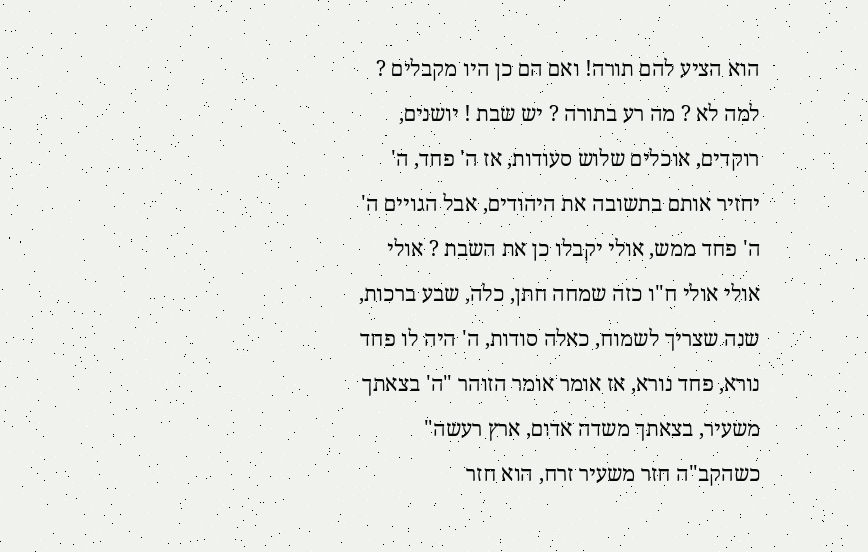הוא הציע להם תורה! ואם הם כן היו מקבלים ? למה לא ? מה רע בתורה ? יש שבת ! יושנים, רוקדים, אוכלים שלוש סעודות, אז ה' פחד, ה' יחזיר אותם בתשובה את היהודים, אבל הגויים ה' ה' פחד ממש, אולי יקבלו כן את השבת ? אולי אולי אולי ח"ו כזה שמחה חתן, כלה, שבע ברכות, שנה שצריך לשמוח, כאלה סודות, ה' היה לו פחד נורא, פחד נורא, אז אומר אומר הזוהר "ה' בצאתך משעיר, בצאתך משדה אדום, ארץ רעשה" כשהקב"ה חזר משעיר זרח, הוא חזר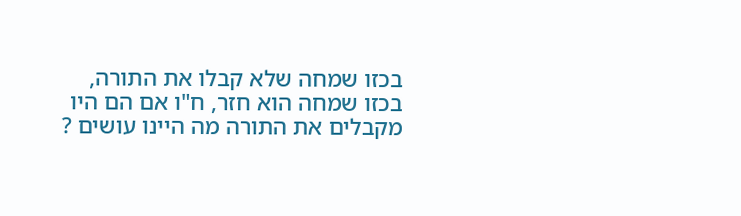בכזו שמחה שלא קבלו את התורה, בכזו שמחה הוא חזר, ח"ו אם הם היו מקבלים את התורה מה היינו עושים ?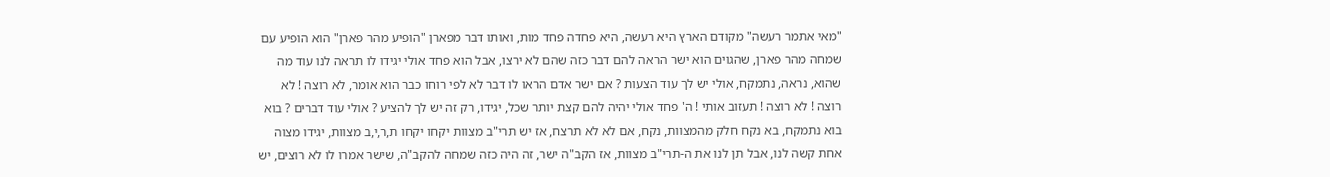"מאי אתמר רעשה" מקודם הארץ היא רעשה, היא פחדה פחד מות, ואותו דבר מפארן "הופיע מהר פארן" הוא הופיע עם שמחה מהר פארן, שהגוים הוא ישר הראה להם דבר כזה שהם לא ירצו, אבל הוא פחד אולי יגידו לו תראה לנו עוד מה שהוא, נראה, נתמקח, אולי יש לך עוד הצעות ? אם ישר אדם הראו לו דבר לא לפי רוחו כבר הוא אומר, לא רוצה ! לא רוצה ! לא רוצה ! תעזוב אותי ! ה' פחד אולי יהיה להם קצת יותר שכל, יגידו, רק זה יש לך להציע ? אולי עוד דברים ? בוא בוא נתמקח, בא נקח חלק מהמצוות, נקח, אם לא לא תרצח, אז יש תרי"ב מצוות יקחו יקחו ת,ר,י,ב מצוות, יגידו מצוה אחת קשה לנו, אבל תן לנו את ה-תרי"ב מצוות, אז הקב"ה ישר, זה היה כזה שמחה להקב"ה, שישר אמרו לו לא רוצים, יש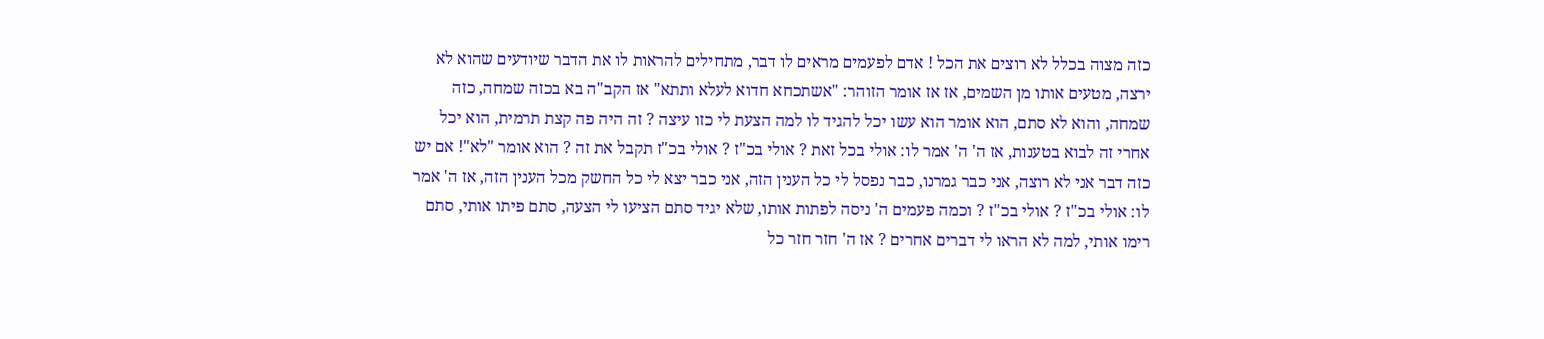כזה מצוה בכלל לא רוצים את הכל ! אדם לפעמים מראים לו דבר, מתחילים להראות לו את הדבר שיודעים שהוא לא ירצה, מטעים אותו מן השמים, אז אז אומר הזוהר: "אשתכחא חדוא לעלא ותתא" אז הקב"ה בא בכזה שמחה, כזה שמחה, והוא לא סתם, הוא אומר הוא עשו יכל להגיד לו למה הצעת לי כזו עיצה ? זה היה פה קצת תרמית, הוא יכל אחרי זה לבוא בטענות, אז ה' ה' אמר לו: אולי בכל זאת ? אולי בכ"ז ? אולי בכ"ז תקבל את זה ? הוא אומר "לא"! אם יש כזה דבר אני לא רוצה, אני כבר גמרנו, כבר נפסל לי כל הענין הזה, אני כבר יצא לי כל החשק מכל הענין הזה, אז ה' אמר לו: אולי בכ"ז ? אולי בכ"ז ? וכמה פעמים ה' ניסה לפתות אותו, שלא יגיד סתם הציעו לי הצעה, סתם פיתו אותי, סתם רימו אותי, למה לא הראו לי דברים אחרים ? אז ה' חזר חזר כל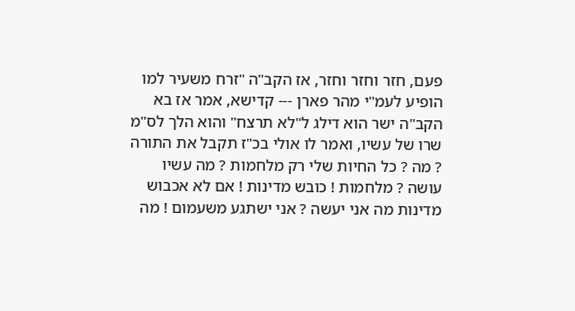פעם, חזר וחזר וחזר, אז הקב"ה "זרח משעיר למו הופיע לעמ"י מהר פארן --- קדישא, אמר אז בא הקב"ה ישר הוא דילג ל"לא תרצח" והוא הלך לס"מ שרו של עשיו, ואמר לו אולי בכ"ז תקבל את התורה ? מה ? כל החיות שלי רק מלחמות ? מה עשיו עושה ? מלחמות ! כובש מדינות ! אם לא אכבוש מדינות מה אני יעשה ? אני ישתגע משעמום ! מה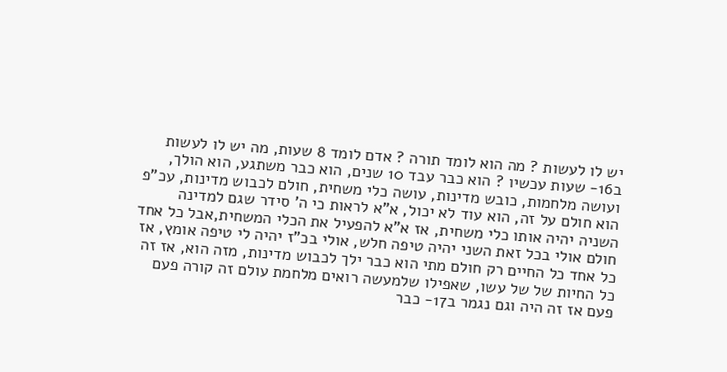יש לו לעשות ? מה הוא לומד תורה ? אדם לומד 8 שעות, מה יש לו לעשות ב16- שעות עכשיו ? הוא כבר עבד 10 שנים, הוא כבר משתגע, הוא הולך, ועושה מלחמות, כובש מדינות, עושה כלי משחית, חולם לכבוש מדינות, עכ"פ הוא חולם על זה, הוא עוד לא יכול, א"א לראות כי ה' סידר שגם למדינה השניה יהיה אותו כלי משחית, אז א"א להפעיל את הכלי המשחית,אבל כל אחד חולם אולי בכל זאת השני יהיה טיפה חלש, אולי בכ"ז יהיה לי טיפה אומץ, אז כל אחד כל החיים רק חולם מתי הוא כבר ילך לכבוש מדינות, מזה הוא, אז זה כל החיות של של עשו, שאפילו שלמעשה רואים מלחמת עולם זה קורה פעם פעם אז זה היה וגם נגמר ב17- כבר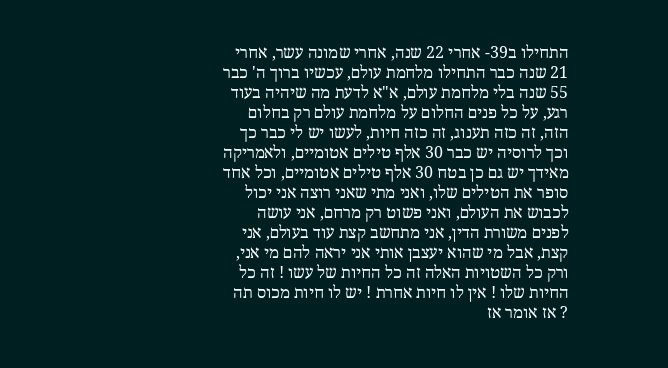התחילו ב39- אחרי 22 שנה, אחרי שמונה עשר, אחרי 21 שנה כבר התחילו מלחמת עולם, עכשיו ברוך ה' כבר 55 שנה בלי מלחמת עולם, א"א לדעת מה שיהיה בעוד רגע, על כל פנים החלום על מלחמת עולם רק בחלום הזה, זה כזה תענוג, זה כזה חיות, לעשו יש לי כבר כך וכך לרוסיה יש כבר 30 אלף טילים אטומיים, ולאמריקה מאידך יש גם כן בטח 30 אלף טילים אטומיים, וכל אחד סופר את הטילים שלו, ואני מתי שאני רוצה אני יכול לכבוש את העולם, ואני פשוט רק מרחם, אני עושה לפנים משורת הדין, אני מתחשב קצת עוד בעולם, אני קצת, אבל מי שהוא יעצבן אותי אני יראה להם מי אני, ורק כל השטויות האלה זה כל החיות של עשו ! זה כל החיות שלו ! אין לו חיות אחרת ! יש לו חיות מכוס תה ? אז אומר אז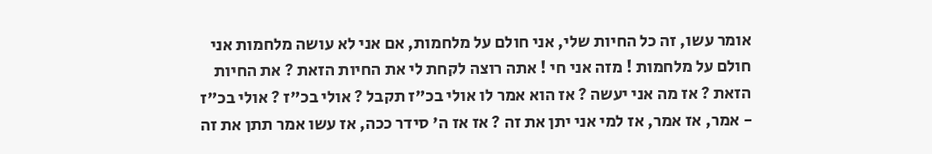אומר עשו, זה כל החיות שלי, אני חולם על מלחמות, אם אני לא עושה מלחמות אני חולם על מלחמות ! מזה אני חי ! אתה רוצה לקחת לי את החיות הזאת ? את החיות הזאת ? אז מה אני יעשה ? אז הוא אמר לו אולי בכ"ז תקבל ? אולי בכ"ז ? אולי בכ"ז - אמר, אז אמר, אז למי אני יתן את זה ? אז אז ה' סידר ככה, אז עשו אמר תתן את זה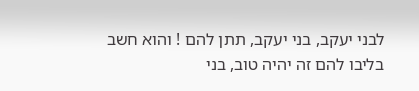לבני יעקב, בני יעקב, תתן להם ! והוא חשב בליבו להם זה יהיה טוב, בני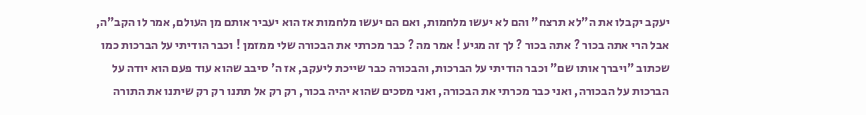יעקב יקבלו את ה"לא תרצח" והם לא יעשו מלחמות, ואם הם יעשו מלחמות אז הוא יעביר אותם מן העולם, אמר לו הקב"ה, אבל הרי אתה בכור ? אתה בכור ? לך זה מגיע ! אמר מה ? כבר מכרתי את הבכורה שלי ממזמן ! וכבר הודיתי על הברכות כמו שכתוב "ויברך אותו שם" וכבר הודיתי על הברכות, והבכורה כבר שייכת ליעקב, אז ה' סיבב שהוא עוד פעם הוא יודה על הברכות על הבכורה, ואני כבר מכרתי את הבכורה, ואני מסכים שהוא יהיה בכור, רק רק אל תתנו רק רק שיתנו את התורה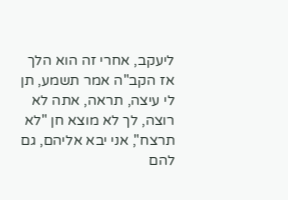ליעקב, אחרי זה הוא הלך אז הקב"ה אמר תשמע, תן לי עיצה, תראה, אתה לא רוצה, לך לא מוצא חן "לא תרצח", אני יבא אליהם, גם להם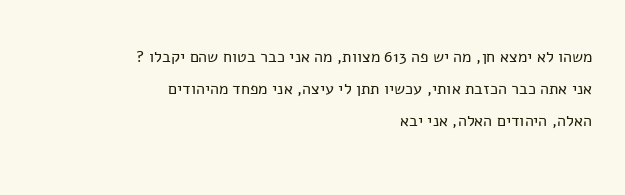משהו לא ימצא חן, מה יש פה 613 מצוות, מה אני כבר בטוח שהם יקבלו ? אני אתה כבר הכזבת אותי, עכשיו תתן לי עיצה, אני מפחד מהיהודים האלה, היהודים האלה, אני יבא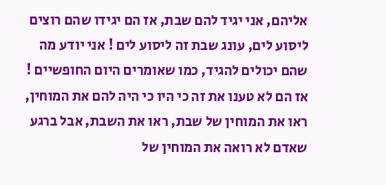אליהם, אני יגיד להם שבת, אז הם יגידו שהם רוצים ליסוע לים, עונג שבת זה ליסוע לים ! אני יודע מה שהם יכולים להגיד, כמו שאומרים היום החופשיים ! אז הם לא טענו את זה כי היו כי היה להם את המוחין, ראו את המוחין של שבת, ראו את השבת, אבל ברגע שאדם לא רואה את המוחין של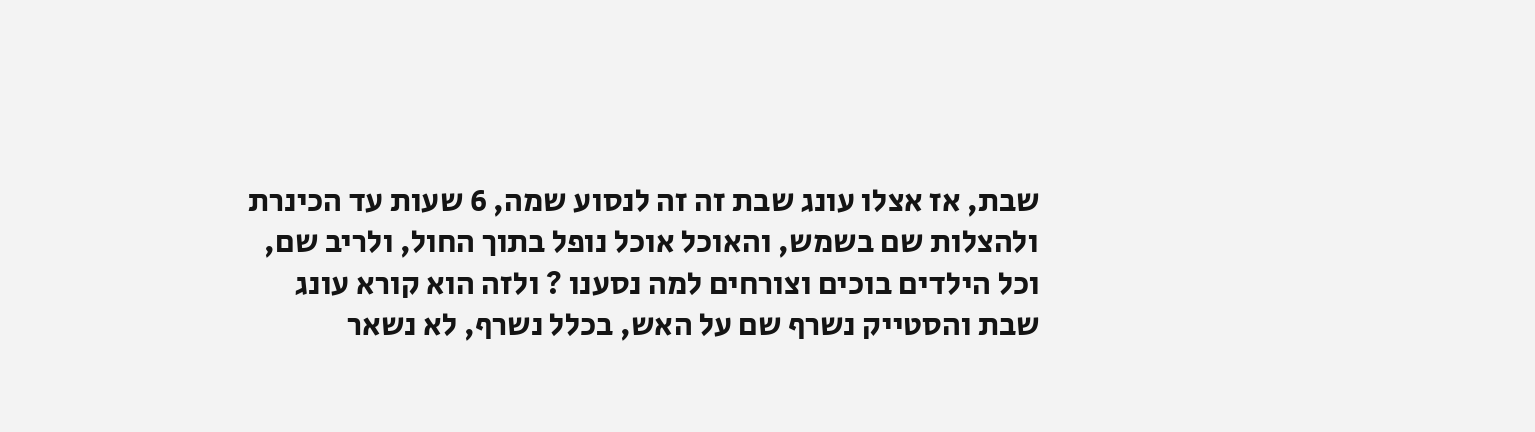שבת, אז אצלו עונג שבת זה זה לנסוע שמה, 6 שעות עד הכינרת ולהצלות שם בשמש, והאוכל אוכל נופל בתוך החול, ולריב שם, וכל הילדים בוכים וצורחים למה נסענו ? ולזה הוא קורא עונג שבת והסטייק נשרף שם על האש, בכלל נשרף, לא נשאר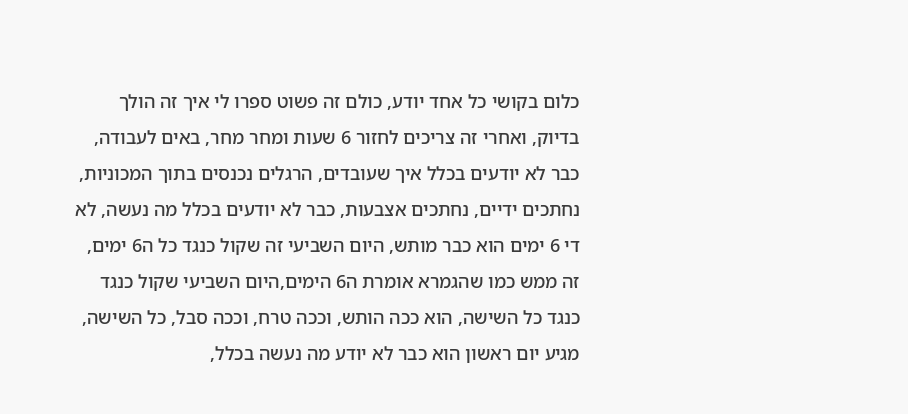כלום בקושי כל אחד יודע, כולם זה פשוט ספרו לי איך זה הולך בדיוק, ואחרי זה צריכים לחזור 6 שעות ומחר מחר, באים לעבודה, כבר לא יודעים בכלל איך שעובדים, הרגלים נכנסים בתוך המכוניות, נחתכים ידיים, נחתכים אצבעות, כבר לא יודעים בכלל מה נעשה, לא די 6 ימים הוא כבר מותש, היום השביעי זה שקול כנגד כל ה6 ימים, זה ממש כמו שהגמרא אומרת ה6 הימים,היום השביעי שקול כנגד כנגד כל השישה, הוא ככה הותש, וככה טרח, וככה סבל, כל השישה, מגיע יום ראשון הוא כבר לא יודע מה נעשה בכלל,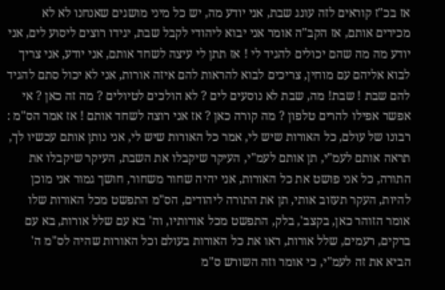אז בכ"ז קוראים לזה עונג שבת, אני יודע מה, יש כל מיני מושגים שאנחנו לא לא מכירים אותם, אז הקב"ה אומר אני יבוא ליהודי לקבל שבת, יגידו רוצים ליסוע לים, אני יודע מה מה שהם יכולים להגיד לי ! אז תתן לי עיצה לשחד אותם, אני יודע, אני צריך לבוא אליהם עם מוחין, צריכים לבוא להראות להם איזה אורות, אני לא יכול סתם להגיד להם שבת ! שבת! מה, שבת לא נוסעים לים ? לא הולכים לטיולים ? מה זה כאן ? אי אפשר אפילו להרים טלפון ? מה קורה כאן ? אז אני רוצה לשחד אותם ! אז אמר הס"מ : רבונו של עולם, כל האורות שיש לי, אמר כל האורות שיש לי, אני נותן אותם עכשיו לך, תראה אותם לעמ"י, תן אותם לעמ"י, העיקר שיקבלו את השבת, העיקר שיקבלו את התורה, כל אני פושט את כל האורות, אני יהיה שחור משחור, חושך גמור אני מוכן להיות, העקר תעזוב אותי, תן את התורה ליהודים, הס"מ התפשט מכל האורות שלו אומר הזוהר כאן, בקצב', בלק, התפשט מכל אורותיו, וה' בא עם שלל אורות, בא עם ברקים, רעמים, שלל אורות, ראו את כל האורות בעולם וכל האורות שהיה לס"מ ה' הביא את זה לעמ"י, כי אומר וזה השורש ס"מ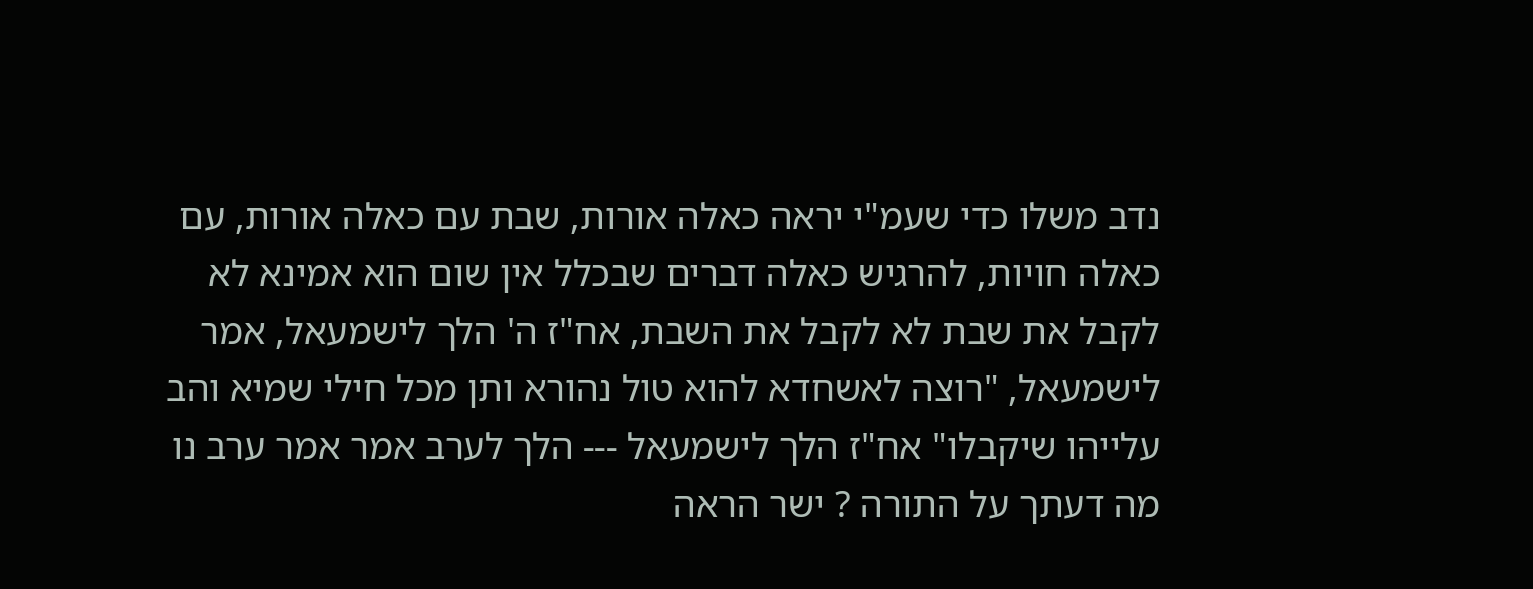נדב משלו כדי שעמ"י יראה כאלה אורות, שבת עם כאלה אורות, עם כאלה חויות, להרגיש כאלה דברים שבכלל אין שום הוא אמינא לא לקבל את שבת לא לקבל את השבת, אח"ז ה' הלך לישמעאל, אמר לישמעאל, "רוצה לאשחדא להוא טול נהורא ותן מכל חילי שמיא והב עלייהו שיקבלו" אח"ז הלך לישמעאל --- הלך לערב אמר אמר ערב נו מה דעתך על התורה ? ישר הראה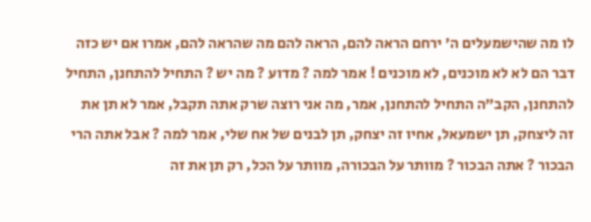לו מה שהישמעלים ה' ירחם הראה להם, הראה להם מה שהראה להם, אמרו אם יש כזה דבר הם לא לא מוכנים, לא מוכנים ! אמר למה ? מדוע ? מה יש ? התחיל להתחנן, התחיל להתחנן, הקב"ה התחיל להתחנן, אמר, מה אני רוצה שרק אתה תקבל, אמר לא תן את זה ליצחק, תן ישמעאל, אחיו זה יצחק, תן לבנים של אח שלי, אמר למה ? אבל אתה הרי הבכור ? אתה הבכור ? מוותר על הבכורה, מוותר על הכל, רק תן את זה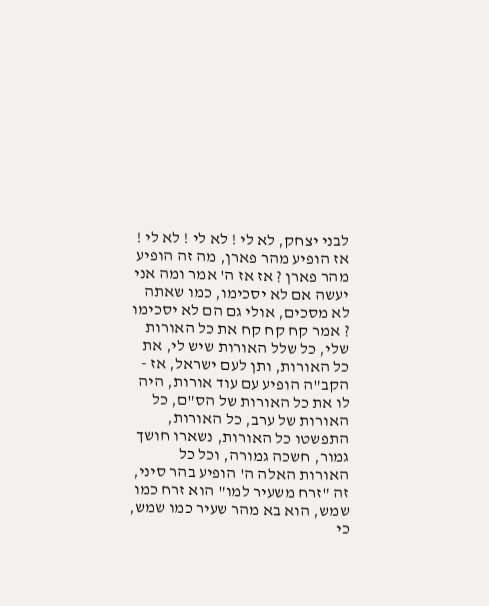לבני יצחק, לא לי ! לא לי ! לא לי ! אז הופיע מהר פארן, מה זה הופיע מהר פארן ? אז אז ה' אמר ומה אני יעשה אם לא יסכימו, כמו שאתה לא מסכים, אולי גם הם לא יסכימו ? אמר קח קח קח את כל האורות שלי, כל שלל האורות שיש לי, את כל האורות, ותן לעם ישראל, אז - הקב"ה הופיע עם עוד אורות, היה לו את כל האורות של הס"ם, כל האורות של ערב, כל האורות, התפשטו כל האורות, נשארו חושך גמור, חשכה גמורה, וכל כל האורות האלה ה' הופיע בהר סיני, זה "זרח משעיר למו" הוא זרח כמו שמש, הוא בא מהר שעיר כמו שמש, כי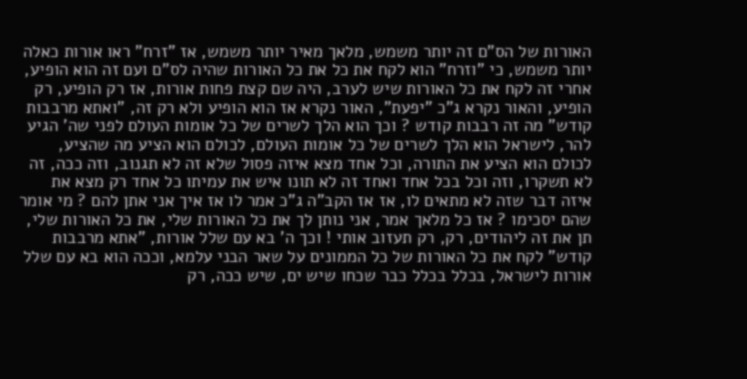האורות של הס"ם זה יותר משמש, מלאך מאיר יותר משמש, אז "זרח" ראו אורות כאלה יותר משמש, כי "וזרח" הוא לקח את כל את כל האורות שהיה לס"ם ועם זה הוא הופיע, אחרי זה לקח את כל האורות שיש לערב, היה שם קצת פחות אורות, אז רק הופיע, רק הופיע, והאור נקרא ג"כ "יפעת", האור נקרא אז הוא הופיע ולא רק זה, "ואתא מרבבות קודש" מה זה רבבות קודש ? וכך הוא הלך לשרים של כל אומות העולם לפני שה' הגיע להר, לישראל הוא הלך לשרים של כל אומות העולם, לכולם הוא הציע מה שהציע, לכולם הוא הציע את התורה, וכל אחד מצא איזה פסול שלא זה לא תגנוב, וזה ככה, זה לא תשקרו, וזה וכל בכל אחד ואחד זה לא תונו איש את עמיתו כל אחד רק מצא את איזה דבר שזה לא מתאים לו, אז אז הקב"ה ג"כ אמר לו אז איך אני אתן להם ? מי אומר שהם יסכימו ? אז כל מלאך אמר, אני נותן לך את כל האורות שלי, את כל האורות שלי, תן את זה ליהודים, רק, רק תעזוב אותי ! וכך ה' בא עם שלל אורות, "אתא מרבבות קודש" לקח את כל האורות של כל הממונים על שאר הבני עלמא, וככה הוא בא עם שלל אורות לישראל, בכלל בכלל כבר שכחו שיש ים, שיש ככה, רק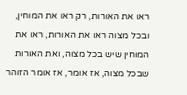ראו את האורות, רק ראו את המוחין, ובכל מצוה ראו את האורות, ראו את המוחין שיש בכל מצוה, ואת האורות שבכל מצוה, אז אומר, אז אומר הזוהר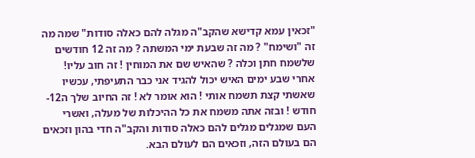"זכאין עמא קדישא שהקב"ה מגלה להם כאלה סודות" שמה מה זה "ושימח" ? מה זה שבעת ימי המשתה ? מה זה 12 חודשים שלשמח חתן וכלה ? שהאיש שם את המוחין ! זה חוב עליו! אחרי שבע ימים האיש יכול להגיד אני כבר התעיפתי, עכשיו שאשתי קצת תשמח אותי ! הוא אומר לא ! זה החיוב שלך ה12- חודש ! ובזה אתה משמח את כל ההיכלות של מעלה, ואשרי העם שמגלים מגלים להם כאלה סודות והקב"ה חדי בהון וזכאים הם בעולם הזה, וזכאים הם לעולם הבא.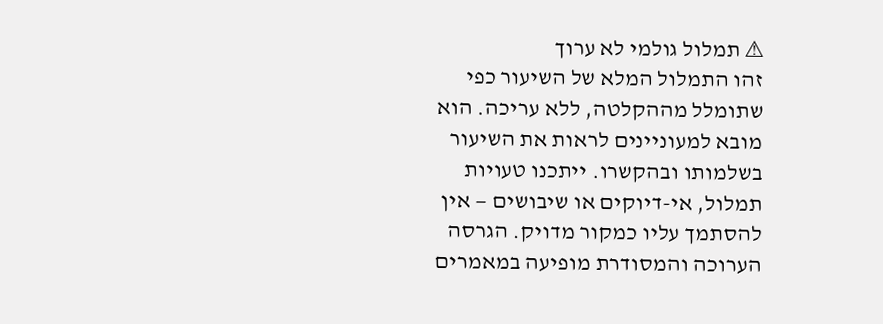⚠ תמלול גולמי לא ערוך
זהו התמלול המלא של השיעור כפי שתומלל מההקלטה, ללא עריכה. הוא מובא למעוניינים לראות את השיעור בשלמותו ובהקשרו. ייתכנו טעויות תמלול, אי-דיוקים או שיבושים — אין להסתמך עליו כמקור מדויק. הגרסה הערוכה והמסודרת מופיעה במאמרים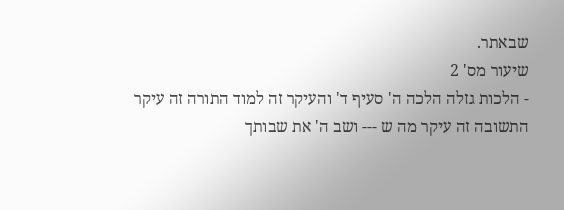שבאתר.
שיעור מס' 2
- הלכות גזלה הלכה ה' סעיף ד' והעיקר זה למוד התורה זה עיקר התשובה זה עיקר מה ש --- ושב ה' את שבותך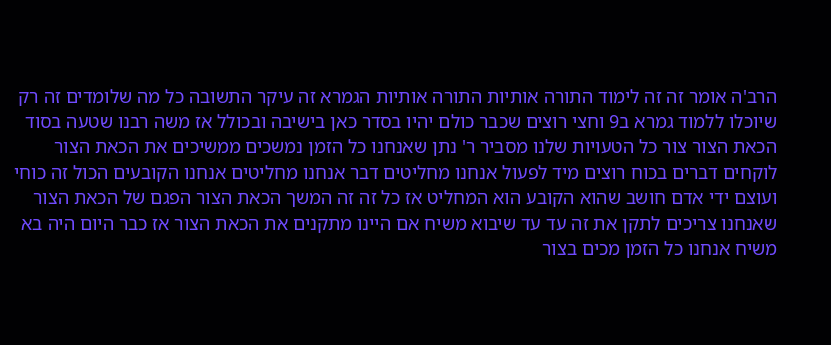הרב'ה אומר זה זה לימוד התורה אותיות התורה אותיות הגמרא זה עיקר התשובה כל מה שלומדים זה רק שיוכלו ללמוד גמרא ב9 וחצי רוצים שכבר כולם יהיו בסדר כאן בישיבה ובכולל אז משה רבנו שטעה בסוד הכאת הצור צור כל הטעויות שלנו מסביר ר' נתן שאנחנו כל הזמן נמשכים ממשיכים את הכאת הצור לוקחים דברים בכוח רוצים מיד לפעול אנחנו מחליטים דבר אנחנו מחליטים אנחנו הקובעים הכול זה כוחי ועוצם ידי אדם חושב שהוא הקובע הוא המחליט אז כל זה זה המשך הכאת הצור הפגם של הכאת הצור שאנחנו צריכים לתקן את זה עד עד שיבוא משיח אם היינו מתקנים את הכאת הצור אז כבר היום היה בא משיח אנחנו כל הזמן מכים בצור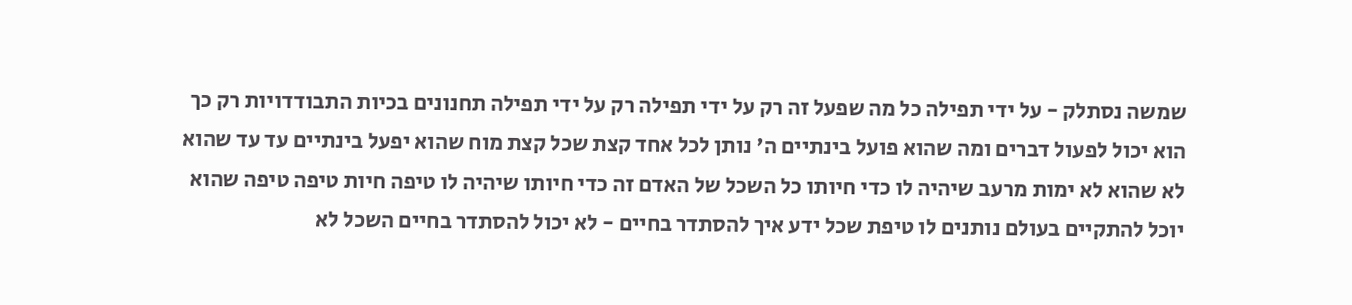שמשה נסתלק - על ידי תפילה כל מה שפעל זה רק על ידי תפילה רק על ידי תפילה תחנונים בכיות התבודדויות רק כך הוא יכול לפעול דברים ומה שהוא פועל בינתיים ה' נותן לכל אחד קצת שכל קצת מוח שהוא יפעל בינתיים עד עד שהוא לא שהוא לא ימות מרעב שיהיה לו כדי חיותו כל השכל של האדם זה כדי חיותו שיהיה לו טיפה חיות טיפה טיפה שהוא יוכל להתקיים בעולם נותנים לו טיפת שכל ידע איך להסתדר בחיים - לא יכול להסתדר בחיים השכל לא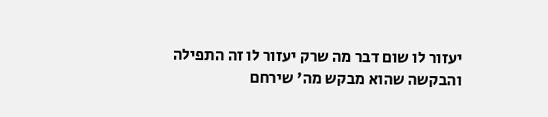יעזור לו שום דבר מה שרק יעזור לו זה התפילה והבקשה שהוא מבקש מה' שירחם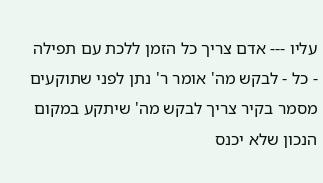עליו --- אדם צריך כל הזמן ללכת עם תפילה - כל - לבקש מה' אומר ר' נתן לפני שתוקעים מסמר בקיר צריך לבקש מה' שיתקע במקום הנכון שלא יכנס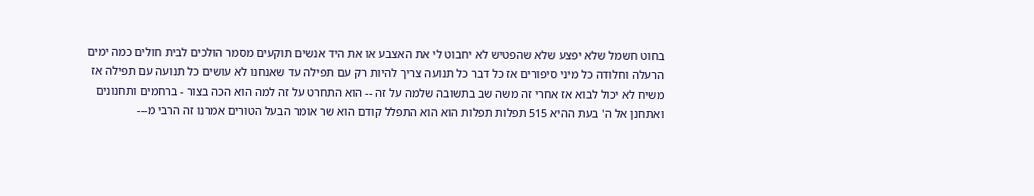בחוט חשמל שלא יפצע שלא שהפטיש לא יחבוט לי את האצבע או את היד אנשים תוקעים מסמר הולכים לבית חולים כמה ימים הרעלה וחלודה כל מיני סיפורים אז כל דבר כל תנועה צריך להיות רק עם תפילה עד שאנחנו לא עושים כל תנועה עם תפילה אז משיח לא יכול לבוא אז אחרי זה משה שב בתשובה שלמה על זה -- הוא התחרט על זה למה הוא הכה בצור - ברחמים ותחנונים ואתחנן אל ה' בעת ההיא 515 תפלות תפלות הוא הוא התפלל קודם הוא שר אומר הבעל הטורים אמרנו זה הרבי מ---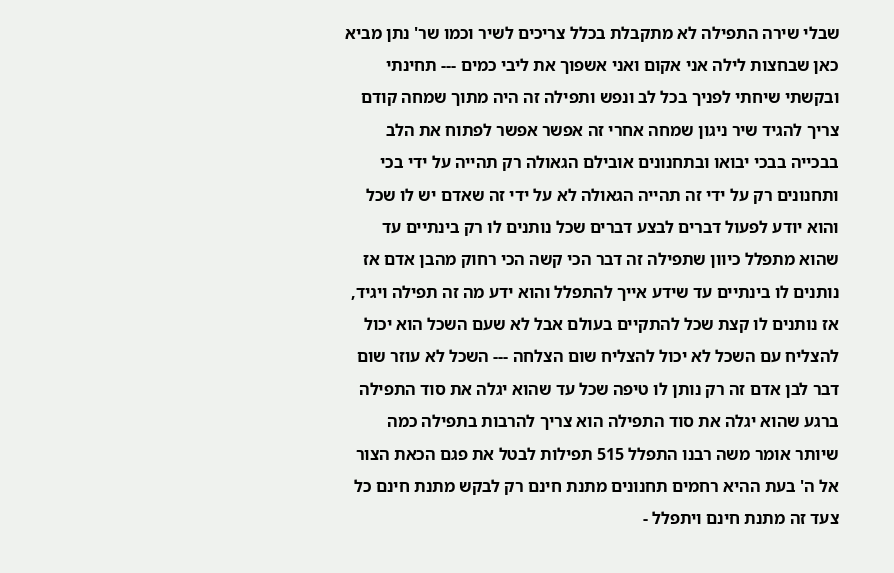שבלי שירה התפילה לא מתקבלת בכלל צריכים לשיר וכמו שר' נתן מביא כאן שבחצות לילה אני אקום ואני אשפוך את ליבי כמים --- תחינתי ובקשתי שיחתי לפניך בכל לב ונפש ותפילה זה היה מתוך שמחה קודם צריך להגיד שיר ניגון שמחה אחרי זה אפשר אפשר לפתוח את הלב בבכייה בבכי יבואו ובתחנונים אובילם הגאולה רק תהייה על ידי בכי ותחנונים רק על ידי זה תהייה הגאולה לא על ידי זה שאדם יש לו שכל והוא יודע לפעול דברים לבצע דברים שכל נותנים לו רק בינתיים עד שהוא מתפלל כיוון שתפילה זה דבר הכי קשה הכי רחוק מהבן אדם אז נותנים לו בינתיים עד שידע אייך להתפלל והוא ידע מה זה תפילה ויגיד, אז נותנים לו קצת שכל להתקיים בעולם אבל לא שעם השכל הוא יכול להצליח עם השכל לא יכול להצליח שום הצלחה --- השכל לא עוזר שום דבר לבן אדם זה רק נותן לו טיפה שכל עד שהוא יגלה את סוד התפילה ברגע שהוא יגלה את סוד התפילה הוא צריך להרבות בתפילה כמה שיותר אומר משה רבנו התפלל 515 תפילות לבטל את פגם הכאת הצור אל ה' בעת ההיא רחמים תחנונים מתנת חינם רק לבקש מתנת חינם כל צעד זה מתנת חינם ויתפלל -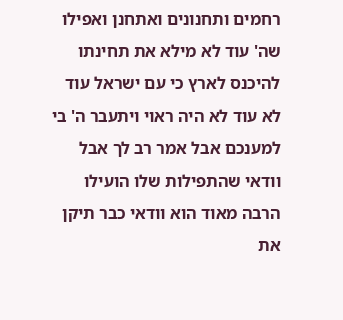רחמים ותחנונים ואתחנן ואפילו שה' עוד לא מילא את תחינתו להיכנס לארץ כי עם ישראל עוד לא עוד לא היה ראוי ויתעבר ה' בי למענכם אבל אמר רב לך אבל וודאי שהתפילות שלו הועילו הרבה מאוד הוא וודאי כבר תיקן את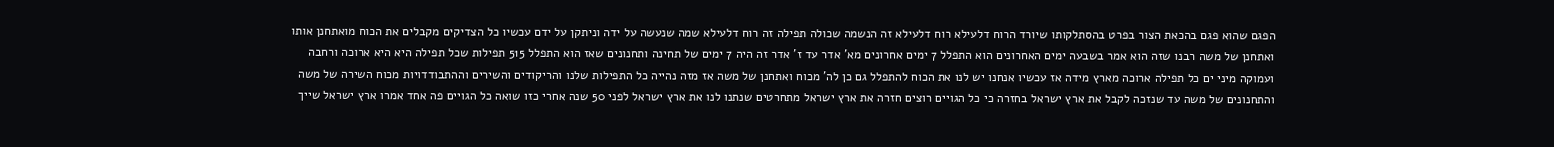הפגם שהוא פגם בהכאת הצור בפרט בהסתלקותו שיורד הרוח דלעילא רוח דלעילא זה הנשמה שכולה תפילה זה רוח דלעילא שמה שנעשה על ידה וניתקן על ידם עכשיו כל הצדיקים מקבלים את הכוח מואתחנן אותו ואתחנן של משה רבנו שזה הוא אמר בשבעה ימים האחרונים הוא התפלל 7 ימים אחרונים מא' אדר עד ז' אדר זה היה 7 ימים של תחינה ותחנונים שאז הוא התפלל 515 תפילות שכל תפילה היא היא ארוכה ורחבה ועמוקה מיני ים כל תפילה ארוכה מארץ מידה אז עכשיו אנחנו יש לנו את הכוח להתפלל גם כן לה' מכוח ואתחנן של משה אז מזה נהייה כל התפילות שלנו והריקודים והשירים וההתבודדויות מכוח השירה של משה והתחנונים של משה עד שנזכה לקבל את ארץ ישראל בחזרה כי כל הגויים רוצים חזרה את ארץ ישראל מתחרטים שנתנו לנו את ארץ ישראל לפני 50 שנה אחרי כזו שואה כל הגויים פה אחד אמרו ארץ ישראל שייך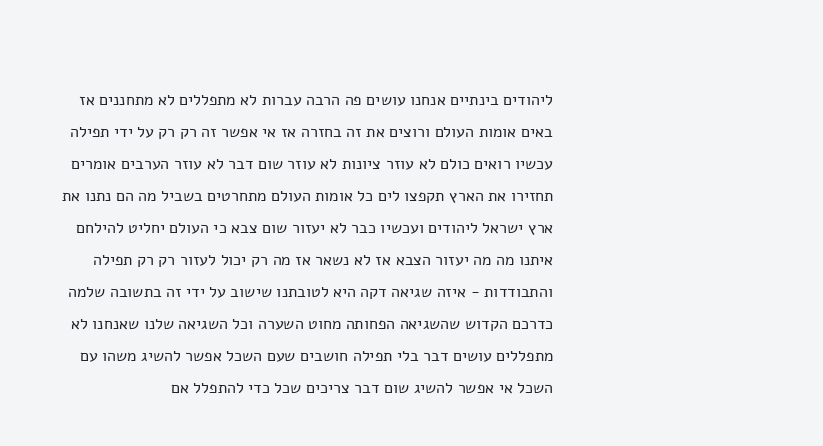ליהודים בינתיים אנחנו עושים פה הרבה עברות לא מתפללים לא מתחננים אז באים אומות העולם ורוצים את זה בחזרה אז אי אפשר זה רק רק על ידי תפילה עכשיו רואים כולם לא עוזר ציונות לא עוזר שום דבר לא עוזר הערבים אומרים תחזירו את הארץ תקפצו לים כל אומות העולם מתחרטים בשביל מה הם נתנו את ארץ ישראל ליהודים ועכשיו כבר לא יעזור שום צבא כי העולם יחליט להילחם איתנו מה מה יעזור הצבא אז לא נשאר אז מה רק יכול לעזור רק רק תפילה והתבודדות - איזה שגיאה דקה היא לטובתנו שישוב על ידי זה בתשובה שלמה כדרכם הקדוש שהשגיאה הפחותה מחוט השערה וכל השגיאה שלנו שאנחנו לא מתפללים עושים דבר בלי תפילה חושבים שעם השכל אפשר להשיג משהו עם השכל אי אפשר להשיג שום דבר צריכים שכל כדי להתפלל אם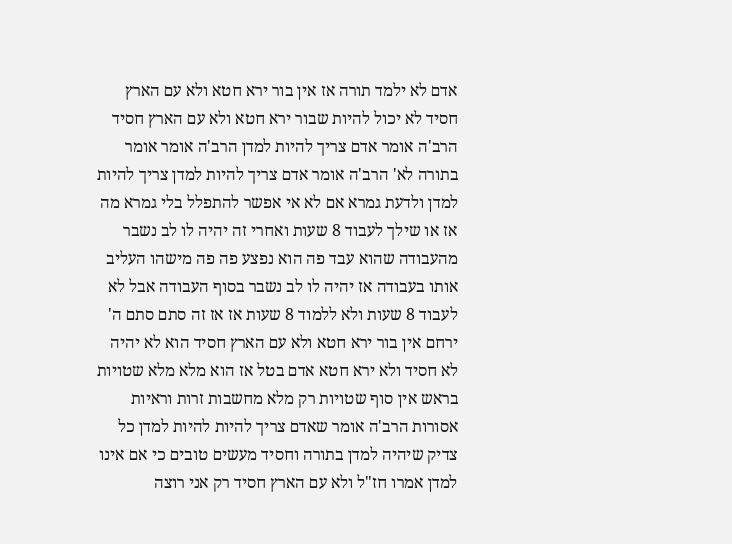אדם לא ילמד תורה אז אין בור ירא חטא ולא עם הארץ חסיד לא יכול להיות שבור ירא חטא ולא עם הארץ חסיד הרב'ה אומר אדם צריך להיות למדן הרב'ה אומר אומר בתורה לא' הרב'ה אומר אדם צריך להיות למדן צריך להיות למדן ולדעת גמרא אם לא אי אפשר להתפלל בלי גמרא מה אז או שילך לעבוד 8 שעות ואחרי זה יהיה לו לב נשבר מהעבודה שהוא עבד פה הוא נפצע פה פה מישהו העליב אותו בעבודה אז יהיה לו לב נשבר בסוף העבודה אבל לא לעבוד 8 שעות ולא ללמוד 8 שעות אז אז זה סתם סתם ה' ירחם אין בור ירא חטא ולא עם הארץ חסיד הוא לא יהיה לא חסיד ולא ירא חטא אדם בטל אז הוא מלא מלא שטויות בראש אין סוף שטויות רק מלא מחשבות זרות וראיות אסורות הרב'ה אומר שאדם צריך להיות להיות למדן כל צדיק שיהיה למדן בתורה וחסיד מעשים טובים כי אם אינו למדן אמרו חז"ל ולא עם הארץ חסיד רק אני רוצה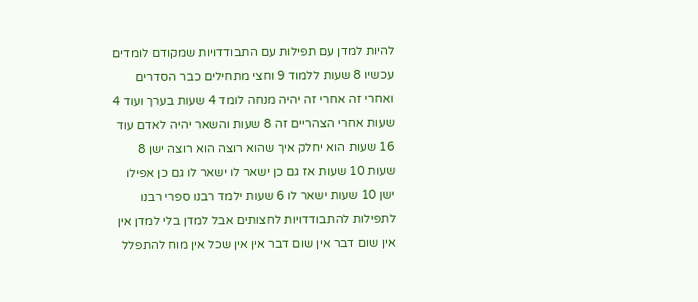להיות למדן עם תפילות עם התבודדויות שמקודם לומדים עכשיו 8 שעות ללמוד 9 וחצי מתחילים כבר הסדרים ואחרי זה אחרי זה יהיה מנחה לומד 4 שעות בערך ועוד 4 שעות אחרי הצהריים זה 8 שעות והשאר יהיה לאדם עוד 16 שעות הוא יחלק איך שהוא רוצה הוא רוצה ישן 8 שעות 10 שעות אז גם כן ישאר לו ישאר לו גם כן אפילו ישן 10 שעות ישאר לו 6 שעות ילמד רבנו ספרי רבנו לתפילות להתבודדויות לחצותים אבל למדן בלי למדן אין אין שום דבר אין שום דבר אין אין שכל אין מוח להתפלל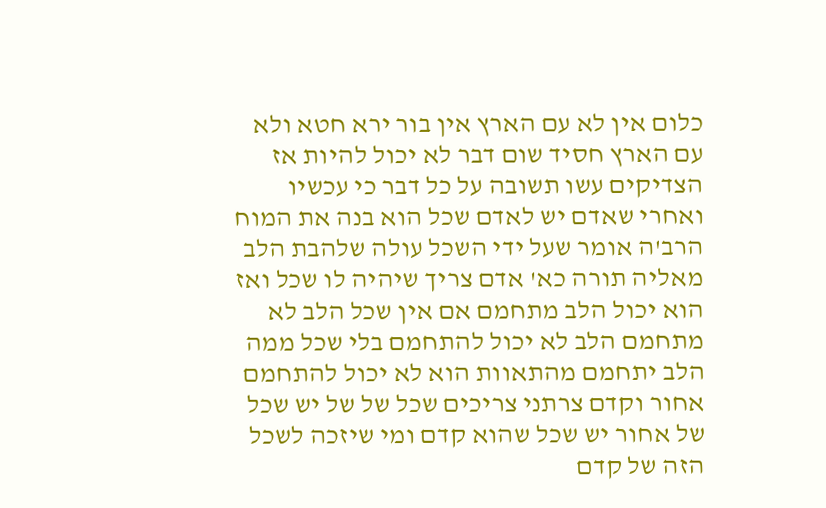כלום אין לא עם הארץ אין בור ירא חטא ולא עם הארץ חסיד שום דבר לא יכול להיות אז הצדיקים עשו תשובה על כל דבר כי עכשיו ואחרי שאדם יש לאדם שכל הוא בנה את המוח הרב'ה אומר שעל ידי השכל עולה שלהבת הלב מאליה תורה כא' אדם צריך שיהיה לו שכל ואז הוא יכול הלב מתחמם אם אין שכל הלב לא מתחמם הלב לא יכול להתחמם בלי שכל ממה הלב יתחמם מהתאוות הוא לא יכול להתחמם אחור וקדם צרתני צריכים שכל של של יש שכל של אחור יש שכל שהוא קדם ומי שיזכה לשכל הזה של קדם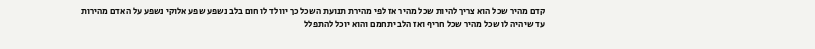קדם מהיר שכל הוא צריך להיות שכל מהיר אז לפי מהירת תנועת השכל כך יוולד לו חום בלב נשפע שפע אלוקי נשפע על האדם מהירות עד שיהיה לו שכל מהיר שכל חריף ואז הלב יתחמם והוא יוכל להתפלל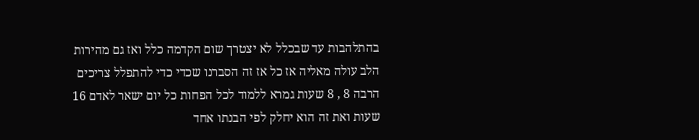בהתלהבות עד שבכלל לא יצטרך שום הקדמה כלל ואז גם מהירות הלב עולה מאליה אז כל אז זה הסברנו שכדי כדי להתפלל צריכים הרבה 8 , 8 שעות גמרא ללמוד לכל הפחות כל יום ישאר לאדם 16 שעות ואת זה הוא יחלק לפי הבנתו אחד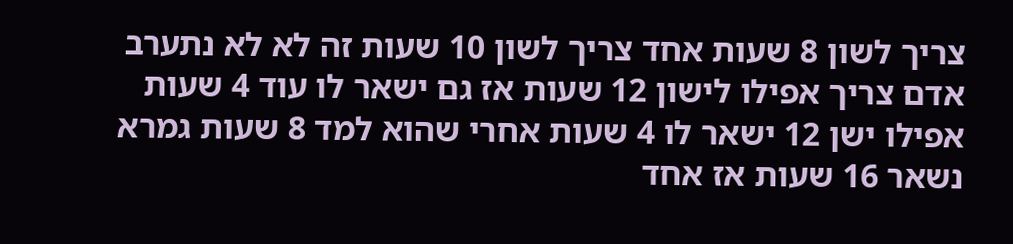צריך לשון 8 שעות אחד צריך לשון 10 שעות זה לא לא נתערב אדם צריך אפילו לישון 12 שעות אז גם ישאר לו עוד 4 שעות אפילו ישן 12 ישאר לו 4 שעות אחרי שהוא למד 8 שעות גמרא נשאר 16 שעות אז אחד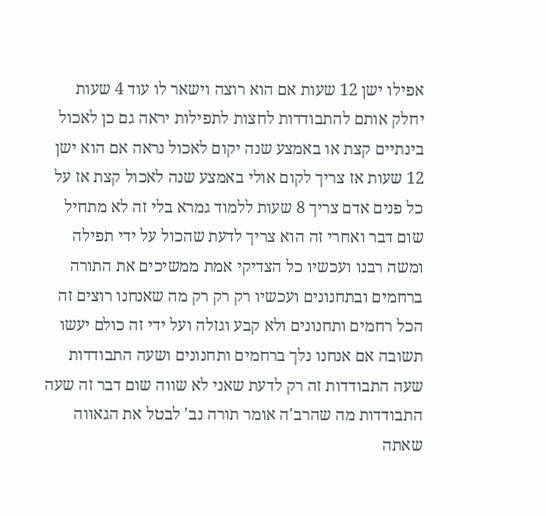אפילו ישן 12 שעות אם הוא רוצה וישאר לו עוד 4 שעות יחלק אותם להתבודדות לחצות לתפילות יראה גם כן לאכול בינתיים קצת או באמצע שנה יקום לאכול נראה אם הוא ישן 12 שעות אז צריך לקום אולי באמצע שנה לאכול קצת אז על כל פנים אדם צריך 8 שעות ללמוד גמרא בלי זה לא מתחיל שום דבר ואחרי זה הוא צריך לדעת שהכול על ידי תפילה ומשה רבנו ועכשיו כל הצדיקי אמת ממשיכים את התורה ברחמים ובתחנונים ועכשיו רק רק רק מה שאנחנו רוצים זה הכל רחמים ותחנונים ולא קבע וגזלה ועל ידי זה כולם יעשו תשובה אם אנחנו נלך ברחמים ותחנונים ושעה התבודדות שעה התבודדות זה רק לדעת שאני לא שווה שום דבר זה שעה התבודדות מה שהרב'ה אומר תורה נב' לבטל את הגאווה שאתה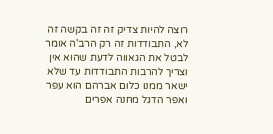רוצה להיות צדיק זה זה בקשה זה לא, התבודדות זה רק הרב'ה אומר לבטל את הגאווה לדעת שהוא אין וצריך להרבות התבודדות עד שלא ישאר ממנו כלום אברהם הוא עפר ואפר הדגל מחנה אפרים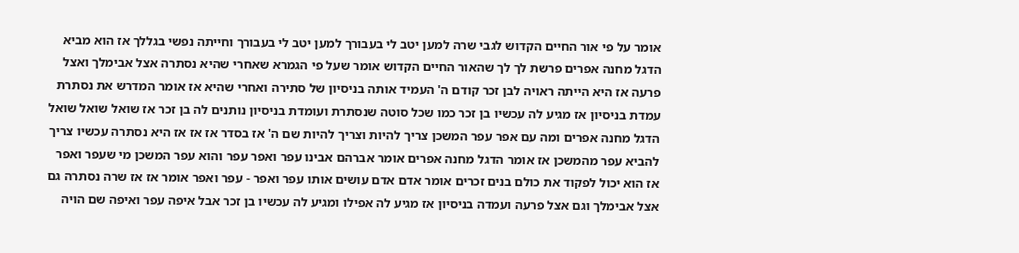אומר על פי אור החיים הקדוש לגבי שרה למען יטב לי בעבורך למען יטב לי בעבורך וחייתה נפשי בגללך אז הוא מביא הדגל מחנה אפרים פרשת לך לך שהאור החיים הקדוש אומר שעל פי הגמרא שאחרי שהיא נסתרה אצל אבימלך ואצל פרעה אז היא הייתה ראויה לבן זכר קודם ה' העמיד אותה בניסיון של סתירה ואחרי שהיא אז אומר המדרש את נסתרת עמדת בניסיון אז מגיע לה עכשיו בן זכר כמו שכל סוטה שנסתרת ועומדת בניסיון נותנים לה בן זכר אז שואל שואל שואל הדגל מחנה אפרים ומה עם אפר עפר המשכן צריך להיות וצריך להיות שם ה' אז בסדר אז אז אז היא נסתרה עכשיו צריך להביא עפר מהמשכן אז אומר הדגל מחנה אפרים אומר אברהם אבינו עפר ואפר עפר והוא עפר המשכן מי שעפר ואפר אז הוא יכול לפקוד את כולם בנים זכרים אומר אדם אדם עושים אותו עפר ואפר - עפר ואפר אומר אז אז שרה נסתרה גם אצל אבימלך וגם אצל פרעה ועמדה בניסיון אז מגיע לה אפילו ומגיע לה עכשיו בן זכר אבל איפה עפר ואיפה שם הויה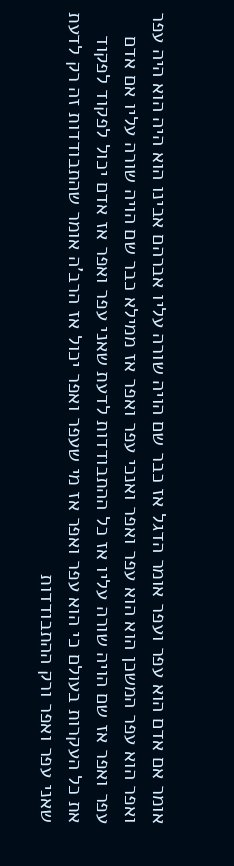אומר אם אדם הוא עפר ועפר אומר הדגל אז כבר שם הויה שורה עליו אברהם אבינו הוא היה הוא היה עפר ואפר הוא עפר המשכן הוא הוא עפר ואפר ואנכי עפר ואפר אז ממילא כבר שם הויה שורה עליו אם אדם עפר ואפר אז שם הויה שורה עליו אז כל ההתבודדות לדעת שאני עפר ואפר אז אדם יכול לפקוד לפקוד את כל העקרות בעולם כי הוא עפר ואפר אז מי שעפר ואפר יכול אז הרב'ה אומר שהתבודדות זה רק לדעת שאני עפר ואפר ורק ההתבודדות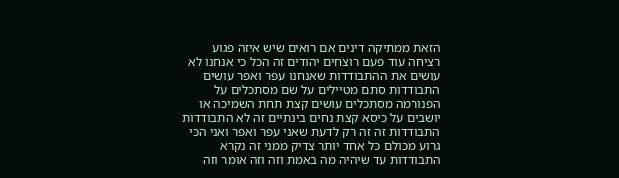הזאת ממתיקה דינים אם רואים שיש איזה פגוע רציחה עוד פעם רוצחים יהודים זה הכל כי אנחנו לא עושים את ההתבודדות שאנחנו עפר ואפר עושים התבודדות סתם מטיילים על שם מסתכלים על הפנורמה מסתכלים עושים קצת תחת השמיכה או יושבים על כיסא קצת נחים בינתיים זה לא התבודדות התבודדות זה זה רק לדעת שאני עפר ואפר ואני הכי גרוע מכולם כל אחד יותר צדיק ממני זה נקרא התבודדות עד שיהיה מה באמת וזה וזה אומר וזה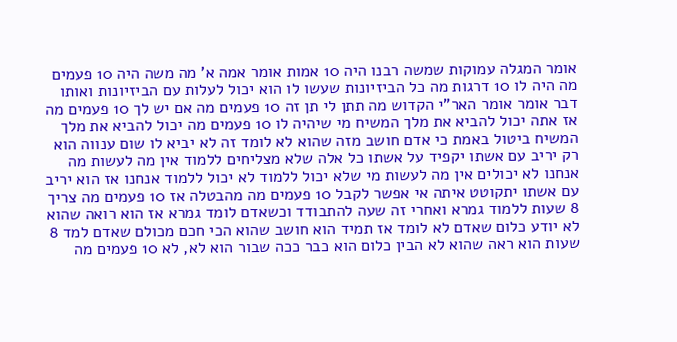אומר המגלה עמוקות שמשה רבנו היה 10 אמות אומר אמה א' מה משה היה 10 פעמים מה היה לו 10 דרגות מה כל הביזיונות שעשו לו הוא יכול לעלות עם הביזיונות ואותו דבר אומר אומר האר"י הקדוש מה תתן לי תן זה 10 פעמים מה אם יש לך 10 פעמים מה אז אתה יכול להביא את מלך המשיח מי שיהיה לו 10 פעמים מה יכול להביא את מלך המשיח ביטול באמת כי אדם חושב מזה שהוא לא לומד זה לא יביא לו שום ענווה הוא רק יריב עם אשתו יקפיד על אשתו כל אלה שלא מצליחים ללמוד אין מה לעשות מה אנחנו לא יכולים אין מה לעשות מי שלא יכול ללמוד לא יכול ללמוד אנחנו אז הוא יריב עם אשתו יתקוטט איתה אי אפשר לקבל 10 פעמים מה מהבטלה אז 10 פעמים מה צריך 8 שעות ללמוד גמרא ואחרי זה שעה להתבודד וכשאדם לומד גמרא אז הוא רואה שהוא לא יודע כלום שאדם לא לומד אז תמיד הוא חושב שהוא הכי חכם מכולם שאדם למד 8 שעות הוא ראה שהוא לא הבין כלום הוא כבר ככה שבור הוא לא, לא 10 פעמים מה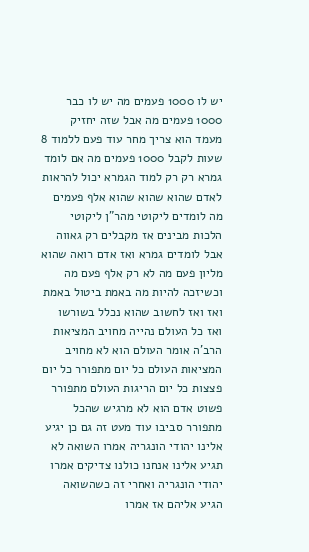יש לו 1000 פעמים מה יש לו כבר 1000 פעמים מה אבל שזה יחזיק מעמד הוא צריך מחר עוד פעם ללמוד 8 שעות לקבל 1000 פעמים מה אם לומד גמרא רק רק למוד הגמרא יכול להראות לאדם שהוא שהוא שהוא אלף פעמים מה לומדים ליקוטי מהר"ן ליקוטי הלכות מבינים אז מקבלים רק גאווה אבל לומדים גמרא ואז אדם רואה שהוא מליון פעם מה לא רק אלף פעם מה וכשיזכה להיות מה באמת ביטול באמת ואז ואז לחשוב שהוא נכלל בשורשו ואז כל העולם נהייה מחויב המציאות הרב'ה אומר העולם הוא לא מחויב המציאות העולם כל יום מתפורר כל יום פצצות כל יום הריגות העולם מתפורר פשוט אדם הוא לא מרגיש שהכל מתפורר סביבו עוד מעט זה גם כן יגיע אלינו יהודי הונגריה אמרו השואה לא תגיע אלינו אנחנו כולנו צדיקים אמרו יהודי הונגריה ואחרי זה כשהשואה הגיע אליהם אז אמרו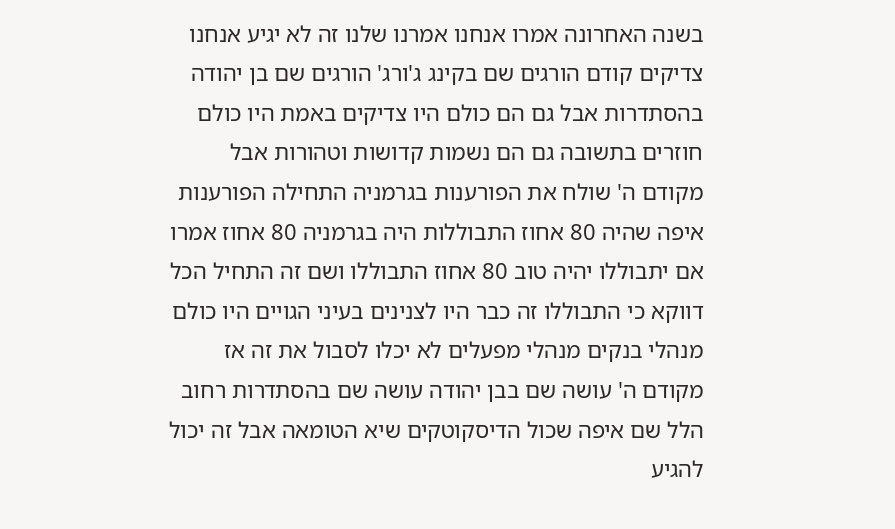בשנה האחרונה אמרו אנחנו אמרנו שלנו זה לא יגיע אנחנו צדיקים קודם הורגים שם בקינג ג'ורג' הורגים שם בן יהודה בהסתדרות אבל גם הם כולם היו צדיקים באמת היו כולם חוזרים בתשובה גם הם נשמות קדושות וטהורות אבל מקודם ה' שולח את הפורענות בגרמניה התחילה הפורענות איפה שהיה 80 אחוז התבוללות היה בגרמניה 80 אחוז אמרו אם יתבוללו יהיה טוב 80 אחוז התבוללו ושם זה התחיל הכל דווקא כי התבוללו זה כבר היו לצנינים בעיני הגויים היו כולם מנהלי בנקים מנהלי מפעלים לא יכלו לסבול את זה אז מקודם ה' עושה שם בבן יהודה עושה שם בהסתדרות רחוב הלל שם איפה שכול הדיסקוטקים שיא הטומאה אבל זה יכול להגיע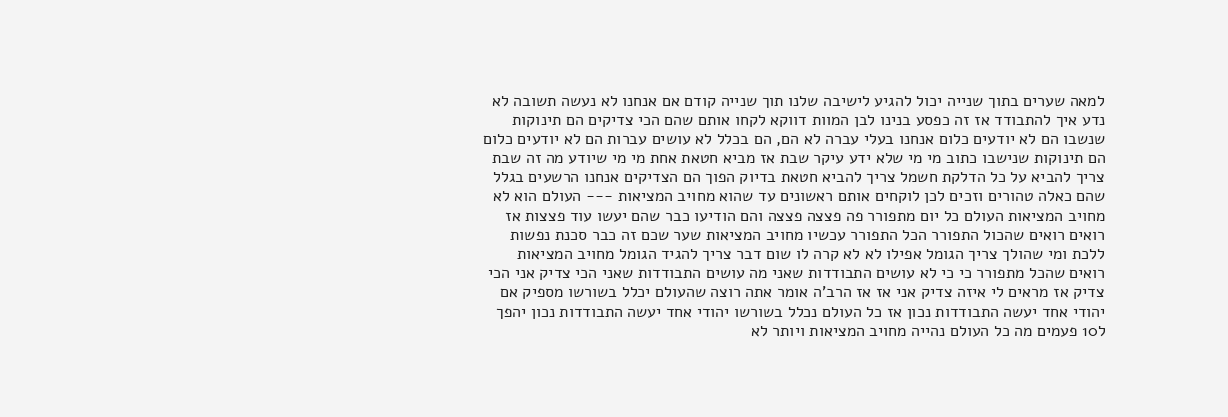למאה שערים בתוך שנייה יכול להגיע לישיבה שלנו תוך שנייה קודם אם אנחנו לא נעשה תשובה לא נדע איך להתבודד אז זה כפסע בנינו לבן המוות דווקא לקחו אותם שהם הכי צדיקים הם תינוקות שנשבו הם לא יודעים כלום אנחנו בעלי עברה לא הם, הם בכלל לא עושים עברות הם לא יודעים כלום הם תינוקות שנישבו כתוב מי מי שלא ידע עיקר שבת אז מביא חטאת אחת מי מי שיודע מה זה שבת צריך להביא על כל הדלקת חשמל צריך להביא חטאת בדיוק הפוך הם הצדיקים אנחנו הרשעים בגלל שהם כאלה טהורים וזכים לכן לוקחים אותם ראשונים עד שהוא מחויב המציאות --- העולם הוא לא מחויב המציאות העולם כל יום מתפורר פה פצצה פצצה והם הודיעו כבר שהם יעשו עוד פצצות אז רואים רואים שהכול התפורר הכל התפורר עכשיו מחויב המציאות שער שכם זה כבר סכנת נפשות ללכת ומי שהולך צריך הגומל אפילו לא לא קרה לו שום דבר צריך להגיד הגומל מחויב המציאות רואים שהכל מתפורר כי כי לא עושים התבודדות שאני מה עושים התבודדות שאני הכי צדיק אני הכי צדיק אז מראים לי איזה צדיק אני אז אז הרב'ה אומר אתה רוצה שהעולם יכלל בשורשו מספיק אם יהודי אחד יעשה התבודדות נכון אז כל העולם נכלל בשורשו יהודי אחד יעשה התבודדות נכון יהפך ל10 פעמים מה כל העולם נהייה מחויב המציאות ויותר לא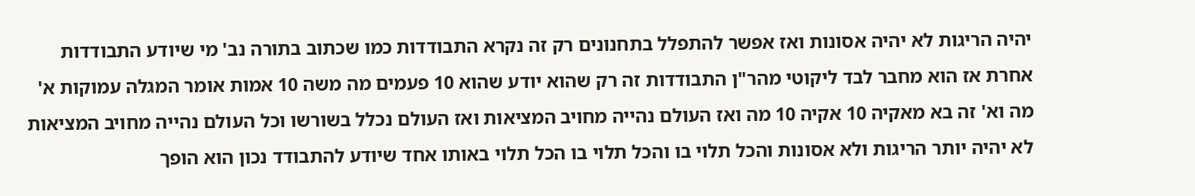יהיה הריגות לא יהיה אסונות ואז אפשר להתפלל בתחנונים רק זה נקרא התבודדות כמו שכתוב בתורה נב' מי שיודע התבודדות אחרת אז הוא מחבר לבד ליקוטי מהר"ן התבודדות זה רק שהוא יודע שהוא 10 פעמים מה משה 10 אמות אומר המגלה עמוקות א' מה וא' זה בא מאקיה 10 אקיה 10 מה ואז העולם נהייה מחויב המציאות ואז העולם נכלל בשורשו וכל העולם נהייה מחויב המציאות לא יהיה יותר הריגות ולא אסונות והכל תלוי בו והכל תלוי בו הכל תלוי באותו אחד שיודע להתבודד נכון הוא הופך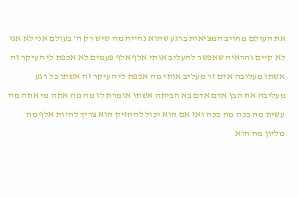את העולם מחויב המציאות ברגע שהוא נהייה מה שיש רק ה' בעולם אני לא אני לא קיים והראיה שאפשר להעליב אותי אלף אלף פעמים לא אכפת לי העיקר זה אשתו מעליבה אדם זר מעליב אותי מה אכפת לי העיקר זה אשתו כל רגע מעליבה את הבן אדם אדם בא הביתה אשתו אומרת לו מה מה אתה מי אתה מה עשית מה ככה מה ככה ואז אם הוא יכול להחזיק הוא צריך להיות אלף מה מליון מה הוא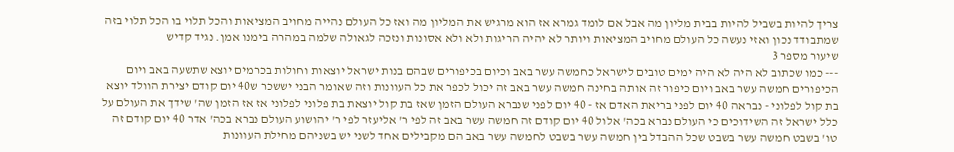צריך להיות בשביל להיות בבית מליון מה אבל אם לומד גמרא אז הוא מרגיש את המליון מה ואז כל העולם נהייה מחויב המציאות והכל תלוי בו הכל תלוי בזה שמתבודד נכון ואזי נעשה כל העולם מחויב המציאות ויותר לא יהיה הריגות ולא ולא אסונות ונזכה לגאולה שלמה במהרה בימנו אמן. נגיד קדיש
שיעור מספר 3
--- כמו שכתוב לא היה לא היה ימים טובים לישראל כחמשה עשר באב וכיום בכיפורים שבהם בנות ישראל יוצאות וחולות בכרמים יוצא שתשעה באב ויום הכיפורים חמשה עשר באב ויום כיפור זה אותה בחינה חמשה עשר באב זה יכול לכפר את כל העוונות וזה שאומר הבני יששכר ש40 יום קודם יצירת הוולד יוצא בת קול לפלוני - נבראה 40 יום לפני בריאת האדם אז - 40 יום לפני שנברא העולם הזמן שאז בת קול יוצאת בת פלוני לפלוני אז אז הזמן שה' שידך את העולם על כלל ישראל זה השידוכים כי העולם נברא בכה' אלול 40 יום קודם זה חמשה עשר באב זה לפי ר' אליעזר לפי ר' יהושוע העולם נברא בכה' אדר 40 יום קודם זה טו' בשבט חמשה עשר בשבט שכל ההבדל בין חמשה עשר בשבט לחמשה עשר באב הם מקבילים אחד לשני יש בשניהם מחילת העוונות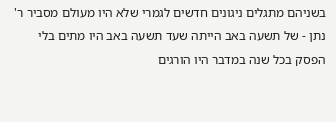בשניהם מתגלים ניגונים חדשים לגמרי שלא היו מעולם מסביר ר' נתן - של תשעה באב הייתה שעד תשעה באב היו מתים בלי הפסק בכל שנה במדבר היו הורגים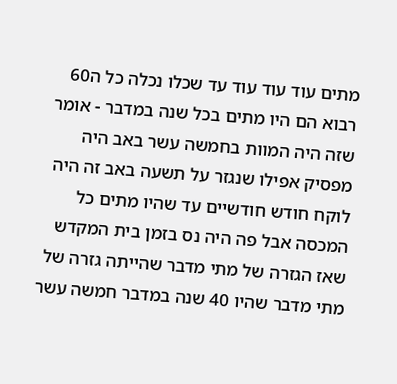מתים עוד עוד עוד עד שכלו נכלה כל ה60 רבוא הם היו מתים בכל שנה במדבר - אומר שזה היה המוות בחמשה עשר באב היה מפסיק אפילו שנגזר על תשעה באב זה היה לוקח חודש חודשיים עד שהיו מתים כל המכסה אבל פה היה נס בזמן בית המקדש שאז הגזרה של מתי מדבר שהייתה גזרה של מתי מדבר שהיו 40 שנה במדבר חמשה עשר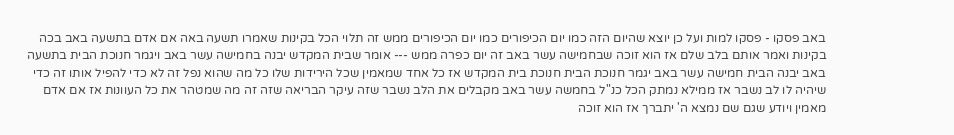באב פסקו - פסקו למות ועל כן יוצא שהיום הזה כמו יום הכיפורים כמו יום הכיפורים ממש זה תלוי הכל בקינות שאמרו תשעה באה אם אדם בתשעה באב בכה בקינות ואמר אותם בלב שלם אז הוא זוכה שבחמישה עשר באב זה יום כפרה ממש --- אומר שבית המקדש יבנה בחמישה עשר באב ויגמר חנוכת הבית בתשעה באב יבנה הבית חמישה עשר באב יגמר חנוכת הבית חנוכת בית המקדש אז כל אחד שמאמין שכל הירידות שלו כל מה שהוא נפל זה לא כדי להפיל אותו זה כדי שיהיה לו לב נשבר אז ממילא נמתק הכל כנ"ל בחמשה עשר באב מקבלים את הלב נשבר שזה עיקר הבריאה שזה זה מה שמטהר את כל העוונות אז אם אדם מאמין ויודע שגם שם נמצא ה' יתברך אז הוא זוכה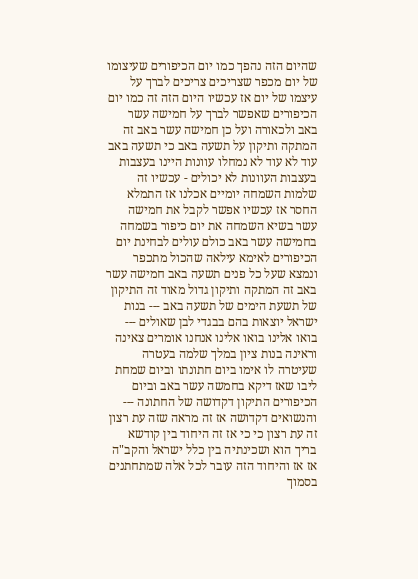שהיום הזה נהפך כמו יום הכיפורים שעיצומו של יום מכפר שצריכים צריכים לברך על עיצמו של יום אז עכשיו היום הזה זה כמו יום הכיפורים שאפשר לברך על חמישה עשר באב ולכאורה ועל כן חמישה עשר באב זה המתקה ותיקון על תשעה באב כי תשעה באב עוד לא עוד לא נמחלו עוונות היינו בעצבות בעצבות העוונות לא יכולים - עכשיו זה שלמות השמחה יומיים אכלנו אז התמלא החסר אז עכשיו אפשר לקבל את חמישה עשר בשיא השמחה את יום כיפור בשמחה בחמישה עשר באב כולם עולים לבחינת יום הכיפורים לאימא עילאה שהכול מתכפר ונמצא שעל כל פנים תשעה באב חמישה עשר באב זה המתקה ותיקון גדול מאוד זה התיקון של תשעת הימים של תשעה באב --- בנות ישראל יוצאות בהם בבגדי לבן שאולים --- בואו אלינו בואו אלינו אנחנו אומרים צאינה וראינה בנות ציון במלך שלמה בעטרה שעיטרה לו אימו ביום חתונתו וביום שמחת ליבו שאז דיקא בחמשה עשר באב וביום הכיפורים התיקון דקדושה של החתונה --- והנשואים דקדושה אז זה מראה שזה עת רצון זה עת רצון כי כי אז זה היחוד בין קודשא בריך הוא ושכינתיה בין כלל ישראל והקב"ה אז אז והיחוד הזה עובר לכל אלה שמתחתנים בסמוך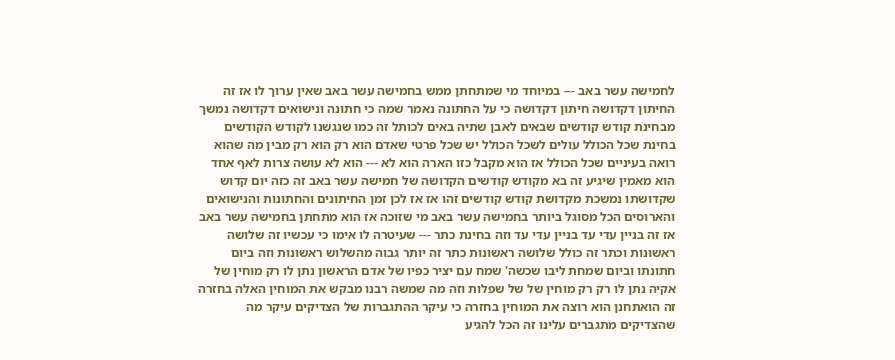לחמישה עשר באב --- במיוחד מי שמתחתן ממש בחמישה עשר באב שאין ערוך לו אז זה החיתון דקדושה חיתון דקדושה כי על החתונה נאמר שמה כי חתונה ונישואים דקדושה נמשך מבחינת קודש קודשים שבאים לאבן שתיה באים לכותל זה כמו שנגשנו לקודש הקודשים בחינת שכל הכולל עולים לשכל הכולל יש שכל פרטי שאדם הוא רק הוא רק מבין מה שהוא רואה בעיניים שכל הכולל אז הוא מקבל כזו הארה הוא לא --- הוא לא עושה צרות לאף אחד הוא מאמין שיגיע זה בא מקודש קודשים הקדושה של חמישה עשר באב זה כזה יום קדוש שקדושתו נמשכת מקדושת קודש קודשים זהו אז אז לכן זמן החיתונים והחתונות והנישואים והארוסים הכל מסוגל ביותר בחמישה עשר באב מי שזוכה אז הוא מתחתן בחמישה עשר באב אז זה בניין עדי עד בניין עדי עד וזה בחינת כתר --- שעיטרה לו אימו כי עכשיו זה שלושה ראשונות וכתר זה כולל שלושה ראשונות כתר זה יותר גבוה מהשלוש ראשונות וזה ביום חתונתו וביום שמחת ליבו שכשה' שמח עם יציר כפיו של אדם הראשון נתן לו רק מוחין של אקיה נתן לו רק רק מוחין של של שפלות וזה מה שמשה רבנו מבקש את המוחין האלה בחזרה זה הואתחנן הוא רוצה את המוחין בחזרה כי עיקר ההתגברות של הצדיקים עיקר מה שהצדיקים מתגברים עלינו זה הכל להגיע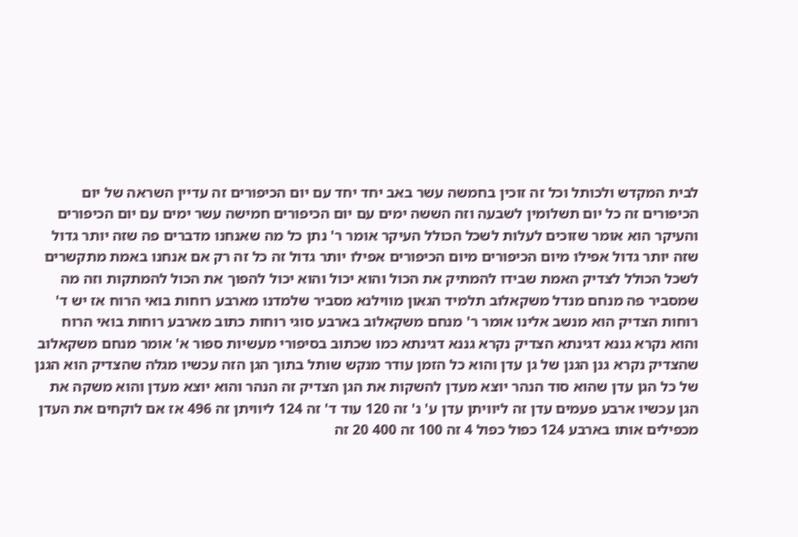לבית המקדש ולכותל וכל זה זוכין בחמשה עשר באב יחד יחד עם יום הכיפורים זה עדיין השראה של יום הכיפורים זה כל יום תשלומין לשבעה וזה הששה ימים עם יום הכיפורים חמישה עשר ימים עם יום הכיפורים והעיקר הוא אומר שזוכים לעלות לשכל הכולל העיקר אומר ר' נתן כל מה שאנחנו מדברים פה שזה יותר גדול שזה יותר גדול אפילו מיום הכיפורים מיום הכיפורים אפילו יותר גדול זה כל זה רק אם אנחנו באמת מתקשרים לשכל הכולל לצדיק האמת שבידו להמתיק את הכול והוא יכול והוא יכול להפוך את הכול להמתקות וזה מה שמסביר פה מנחם מנדל משקאלוב תלמיד הגאון מווילנא מסביר שלמדנו מארבע רוחות בואי הרוח אז יש ד' רוחות הצדיק הוא מנשב אלינו אומר ר' מנחם משקאלוב בארבע סוגי רוחות כתוב מארבע רוחות בואי הרוח והוא נקרא גננא דגינתא הצדיק נקרא גננא דגינתא כמו שכתוב בסיפורי מעשיות ספור א' אומר מנחם משקאלוב שהצדיק נקרא גנן הגנן של גן עדן והוא כל הזמן עודר מנקש שותל בתוך הגן הזה עכשיו מגלה שהצדיק הוא הגנן של כל הגן עדן שהוא סוד הנהר יוצא מעדן להשקות את הגן הצדיק זה הנהר והוא יוצא מעדן והוא משקה את הגן עכשיו ארבע פעמים עדן זה ליוויתן עדן ע' נ' זה 120 עוד ד' זה 124 ליוויתן זה 496 אז אם לוקחים את העדן מכפילים אותו בארבע 124 כפול כפול 4 זה 100 זה 400 20 זה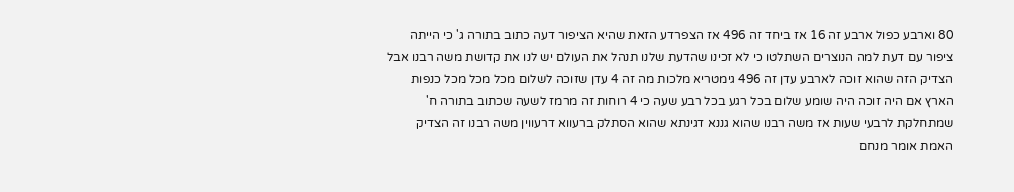80 וארבע כפול ארבע זה 16 אז ביחד זה 496 אז הצפרדע הזאת שהיא הציפור דעה כתוב בתורה ג' כי הייתה ציפור עם דעת למה הנוצרים השתלטו כי לא זכינו שהדעת שלנו תנהל את העולם יש לנו את קדושת משה רבנו אבל הצדיק הזה שהוא זוכה לארבע עדן זה 496 גימטריא מלכות מה זה 4 עדן שזוכה לשלום מכל מכל מכל כנפות הארץ אם היה זוכה היה שומע שלום בכל רגע בכל רבע שעה כי 4 רוחות זה מרמז לשעה שכתוב בתורה ח' שמתחלקת לרבעי שעות אז משה רבנו שהוא גננא דגינתא שהוא הסתלק ברעווא דרעווין משה רבנו זה הצדיק האמת אומר מנחם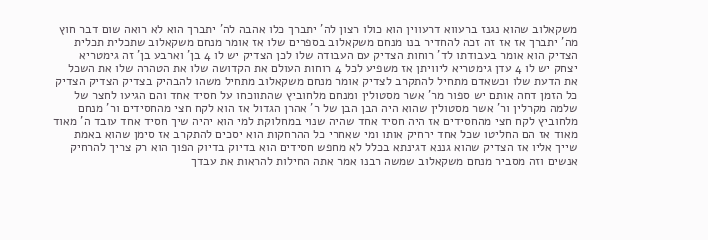משקאלוב שהוא נגנז ברעווא דרעווין הוא כולו רצון לה' יתברך כלו אהבה לה' יתברך הוא לא רואה שום דבר חוץ מה' יתברך אז אז זה זכה להחדיר בנו מנחם משקאלוב בספרים שלו אז אומר מנחם משקאלוב שתכלית תכלית הצדיק הוא אומר בעבודתו לד' רוחות הצדיק עם העבודה שלו לכן הצדיק יש לו 4 בן' וארבע בן' זה גימטריא יצחק יש לו 4 עדן גימטריא ליוויתן אז משפיע לכל 4 רוחות העולם את הקדושה שלו את הטהרה שלו את השכל את הדעת שלו וכשאדם מתחיל להתקרב לצדיק אומר מנחם משקאלוב מתחיל משהו להבהיק בצדיק הצדיק הצדיק כל הזמן דחה אותם יש ספור מר' אשר מסטולין ומנחם מלחוביץ שהתווכחו על חסיד אחד והם הגיעו לחצר של שלמה מקרלין ור' אשר מסטולין שהוא היה הבן הבן של ר' אהרן הגדול אז הוא לקח חצי מהחסידים ור' מנחם מלחוביץ לקח חצי מהחסידים אז היה חסיד אחד שהיה שנוי במחלוקת למי הוא יהיה שיך חסיד אחד עובד ה' מאוד מאוד אז הם החליטו שכל אחד ירחיק אותו ומי שאחרי כל ההרחקות הוא יסכים להתקרב אז סימן שהוא באמת שייך אליו אז הצדיק שהוא גננא דגינתא בכלל לא מחפש חסידים הוא בדיוק בדיוק הפוך הוא רק צריך להרחיק אנשים וזה מסביר מנחם משקאלוב שמשה רבנו אמר אתה החילות להראות את עבדך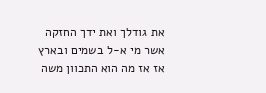את גודלך ואת ידך החזקה אשר מי א-ל בשמים ובארץ אז אז מה הוא התכוון משה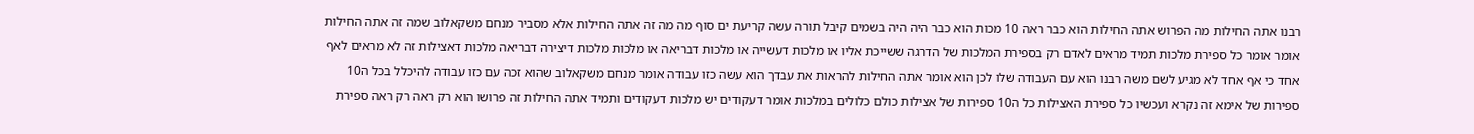רבנו אתה החילות מה הפרוש אתה החילות הוא כבר ראה 10 מכות הוא כבר היה היה בשמים קיבל תורה עשה קריעת ים סוף מה מה זה אתה החילות אלא מסביר מנחם משקאלוב שמה זה אתה החילות אומר אומר כל ספירת מלכות תמיד מראים לאדם רק בספירת המלכות של הדרגה ששייכת אליו או מלכות דעשייה או מלכות דבריאה או מלכות מלכות דיצירה דבריאה מלכות דאצילות זה לא מראים לאף אחד כי אף אחד לא מגיע לשם משה רבנו הוא עם העבודה שלו לכן הוא אומר אתה החילות להראות את עבדך הוא עשה כזו עבודה אומר מנחם משקאלוב שהוא זכה עם כזו עבודה להיכלל בכל ה10 ספירות של אימא זה נקרא ועכשיו כל ספירת האצילות כל ה10 ספירות של אצילות כולם כלולים במלכות אומר דעקודים יש מלכות דעקודים ותמיד אתה החילות זה פרושו הוא רק ראה רק ראה ספירת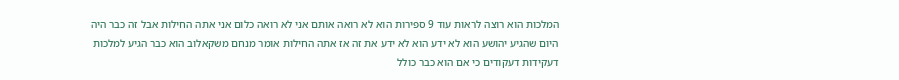המלכות הוא רוצה לראות עוד 9 ספירות הוא לא רואה אותם אני לא רואה כלום אני אתה החילות אבל זה כבר היה היום שהגיע יהושע הוא לא ידע הוא לא ידע את זה אז אתה החילות אומר מנחם משקאלוב הוא כבר הגיע למלכות דעקידות דעקודים כי אם הוא כבר כולל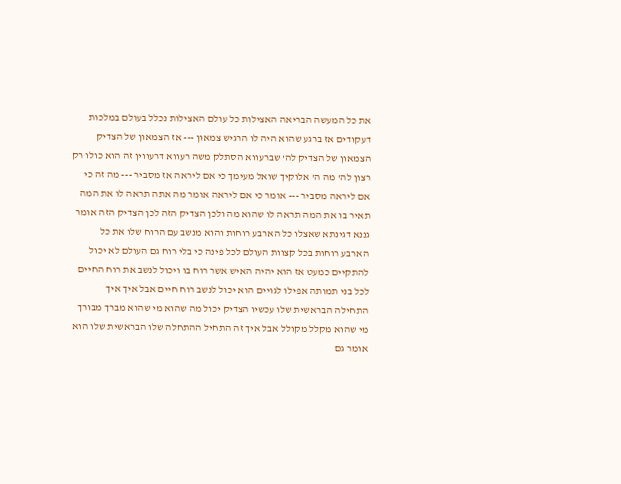את כל המעשה הבריאה האצילות כל עולם האצילות נכלל בעולם במלכות דעקודים אז ברגע שהוא היה לו הרגיש צמאון --- אז הצמאון של הצדיק הצמאון של הצדיק לה' שברעווא הסתלק משה רעווא דרעווין זה הוא כולו רק רצון לה' מה ה' אלוקיך שואל מעימך כי אם ליראה אז מסביר --- מה זה כי אם ליראה מסביר --- אומר כי אם ליראה אומר מה אתה תראה לו את המה תאיר בו את המה תראה לו שהוא מה ולכן הצדיק הזה לכן הצדיק הזה אומר גננא דגינתא שאצלו כל הארבע רוחות והוא מנשב עם הרוח שלו את כל הארבע רוחות בכל קצוות העולם לכל פינה כי בלי רוח גם העולם לא יכול להתקיים כמעט אז הוא יהיה האיש אשר רוח בו ויכול לנשב את רוח החיים לכל בני תמותה אפילו לגויים הוא יכול לנשב רוח חיים אבל איך איך התחילה הבראשית שלו עכשיו הצדיק יכול מה שהוא מי שהוא מברך מבורך מי שהוא מקלל מקולל אבל איך זה התחיל ההתחלה שלו הבראשית שלו הוא אומר גם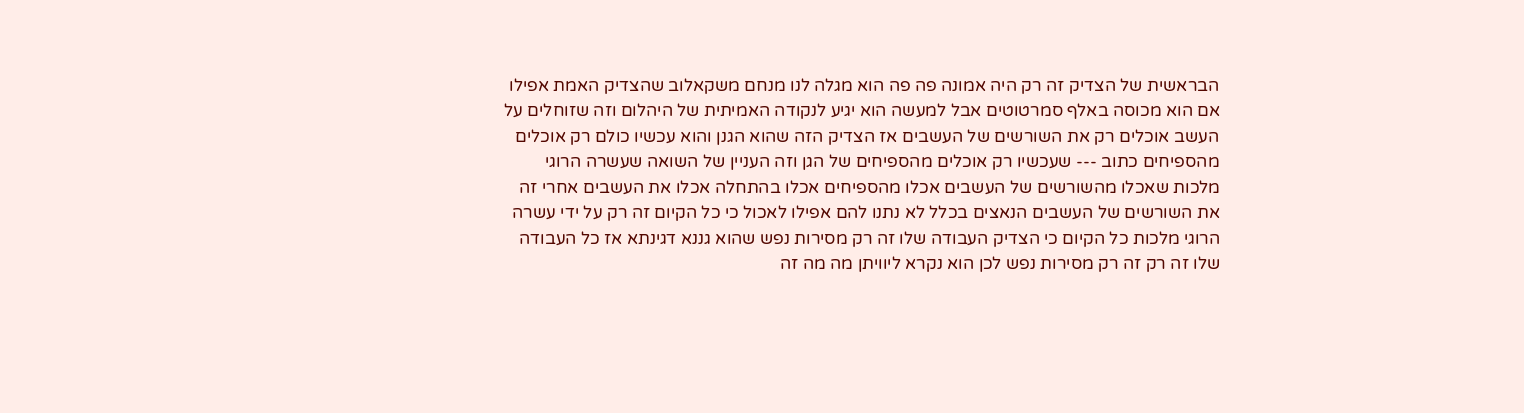הבראשית של הצדיק זה רק היה אמונה פה פה הוא מגלה לנו מנחם משקאלוב שהצדיק האמת אפילו אם הוא מכוסה באלף סמרטוטים אבל למעשה הוא יגיע לנקודה האמיתית של היהלום וזה שזוחלים על העשב אוכלים רק את השורשים של העשבים אז הצדיק הזה שהוא הגנן והוא עכשיו כולם רק אוכלים מהספיחים כתוב --- שעכשיו רק אוכלים מהספיחים של הגן וזה העניין של השואה שעשרה הרוגי מלכות שאכלו מהשורשים של העשבים אכלו מהספיחים אכלו בהתחלה אכלו את העשבים אחרי זה את השורשים של העשבים הנאצים בכלל לא נתנו להם אפילו לאכול כי כל הקיום זה רק על ידי עשרה הרוגי מלכות כל הקיום כי הצדיק העבודה שלו זה רק מסירות נפש שהוא גננא דגינתא אז כל העבודה שלו זה רק זה רק מסירות נפש לכן הוא נקרא ליוויתן מה מה זה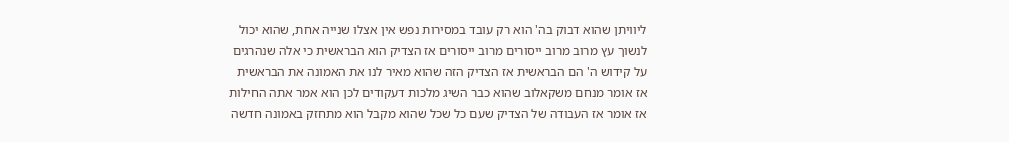ליוויתן שהוא דבוק בה' הוא רק עובד במסירות נפש אין אצלו שנייה אחת, שהוא יכול לנשוך עץ מרוב מרוב ייסורים מרוב ייסורים אז הצדיק הוא הבראשית כי אלה שנהרגים על קידוש ה' הם הבראשית אז הצדיק הזה שהוא מאיר לנו את האמונה את הבראשית אז אומר מנחם משקאלוב שהוא כבר השיג מלכות דעקודים לכן הוא אמר אתה החילות אז אומר אז העבודה של הצדיק שעם כל שכל שהוא מקבל הוא מתחזק באמונה חדשה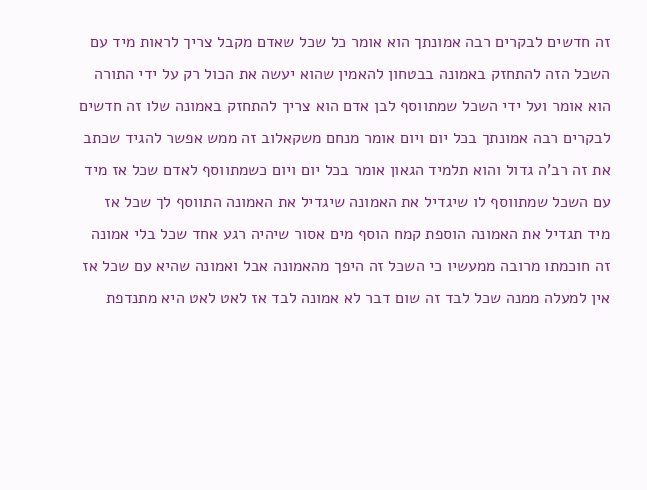זה חדשים לבקרים רבה אמונתך הוא אומר כל שכל שאדם מקבל צריך לראות מיד עם השכל הזה להתחזק באמונה בבטחון להאמין שהוא יעשה את הכול רק על ידי התורה הוא אומר ועל ידי השכל שמתווסף לבן אדם הוא צריך להתחזק באמונה שלו זה חדשים לבקרים רבה אמונתך בכל יום ויום אומר מנחם משקאלוב זה ממש אפשר להגיד שכתב את זה רב'ה גדול והוא תלמיד הגאון אומר בכל יום ויום כשמתווסף לאדם שכל אז מיד עם השכל שמתווסף לו שיגדיל את האמונה שיגדיל את האמונה התווסף לך שכל אז מיד תגדיל את האמונה הוספת קמח הוסף מים אסור שיהיה רגע אחד שכל בלי אמונה זה חוכמתו מרובה ממעשיו כי השכל זה היפך מהאמונה אבל ואמונה שהיא עם שכל אז אין למעלה ממנה שכל לבד זה שום דבר לא אמונה לבד אז לאט לאט היא מתנדפת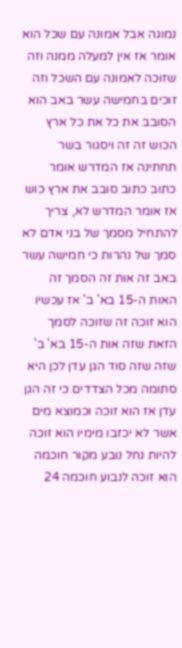נמוגה אבל אמונה עם שכל הוא אומר אז אין למעלה ממנה וזה שזוכה לאמונה עם השכל וזה זוכים בחמישה עשר באב הוא הסובב את כל את כל ארץ הכוש זה זה ויסגור בשר תחתינה אז המדרש אומר כתוב כתוב סובב את ארץ כוש אז אומר המדרש לא, צריך להתחיל מסמך של בני אדם לא סמך של נהרות כי חמישה עשר באב זה אות זה הסמך זה האות ה-15 בא' ב' אז עכשיו הוא זוכה זה שזוכה לסמך הזאת שזה אות ה-15 בא' ב' שזה שזה סוד הגן עדן לכן היא סתומה מכל הצדדים כי זה הגן עדן אז הוא זוכה וכמוצא מים אשר לא יכזבו מימיו הוא זוכה להיות נחל נובע מקור חוכמה הוא זוכה לנבוע חוכמה 24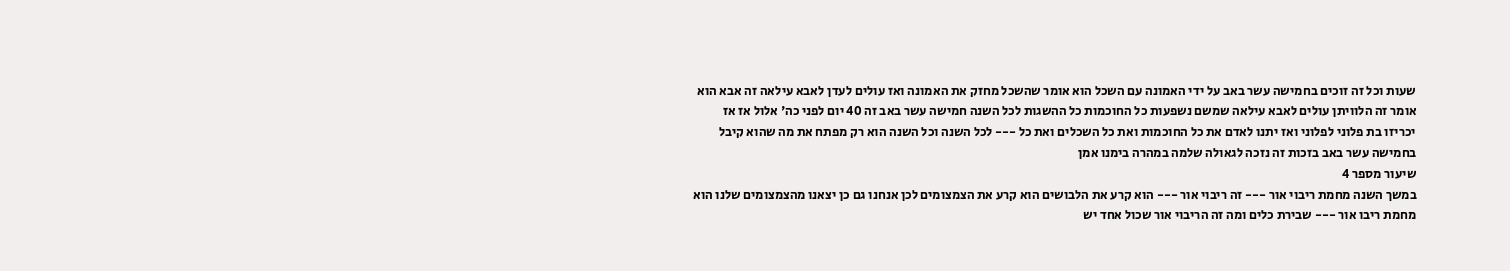שעות וכל זה זוכים בחמישה עשר באב על ידי האמונה עם השכל הוא אומר שהשכל מחזק את האמונה ואז עולים לעדן לאבא עילאה זה אבא הוא אומר זה הלוויתן עולים לאבא עילאה שמשם נשפעות כל החוכמות כל ההשגות לכל השנה חמישה עשר באב זה 40 יום לפני כה' אלול אז אז יכריזו בת פלוני לפלוני ואז יתנו לאדם את כל החוכמות ואת כל השכלים ואת כל --- לכל השנה וכל השנה הוא רק מפתח את מה שהוא קיבל בחמישה עשר באב בזכות זה נזכה לגאולה שלמה במהרה בימנו אמן
שיעור מספר 4
במשך השנה מחמת ריבוי אור --- זה ריבוי אור --- הוא קרע את הלבושים הוא קרע את הצמצומים לכן אנחנו גם כן יצאנו מהצמצומים שלנו הוא מחמת ריבו אור --- שבירת כלים ומה זה הריבוי אור שכול אחד יש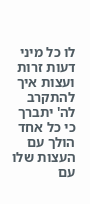לו כל מיני דעות זרות ועצות איך להתקרב לה' יתברך כי כל אחד הולך עם העצות שלו עם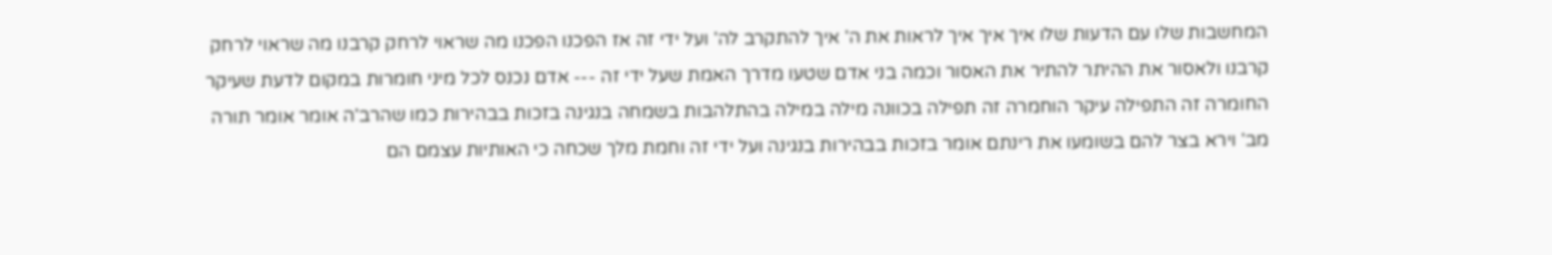המחשבות שלו עם הדעות שלו איך איך איך לראות את ה' איך להתקרב לה' ועל ידי זה אז הפכנו הפכנו מה שראוי לרחק קרבנו מה שראוי לרחק קרבנו ולאסור את ההיתר להתיר את האסור וכמה בני אדם שטעו מדרך האמת שעל ידי זה --- אדם נכנס לכל מיני חומרות במקום לדעת שעיקר החומרה זה התפילה עיקר הוחמרה זה תפילה בכוונה מילה במילה בהתלהבות בשמחה בנגינה בזכות בבהירות כמו שהרב'ה אומר אומר תורה מב' וירא בצר להם בשומעו את רינתם אומר בזכות בבהירות בנגינה ועל ידי זה וחמת מלך שכחה כי האותיות עצמם הם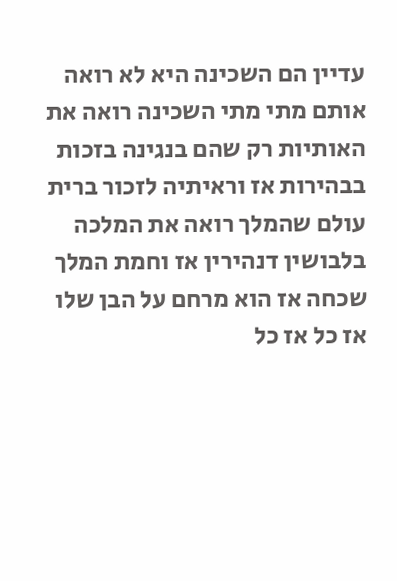עדיין הם השכינה היא לא רואה אותם מתי מתי השכינה רואה את האותיות רק שהם בנגינה בזכות בבהירות אז וראיתיה לזכור ברית עולם שהמלך רואה את המלכה בלבושין דנהירין אז וחמת המלך שכחה אז הוא מרחם על הבן שלו אז כל אז כל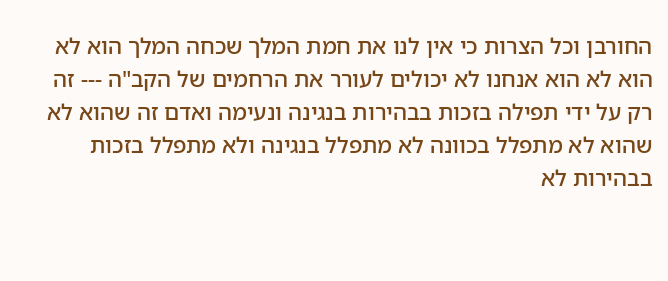החורבן וכל הצרות כי אין לנו את חמת המלך שכחה המלך הוא לא הוא לא הוא אנחנו לא יכולים לעורר את הרחמים של הקב"ה --- זה רק על ידי תפילה בזכות בבהירות בנגינה ונעימה ואדם זה שהוא לא שהוא לא מתפלל בכוונה לא מתפלל בנגינה ולא מתפלל בזכות בבהירות לא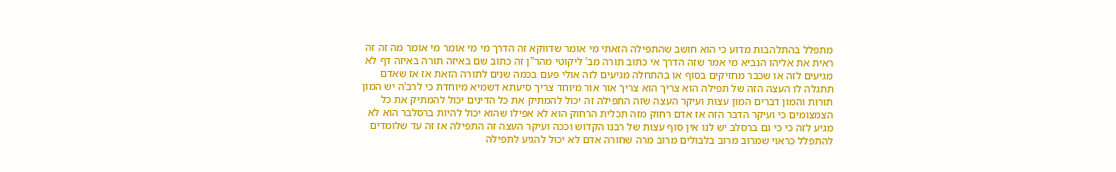מתפלל בהתלהבות מדוע כי הוא חושב שהתפילה הזאתי מי אומר שדווקא זה הדרך מי מי אומר מי אומר מה זה זה ראית את אליהו הנביא מי אמר שזה הדרך אי כתוב תורה מב' ליקוטי מהר"ן זה כתוב שם באיזה תורה באיזה דף לא מגיעים לזה או שכבר מחזיקים בסוף או בהתחלה מגיעים לזה אולי פעם בכמה שנים לתורה הזאת אז אז שאדם תתגלה לו העצה הזה של תפילה הוא צריך הוא צריך אור אור מיוחד צריך סיעתא דשמיא מיוחדת כי לרב'ה יש המון תורות והמון דברים המון עצות ועיקר העצה שזה התפילה זה יכול להמתיק את כל הדינים יכול להמתיק את כל הצמצומים כי ועיקר הדבר הזה אז אדם רחוק מזה תכלית הרחוק הוא לא אפילו שהוא יכול להיות ברסלבר הוא לא מגיע לזה כי כי גם ברסלב יש לנו אין סוף עצות של רבנו הקדוש וככה ועיקר העצה זה התפילה אז זה עד שלומדים להתפלל כראוי שמרוב מרוב בלבולים מרוב מרה שחורה אדם לא יכול להגיע לתפילה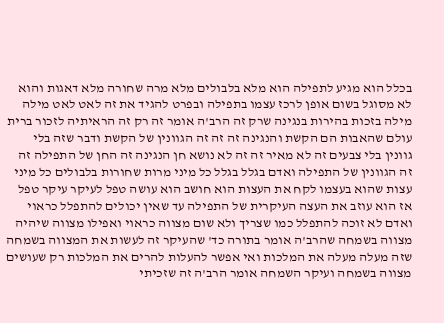בכלל הוא מגיע לתפילה הוא מלא בלבולים מלא מרה שחורה מלא דאגות והוא לא מסוגל בשום אופן לרכז עצמו בתפילה ובפרט להגיד את זה לאט לאט מילה מילה בזכות בהירות בנגינה שרק זה הרב'ה אומר זה רק זה הראיתיה לזכור ברית עולם שהאבות הם הקשת והנגינה זה זה זה הגוונין של הקשת ודבר שזה בלי גוונין בלי צבעים זה לא מאיר זה זה לא נושא חן הנגינה זה החן של התפילה זה זה הגוונין של התפילה ואדם בגלל בגלל כל מיני מרות שחורות בלבולים כל מיני עצות שהוא בעצמו לקח את העצות הוא חושב הוא עושה טפל לעיקר עיקר טפל אז הוא עוזב את העצה העיקרית של התפילה עד שאין יכולים להתפלל כראוי ואדם לא זוכה להתפלל כמו שצריך ולא שום מצווה כראוי ואפילו מצווה שיהיה מצווה בשמחה שהרב'ה אומר בתורה כד' שהעיקר זה לעשות את המצווה בשמחה שזה מעלה מעלה את המלכות ואי אפשר להעלות להרים את המלכות רק שעושים מצווה בשמחה ועיקר השמחה אומר הרב'ה זה שזכיתי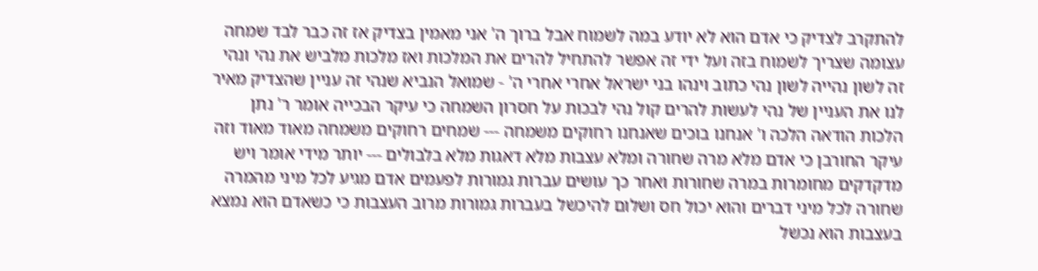להתקרב לצדיק כי אדם הוא לא יודע במה לשמוח אבל ברוך ה' אני מאמין בצדיק אז זה כבר לבד שמחה עצומה שצריך לשמוח בזה ועל ידי זה אפשר להתחיל להרים את המלכות ואז מלכות מלביש את נהי ונהי זה לשון נהייה לשון נהי כתוב וינהו בני ישראל אחרי אחרי ה' - שמואל הנביא שנהי זה עניין שהצדיק מאיר לנו את העניין של נהי לעשות להרים קול נהי לבכות על חסרון השמחה כי עיקר הבכייה אומר ר' נתן הלכות הודאה הלכה ו' אנחנו בוכים שאנחנו רחוקים משמחה --- שמחים רחוקים משמחה מאוד מאוד וזה עיקר החורבן כי אדם מלא מרה שחורה ומלא עצבות מלא דאגות מלא בלבולים --- יותר מידי אומר ויש מדקדקים מחומרות במרה שחורות ואחר כך עושים עברות גמורות לפעמים אדם מגיע לכל מיני מהמרה שחורה לכל מיני דברים והוא יכול חס ושלום להיכשל בעברות גמורות מרוב העצבות כי כשאדם הוא נמצא בעצבות הוא נכשל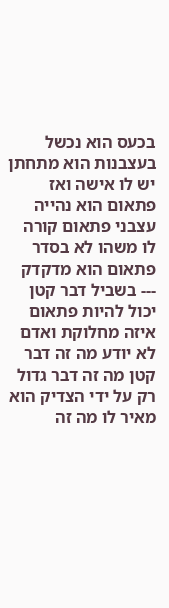בכעס הוא נכשל בעצבנות הוא מתחתן יש לו אישה ואז פתאום הוא נהייה עצבני פתאום קורה לו משהו לא בסדר פתאום הוא מדקדק --- בשביל דבר קטן יכול להיות פתאום איזה מחלוקת ואדם לא יודע מה זה דבר קטן מה זה דבר גדול רק על ידי הצדיק הוא מאיר לו מה זה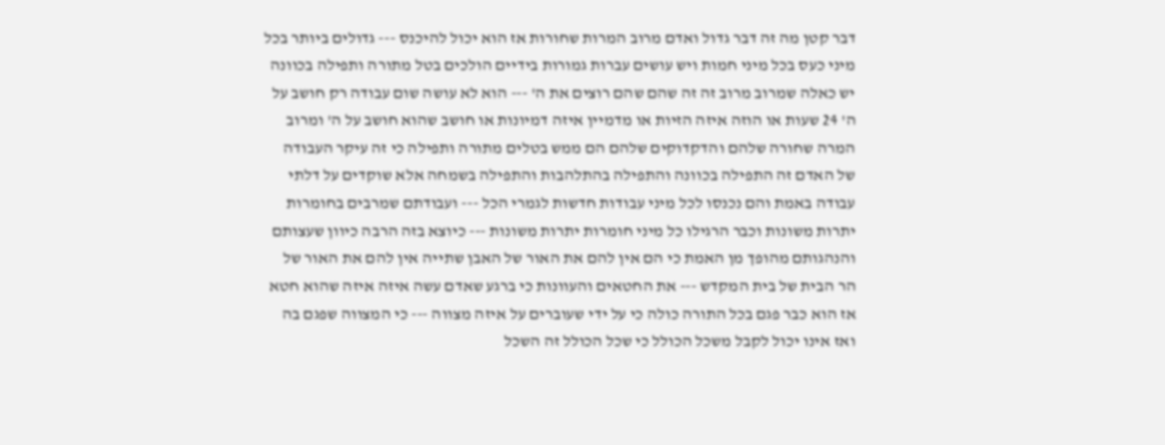דבר קטן מה זה דבר גדול ואדם מרוב המרות שחורות אז הוא יכול להיכנס --- גדולים ביותר בכל מיני כעס בכל מיני חמות ויש עושים עברות גמורות בידיים הולכים בטל מתורה ותפילה בכוונה יש כאלה שמרוב מרוב זה זה שהם שהם רוצים את ה' --- הוא לא עושה שום עבודה רק חושב על ה' 24 שעות או הוזה איזה הזיות או מדמיין איזה דמיונות או חושב שהוא חושב על ה' ומרוב המרה שחורה שלהם והדקדוקים שלהם הם ממש בטלים מתורה ותפילה כי זה עיקר העבודה של האדם זה התפילה בכוונה והתפילה בהתלהבות והתפילה בשמחה אלא שוקדים על דלתי עבודה באמת והם נכנסו לכל מיני עבודות חדשות לגמרי הכל --- ועבודתם שמרבים בחומרות יתרות משונות וכבר הרגילו כל מיני חומרות יתרות משונות --- כיוצא בזה הרבה כיוון שעצותם והנהגותם מהופך מן האמת כי הם אין להם את האור של האבן שתייה אין להם את האור של הר הבית של בית המקדש --- את החטאים והעוונות כי ברגע שאדם עשה איזה איזה שהוא חטא אז הוא כבר פגם בכל התורה כולה כי על ידי שעוברים על איזה מצווה --- כי המצווה שפגם בה ואז אינו יכול לקבל משכל הכולל כי שכל הכולל זה השכל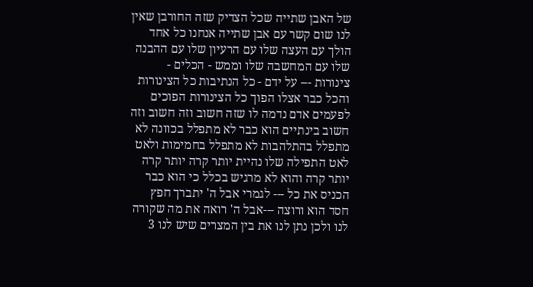של האבן שתייה שכל הצדיק שזה החורבן שאין לנו שום קשר עם אבן שתייה אנחנו כל אחד הולך עם העצה שלו עם הרעיון שלו עם ההבנה שלו עם המחשבה שלו וממש - הכלים - צינורות --- על ידם - כל הנתיבות כל הצינורות והכל כבר אצלו הפוך כל הצינורות הפוכים לפעמים אדם נדמה לו שזה חשוב וזה חשוב וזה חשוב בינתיים הוא כבר לא מתפלל בכוונה לא מתפלל בהתלהבות לא מתפלל בחמימות ולאט לאט התפילה שלו נהיית יותר קרה יותר קרה יותר קרה והוא לא מרגיש בכלל כי הוא כבר הכניס את כל --- לגמרי אבל ה' יתברך חפץ חסד הוא ורוצה ---אבל ה' רואה את מה שקורה לנו ולכן נתן לנו את בין המצרים שיש לנו 3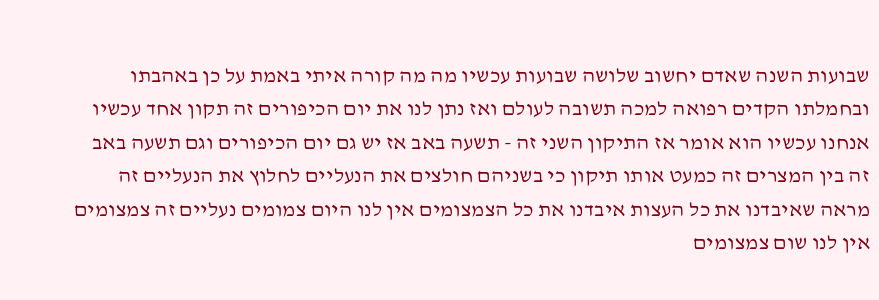שבועות השנה שאדם יחשוב שלושה שבועות עכשיו מה מה קורה איתי באמת על כן באהבתו ובחמלתו הקדים רפואה למכה תשובה לעולם ואז נתן לנו את יום הכיפורים זה תקון אחד עכשיו אנחנו עכשיו הוא אומר אז התיקון השני זה - תשעה באב אז יש גם יום הכיפורים וגם תשעה באב זה בין המצרים זה כמעט אותו תיקון כי בשניהם חולצים את הנעליים לחלוץ את הנעליים זה מראה שאיבדנו את כל העצות איבדנו את כל הצמצומים אין לנו היום צמומים נעליים זה צמצומים אין לנו שום צמצומים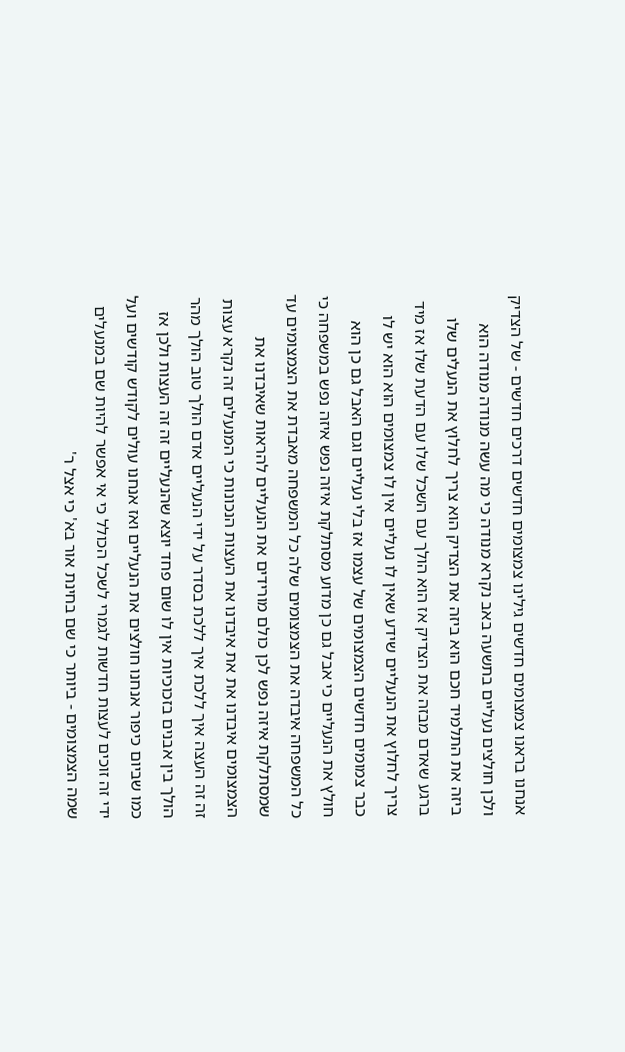אנחנו בראנו צמצומים חדשים גילינו צמצומים חדשים דרכים חדשים - של הצדיק ולכן חולצים נעליים בתשעה באב נקרא מנודה כי מה עשה מנודה מנודה הוא ביזה את התלמיד חכם הוא ביזה את הצדיק הוא צריך לחלוץ את הנעלים שלו ברגע שאדם מבזה את הצדיק אז הוא הולך עם השכל שלו עם הדעת שלו אז מיד צריך לחלוץ את הנעליים שידע שאין לו נעליים אין לו צמצומים הוא הוא יש לו כבר צמומים חדשים הצמצומים של עצמו אז בלי נעליים וגם האבל גם כן הוא חולץ את הנעליים כי אבל גם כן מדוע מסתלקת איזה נפש איזה נפש במשפחה כי כל המשפחה איבדה את הצמצומים שלה כל המשפחה מאבדת את הצמצומים עד שמסתלקת איזה נפש לכן כולם מורידים את הנעליים להראות שאיבדנו את הצמצומים איבדנו את את איבדנו את העצות הנכונות כי המנעלים זה נקרא עצות זה זה העצה איך ללכת איך ללכת בסדר על ידי הנעליים אדם הולך טוב הולך מהר הולך בין אבנים בזכוכיות אין לו שום פחד יוצא שהנעליים זה זה העצות ולכן אז כמו שביום כיפור אנחנו חולצים את הנעליים ואז אנחנו עולים לקודש קודשים ועל ידי זה זוכים לעצות חדשות לגמרי לשכל הכולל כי אי אפשר להיות שם במנעלים שמה הצמצומים - ביותר כי שם בחינת אור בא' כי אצל ר'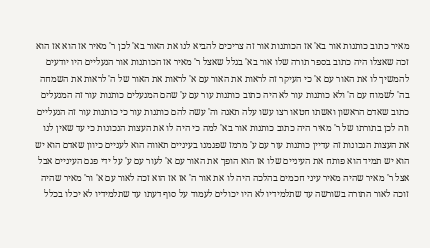מאיר כתוב כותנות אור בא' אז הכותנות אור זה צריכים להביא לנו את האור בא' לכן ר' מאיר אז הוא אז הוא זכה שאצלו היה כתוב בספר תורה שלו אור בא' בגלל שאצל ר' מאיר אז הכותנות אור הנעליים היו יודעים להמשיך לו את האור עם א' כי העיקר זה לראות את האור עם א' לראות את האור של ה' לראות את השמחה בה' לשמוח עם ה' ולא כותנות עור לא היה כתוב כותנות עור עם ע' שהם המנעלים כותנות עור זה המנעלים כתוב שאדם הראשון ואשתו חטאו רצו עשו עלה תאנה וה' עשה להם כותנות עור כי כותנות עור זה הנעליים וזה לכן בתורתו של ר' מאיר היה כתוב כותנות אור בא' למה כי היה לו את העצות הנכונות כי עד שאין לנו את העצות הנכונות זה עדיין כותנות עור עם ע' מרמז שפגמנו בעיניים תאווה הוא לעניים כיוון שאדם הוא יש הוא יש תמיד הוא פותח את העיניים שלו אז הוא הופך את האור עם א' לעור עם ע' על ידי פגם העיניים אבל אצל ר' מאיר שהיה מאיר עיני חכמים בהלכה היה לו את אור ה' אז אז הוא זכה לאור עם א' ור' מאיר שהיה זוכה לאור התורה בשורשה עד שתלמידיו לא היו יכולים לעמוד על סוף דעתו עד שתלמידיו לא יכלו בכלל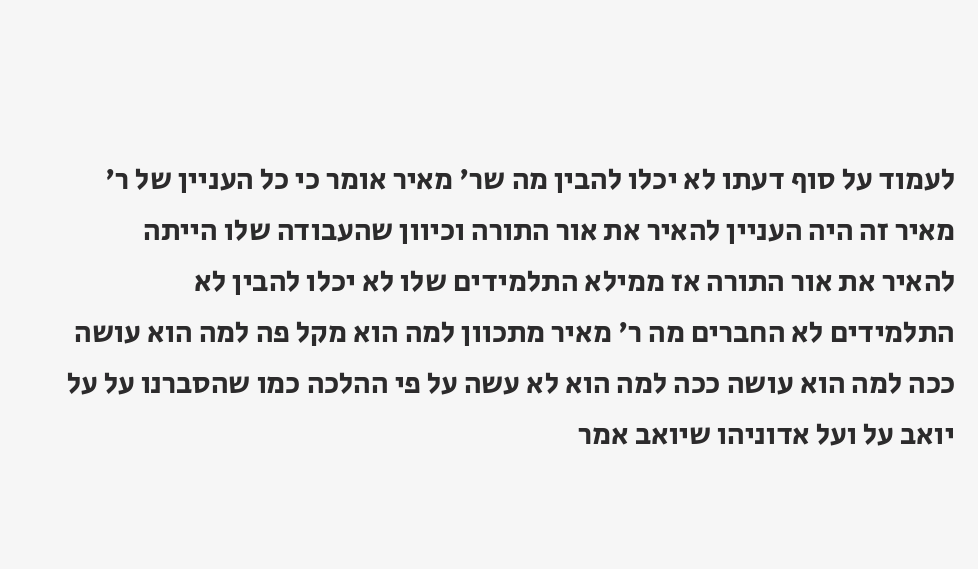לעמוד על סוף דעתו לא יכלו להבין מה שר' מאיר אומר כי כל העניין של ר' מאיר זה היה העניין להאיר את אור התורה וכיוון שהעבודה שלו הייתה להאיר את אור התורה אז ממילא התלמידים שלו לא יכלו להבין לא התלמידים לא החברים מה ר' מאיר מתכוון למה הוא מקל פה למה הוא עושה ככה למה הוא עושה ככה למה הוא לא עשה על פי ההלכה כמו שהסברנו על על יואב על ועל אדוניהו שיואב אמר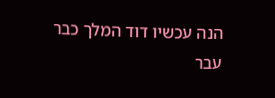הנה עכשיו דוד המלך כבר עבר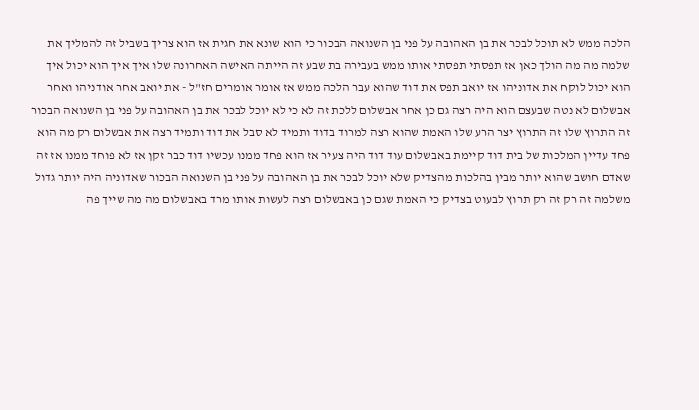הלכה ממש לא תוכל לבכר את בן האהובה על פני בן השנואה הבכור כי הוא שונא את חגית אז הוא צריך בשביל זה להמליך את שלמה מה מה הולך כאן אז תפסתי תפסתי אותו ממש בעבירה בת שבע זה הייתה האישה האחרונה שלו איך איך הוא יכול איך הוא יכול לוקח את אדוניהו אז יואב תפס את דוד שהוא עבר הלכה ממש אז אומר אומרים חז"ל - את יואב אחר אודניהו ואחר אבשלום לא נטה שבעצם הוא היה רצה גם כן אחר אבשלום ללכת זה לא כי לא יוכל לבכר את בן האהובה על פני בן השנואה הבכור זה התרוץ שלו זה התרוץ יצר הרע שלו האמת שהוא רצה למרוד בדוד ותמיד לא סבל את דוד ותמיד רצה את אבשלום רק מה הוא פחד עדיין המלכות של בית דוד קיימת באבשלום עוד דוד היה צעיר אז הוא פחד ממנו עכשיו דוד כבר זקן אז לא פוחד ממנו אז זה שאדם חושב שהוא יותר מבין בהלכות מהצדיק שלא יוכל לבכר את בן האהובה על פני בן השנואה הבכור שאדוניה היה יותר גדול משלמה זה רק זה רק תרוץ לבעוט בצדיק כי האמת שגם כן באבשלום רצה לעשות אותו מרד באבשלום מה מה שייך פה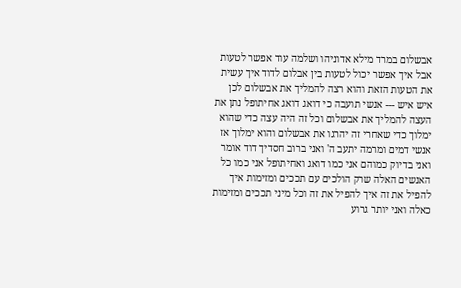אבשלום במרד מילא אדוניהו ושלמה עוד אפשר לטעות אבל איך אפשר יכול לטעות בין אבלום לדוד איך עשית את הטעות הזאת והוא רצה להמליך את אבשלום לכן איש איש --- אנשי תועבה כי דואג דואג אחיתופל נתן את העצה להמליך את אבשלום וכל זה היה עצה כדי שהוא ימלוך כדי שאחרי זה יהרגו את אבשלום והוא ימלוך אז אנשי דמים ומרמה יתעב ה' ואני ברוב חסדיך דוד אומר ואני בדיוק כמוהם אני כמו דואג ואחיתופל אני כמו כל האנשים האלה שרק הולכים עם תככים ומזימות איך להפיל את זה איך להפיל את זה וכל מיני תככים ומזימות כאלה ואני יותר גרוע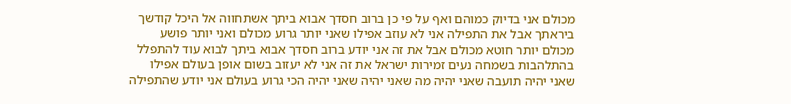מכולם אני בדיוק כמוהם ואף על פי כן ברוב חסדך אבוא ביתך אשתחווה אל היכל קודשך ביראתך אבל את התפילה אני לא עוזב אפילו שאני יותר גרוע מכולם ואני יותר פושע מכולם יותר חוטא מכולם אבל את זה אני יודע ברוב חסדך אבוא ביתך לבוא עוד להתפלל בהתלהבות בשמחה נעים זמירות ישראל את זה אני לא יעזוב בשום אופן בעולם אפילו שאני יהיה תועבה שאני יהיה מה שאני יהיה שאני יהיה הכי גרוע בעולם אני יודע שהתפילה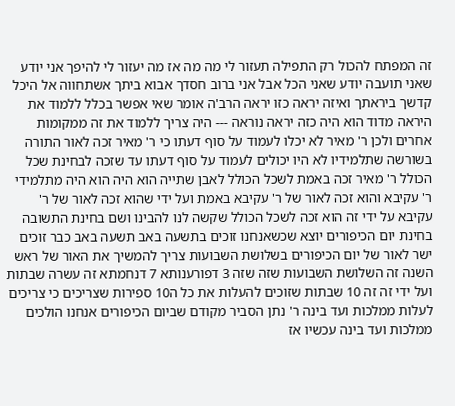זה המפתח להכול רק התפילה תעזור לי מה מה אז מה יעזור לי להיפך אני יודע שאני תועבה יודע שאני הכל אבל אני ברוב חסדך אבוא ביתך אשתחווה אל היכל קדשך ביראתך ואיזה יראה כזו יראה הרב'ה אומר שאי אפשר בכלל ללמוד את היראה מדוד הוא היה כזה יראה נוראה --- היה צריך ללמוד את זה ממקומות אחרים ולכן ר' מאיר לא יכלו לעמוד על סוף דעתו כי ר' מאיר זכה לאור התורה בשורשה שתלמידיו לא היו יכולים לעמוד על סוף דעתו עד שזכה לבחינת שכל הכולל ר' מאיר זכה באמת לשכל הכולל לאבן שתייה הוא היה הוא היה מתלמידי ר' עקיבא והוא זכה לאור של ר' עקיבא באמת ועל ידי שהוא זכה לאור של ר' עקיבא על ידי זה הוא זכה לשכל הכולל שקשה לנו להבינו ושם בחינת התשובה בחינת יום הכיפורים יוצא שכשאנחנו זוכים בתשעה באב תשעה באב כבר זוכים ישר לאור של יום הכיפורים בשלושת השבועות צריך להמשיך את האור של ראש השנה זה השלושת השבועות שזה שזה 3 דפורענותא 7 דנחמתא זה עשרה שבתות ועל ידי זה זה 10 שבתות שזוכים להעלות את כל ה10 ספירות שצריכים כי צריכים לעלות ממלכות ועד בינה ר' נתן הסביר מקודם שביום הכיפורים אנחנו הולכים ממלכות ועד בינה עכשיו אז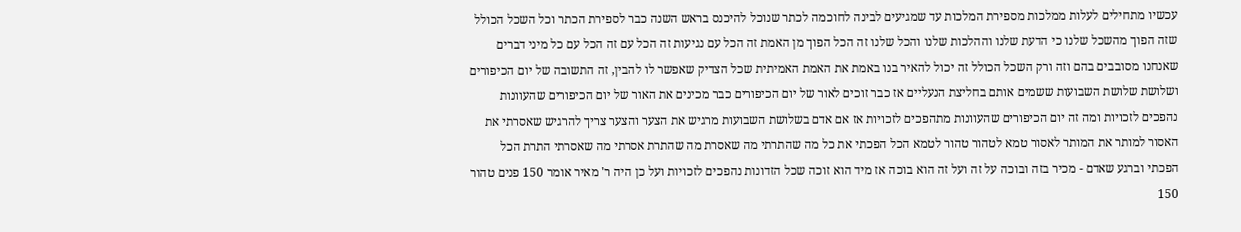עכשיו מתחילים לעלות ממלכות מספירת המלכות עד שמגיעים לבינה לחוכמה לכתר שנוכל להיכנס בראש השנה כבר לספירת הכתר וכל השכל הכולל שזה הפוך מהשכל שלנו כי הדעת שלנו וההלכות שלנו והכל שלנו זה הכל הפוך מן האמת זה הכל עם נגיעות זה הכל עם זה הכל עם כל מיני דברים שאנחנו מסובבים בהם וזה ורק השכל הכולל זה יכול להאיר בנו באמת את האמת האמיתית שכל הצדיק שאפשר לו להבין, זה התשובה של יום הכיפורים ושלושת שלושת השבועות ששמים אותם בחליצת הנעליים אז כבר זוכים לאור של יום הכיפורים כבר מכינים את האור של יום הכיפורים שהעוונות נהפכים לזכויות ומה זה יום הכיפורים שהעוונות מתהפכים לזכויות אז אם אדם בשלושת השבועות מרגיש את הצער והצער צריך להרגיש שאסרתי את האסור למותר את המותר לאסור טמא לטהור טהור לטמא הכל הפכתי את כל מה שהתרתי מה שאסרת מה שהתרת אסרתי מה שאסרתי התרת הכל הפכתי וברגע שאדם - מכיר בזה ובוכה על זה ועל זה הוא בוכה אז מיד הוא זוכה שכל הזדונות נהפכים לזכויות ועל כן היה ר' מאיר אומר 150 פנים טהור 150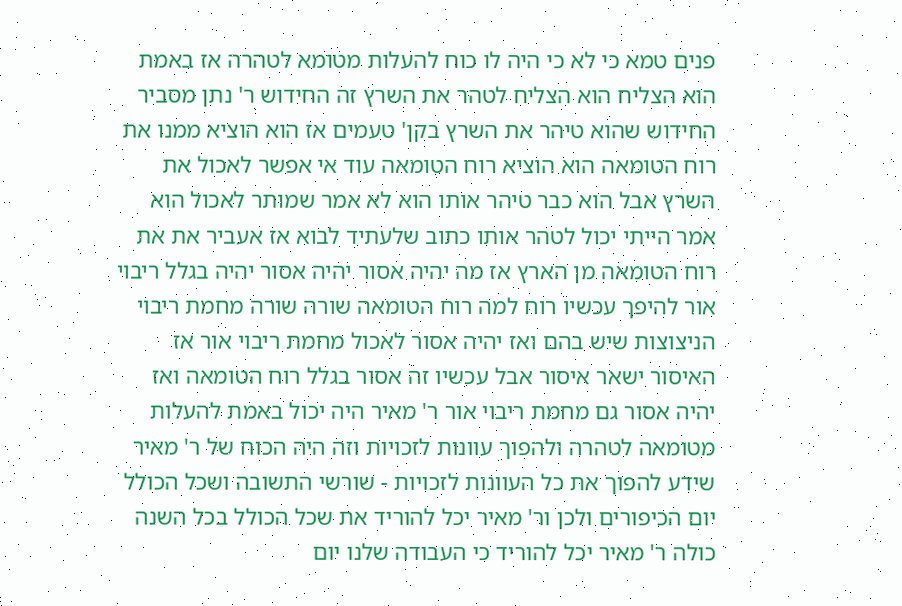פנים טמא כי לא כי היה לו כוח להעלות מטומא לטהרה אז באמת הוא הצליח הוא הצליח לטהר את השרץ זה החידוש ר' נתן מסביר החידוש שהוא טיהר את השרץ בקן' טעמים אז הוא הוציא ממנו את רוח הטומאה הוא הוציא רוח הטומאה עוד אי אפשר לאכול את השרץ אבל הוא כבר טיהר אותו הוא לא אמר שמותר לאכול הוא אמר הייתי יכול לטהר אותו כתוב שלעתיד לבוא אז אעביר את את רוח הטומאה מן הארץ אז מה יהיה אסור יהיה אסור יהיה בגלל ריבוי אור להיפך עכשיו רוח למה רוח הטומאה שורה שורה מחמת ריבוי הניצוצות שיש בהם ואז יהיה אסור לאכול מחמת ריבוי אור אז האיסור ישאר איסור אבל עכשיו זה אסור בגלל רוח הטומאה ואז יהיה אסור גם מחמת ריבוי אור ר' מאיר היה יכול באמת להעלות מטומאה לטהרה ולהפוך עוונות לזכויות וזה היה הכוח של ר' מאיר שידע להפוך את כל העוונות לזכויות - שורשי התשובה ושכל הכולל יום הכיפורים ולכן ור' מאיר יכל להוריד את שכל הכולל בכל השנה כולה ר' מאיר יכל להוריד כי העבודה שלנו יום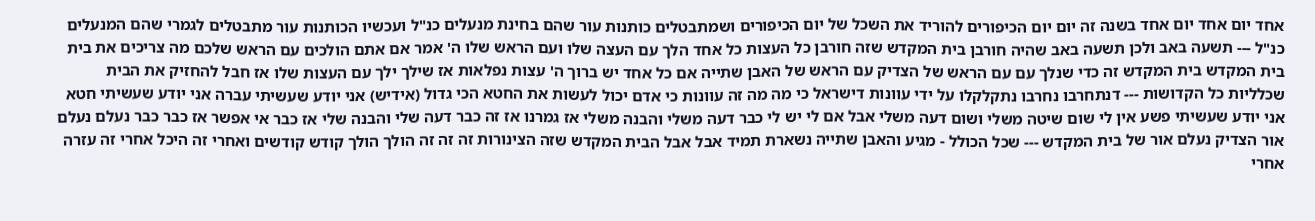אחד יום אחד יום אחד בשנה זה יום יום הכיפורים להוריד את השכל של יום הכיפורים ושמתבטלים כותנות עור שהם בחינת מנעלים כנ"ל ועכשיו הכותנות עור מתבטלים לגמרי שהם המנעלים כנ"ל --- תשעה באב ולכן תשעה באב שהיה חורבן בית המקדש שזה חורבן כל העצות כל אחד הלך עם העצה שלו ועם הראש שלו ה' אמר אם אתם הולכים עם הראש שלכם מה צריכים את בית בית המקדש בית המקדש זה כדי שנלך עם עם הראש של הצדיק עם הראש של האבן שתייה אם כל אחד יש ברוך ה' עצות נפלאות אז שילך ילך עם העצות שלו אז חבל להחזיק את הבית שכלליות כל הקדושות --- דנתחרבו נחרבו נתקלקלו על ידי עוונות דישראל כי מה מה זה עוונות כי אדם יכול לעשות את החטא הכי גדול (אידיש) אני יודע שעשיתי עברה אני יודע שעשיתי חטא אני יודע שעשיתי פשע אין לי שום שיטה משלי ושום דעה משלי אבל אם לי יש לי כבר דעה משלי והבנה משלי אז גמרנו אז זה כבר דעה שלי והבנה שלי אז כבר אי אפשר אז כבר כבר נעלם נעלם אור הצדיק נעלם אור של בית המקדש --- שכל הכולל - מגיע והאבן שתייה נשארת תמיד אבל אבל הבית המקדש שזה הצינורות זה זה זה הולך הולך קודש קודשים ואחרי זה היכל אחרי זה עזרה אחרי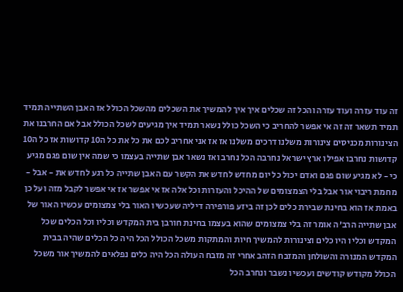זה עוד עזרה ועוד עזרה והכל זה שכלים איך איך להמשיך את השכלים מהשכל הכולל אז האבן השתייה תמיד תמיד תשאר זה זה אי אפשר להחריב כי השכל כולל נשאר תמיד איך מגיעים לשכל הכולל אבל אם החרבנו את הצינורות מכניסים צינורות משלנו דרכים משלנו אז אז אני אחריב לכם את כל את כל ה10 קדושות אז כל ה10 קדושות נחרבו אפילו ארץ ישראל נחרבה הכל נחרב ואז נשאר אבן שתייה בעצמו כי שמה אין שום פגם מגיע כי - לא מגיע שום פגם ואדם יכול כל יום מחדש לחדש את הקשר עם האבן שתייה כל רגע לחדש את - אבל - מחמת ריבוי אור אבל בלי הצמצומים של ההיכל והעזרות וכל אלה אז אי אפשר אז אי אפשר לקבל מזה ועל כן באמת אז הוא בחינת שבירת כלים לכן זה ביזע פורפירה דיליה שעכשיו האור בלי צמצומים עכשיו האור של אבן שתייה הרב'ה אומר זה בלי צמצומים שהוא בעצמו בחינת חורבן בית המקדש וכליו וכל הכלים שכל המקדש וכליו היו כלים וצינורות להמשיך חיות והמתקות משכל הכולל הכל היה כל הכלים שהיה בבית המקדש המנורה והשולחן והמזבח הזהב אחרי זה מזבח העולה הכל היה כלים נפלאים להמשיך אור משכל הכולל מקודש קודשים ועכשיו נשבר ונחרב הכל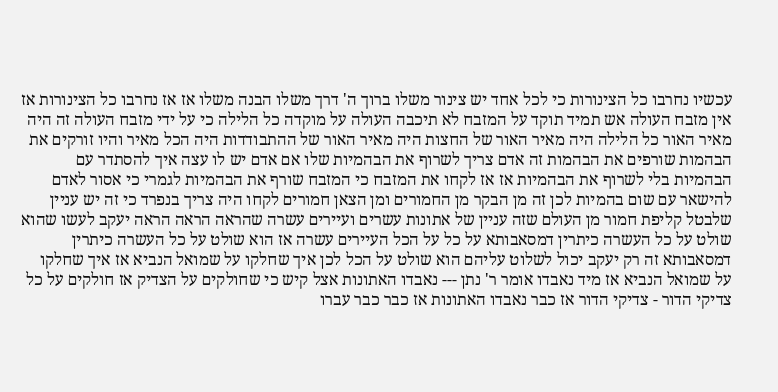עכשיו נחרבו כל הצינורות כי לכל אחד יש צינור משלו ברוך ה' דרך משלו הבנה משלו אז אז נחרבו כל הצינורות אז אין מזבח העולה אש תמיד תוקד על המזבח לא תיכבה העולה על מוקדה כל הלילה כי על ידי מזבח העולה זה היה מאיר האור כל הלילה היה מאיר האור של החצות היה מאיר האור של ההתבודדות היה הכל מאיר והיו זורקים את הבהמות שורפים את הבהמות זה אדם צריך לשרוף את הבהמיות שלו אם אדם יש לו עצה איך להסתדר עם הבהמיות בלי לשרוף את הבהמיות אז אז לקחו את המזבח כי המזבח שורף את הבהמיות לגמרי כי אסור לאדם להישאר עם שום בהמיות לכן זה מן הבקר מן החמורים ומן הצאן חמורים לקחו היה צריך בנפרד כי זה יש עניין שלבטל קליפת חמור מן העולם שזה עניין של אתונות עשרים ועיירים עשרה שהראה הראה הראה יעקב לעשו שהוא שולט על כל העשרה כיתרין דמסאבותא על כל על הכל העיירים עשרה אז הוא שולט על כל העשרה כיתרין דמסאבותא זה רק יעקב יכול לשלוט עליהם הוא שולט על הכל לכן איך שחלקו על שמואל הנביא אז איך שחלקו על שמואל הנביא אז מיד נאבדו אומר ר' נתן --- נאבדו האתונות אצל קיש כי שחולקים על הצדיק אז חולקים על כל צדיקי הדור - צדיקי הדור אז כבר נאבדו האתונות אז כבר כבר עברו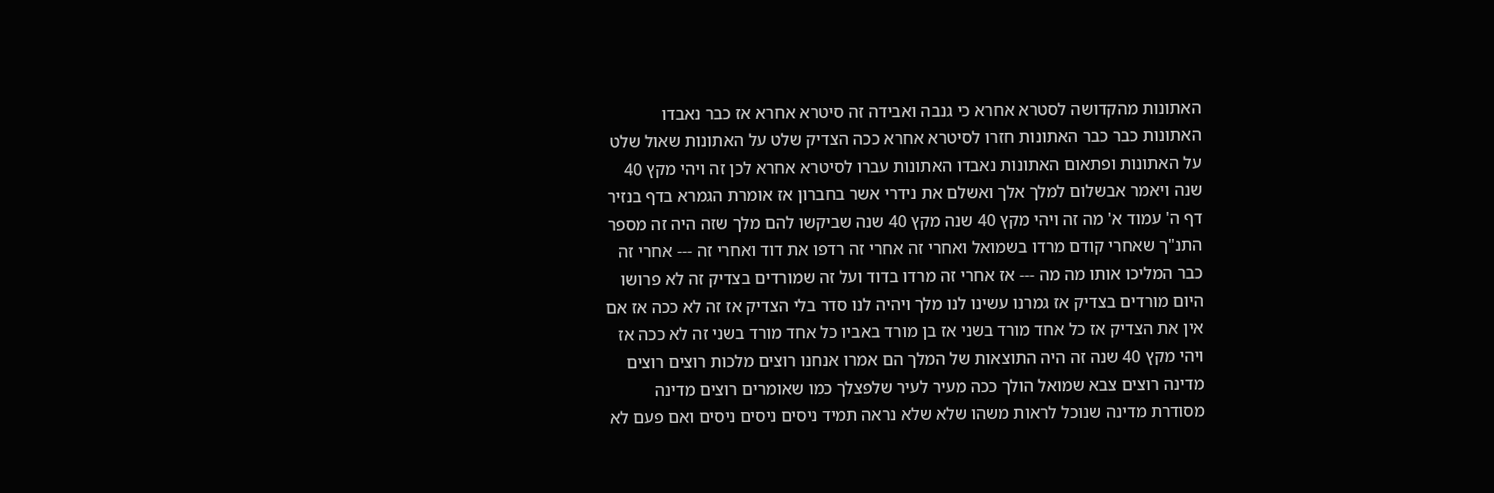האתונות מהקדושה לסטרא אחרא כי גנבה ואבידה זה סיטרא אחרא אז כבר נאבדו האתונות כבר כבר האתונות חזרו לסיטרא אחרא ככה הצדיק שלט על האתונות שאול שלט על האתונות ופתאום האתונות נאבדו האתונות עברו לסיטרא אחרא לכן זה ויהי מקץ 40 שנה ויאמר אבשלום למלך אלך ואשלם את נידרי אשר בחברון אז אומרת הגמרא בדף בנזיר דף ה' עמוד א' מה זה ויהי מקץ 40 שנה מקץ 40 שנה שביקשו להם מלך שזה היה זה מספר התנ"ך שאחרי קודם מרדו בשמואל ואחרי זה אחרי זה רדפו את דוד ואחרי זה --- אחרי זה כבר המליכו אותו מה מה --- אז אחרי זה מרדו בדוד ועל זה שמורדים בצדיק זה לא פרושו היום מורדים בצדיק אז גמרנו עשינו לנו מלך ויהיה לנו סדר בלי הצדיק אז זה לא ככה אז אם אין את הצדיק אז כל אחד מורד בשני אז בן מורד באביו כל אחד מורד בשני זה לא ככה אז ויהי מקץ 40 שנה זה היה התוצאות של המלך הם אמרו אנחנו רוצים מלכות רוצים רוצים מדינה רוצים צבא שמואל הולך ככה מעיר לעיר שלפצלך כמו שאומרים רוצים מדינה מסודרת מדינה שנוכל לראות משהו שלא שלא נראה תמיד ניסים ניסים ניסים ואם פעם לא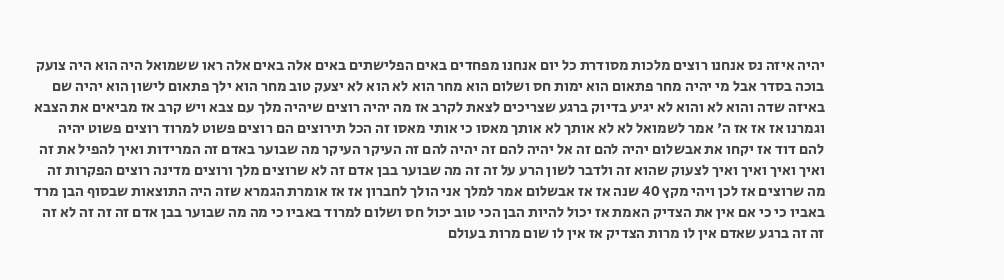יהיה איזה נס אנחנו רוצים מלכות מסודרת כל יום אנחנו מפחדים באים הפלישתים באים אלה באים אלה ראו ששמואל היה הוא היה צועק בוכה בסדר אבל מי יהיה מחר פתאום הוא ימות חס ושלום הוא מחר הוא לא הוא לא יצעק טוב מחר הוא ילך פתאום לישון הוא יהיה שם באיזה שדה והוא לא והוא לא יגיע בדיוק ברגע שצריכים לצאת לקרב אז מה יהיה רוצים שיהיה מלך עם צבא ויש קרב אז מביאים את הצבא וגמרנו אז אז אז ה' אמר לשמואל לא לא אותך לא אותך מאסו כי אותי מאסו זה הכל תירוצים הם רוצים פשוט למרוד רוצים פשוט יהיה להם דוד אז יקחו את אבשלום יהיה להם זה אל יהיה להם זה יהיה להם זה העיקר העיקר מה שבוער באדם זה המרידות ואיך להפיל את זה ואיך ואיך ואיך ואיך לצעוק שהוא זה ולדבר לשון הרע על זה זה מה שבוער בבן אדם זה לא שרוצים מלך ורוצים מדינה רוצים הפקרות זה מה שרוצים אז לכן ויהי מקץ 40 שנה אז אז אבשלום אמר למלך אני הולך לחברון אז אז אומרת הגמרא שזה היה התוצאות שבסוף הבן מרד באביו כי כי אם אין את הצדיק האמת אז יכול להיות הבן הכי טוב יכול חס ושלום למרוד באביו כי מה מה שבוער בבן אדם זה זה זה לא זה זה זה ברגע שאדם אין לו מרות הצדיק אז אין לו שום מרות בעולם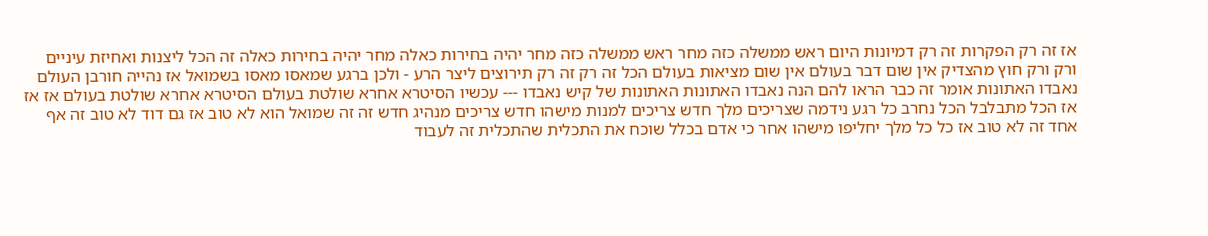אז זה רק הפקרות זה רק דמיונות היום ראש ממשלה כזה מחר ראש ממשלה כזה מחר יהיה בחירות כאלה מחר יהיה בחירות כאלה זה הכל ליצנות ואחיזת עיניים ורק ורק חוץ מהצדיק אין שום דבר בעולם אין שום מציאות בעולם הכל זה רק זה רק תירוצים ליצר הרע - ולכן ברגע שמאסו מאסו בשמואל אז נהייה חורבן העולם נאבדו האתונות אומר זה כבר הראו להם הנה נאבדו האתונות האתונות של קיש נאבדו --- עכשיו הסיטרא אחרא שולטת בעולם הסיטרא אחרא שולטת בעולם אז אז אז הכל מתבלבל הכל נחרב כל רגע נידמה שצריכים מלך חדש צריכים למנות מישהו חדש צריכים מנהיג חדש זה זה שמואל הוא לא טוב אז גם דוד לא טוב זה אף אחד זה לא טוב אז כל כל מלך יחליפו מישהו אחר כי אדם בכלל שוכח את התכלית שהתכלית זה לעבוד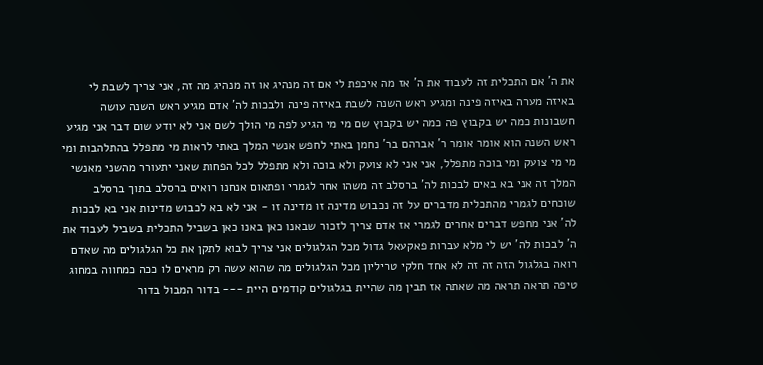את ה' אם התכלית זה לעבוד את ה' אז מה איכפת לי אם זה מנהיג או זה מנהיג מה זה, אני צריך לשבת לי באיזה מערה באיזה פינה ומגיע ראש השנה לשבת באיזה פינה ולבכות לה' אדם מגיע ראש השנה עושה חשבונות כמה יש בקבוץ פה כמה יש בקבוץ שם מי מי הגיע לפה מי הולך לשם אני לא יודע שום דבר אני מגיע ראש השנה הוא אומר אומר ר' אברהם בר' נחמן באתי לחפש אנשי המלך באתי לראות מי מתפלל בהתלהבות ומי מי מי צועק ומי בוכה מתפלל, אני אני לא צועק ולא בוכה ולא מתפלל לכל הפחות שאני יתעורר מהשני מאנשי המלך זה אני בא באים לבכות לה' ברסלב זה משהו אחר לגמרי ופתאום אנחנו רואים ברסלב בתוך ברסלב שוכחים לגמרי מהתכלית מדברים על זה נכבוש מדינה זו מדינה זו - אני לא בא לכבוש מדינות אני בא לבכות לה' אני מחפש דברים אחרים לגמרי אז אדם צריך לזכור שבאנו כאן באנו כאן בשביל התכלית בשביל לעבוד את ה' לבכות לה' יש לי מלא עברות פאקעאל גדול מכל הגלגולים אני צריך לבוא לתקן את כל הגלגולים מה שאדם רואה בגלגול הזה זה זה לא אחד חלקי טריליון מכל הגלגולים מה שהוא עשה רק מראים לו ככה כמחווה במחוג טיפה תראה תראה מה שאתה אז תבין מה שהיית בגלגולים קודמים היית --- בדור המבול בדור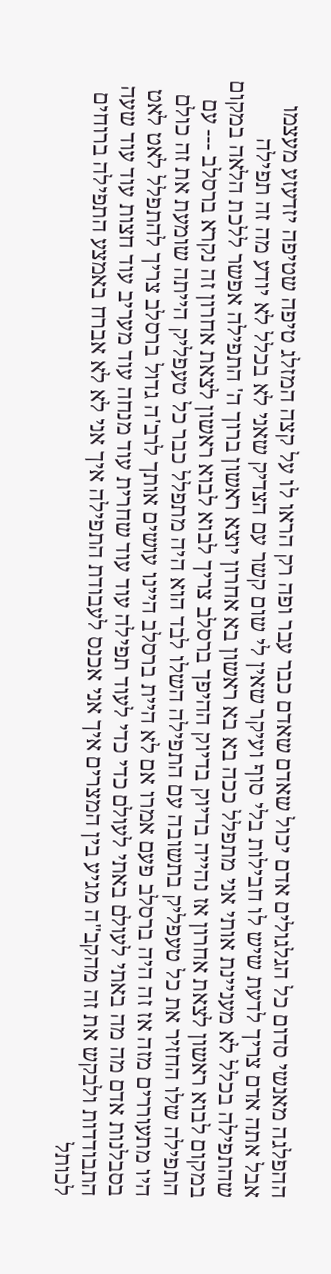ההפלגה מאנשי סדום כל הגלגולים אדם יכול שאדם שאדם כבר עבר ופה רק הראו לו על קצה המזלג טיפה שטיפה יזדעזע מעצמו אבל אתה אדם צריך לדעת שיש לו חבילות בלי סוף ועיקר שאין לי שום קשר עם הצדיק שאני לא בכלל לא יודע מה זה תפילה שהתפילה בכלל לא מעניינת אותי אני מתפלל ככה בא בא ראשון בא אחרון יוצא ראשון ברוך ה' התפילה אפשר ללכת הלאה במקום במקום לבוא ראשון לצאת אחרון אז נהייה בדיוק בדיוק ההיפך ברסלב צריך לבוא לבוא ראשון לצאת אחרון זה נקרא ברסלב --- עם התפילה שלו החזיר את כל טעפליק בתשובה עם התפילה השלו לבד הוא היה מתפלל כבר כל טעפליק הייתה שומעת את זה כולם היו מתעוררים מזה אז זה היה ברסלב פעם אמרו אם לא היית ברסלב היינו עושים אותך לרב'ה גדול ברסלב צריך להתפלל לאט לאט בסבלנות אדם מה מה באתי לעולם באתי לעולם כדי כדי לעוד תפילה עוד עוד שחרית עוד מנחה עוד מעריב עוד חצות עוד עוד שעה התבודדות ולבקש את זה מהקב"ה מגיע בין המצרים איך אני אכנס לעבודת התפילה איך אני לא לא אברח באמצע התפילה ברוחים לכותל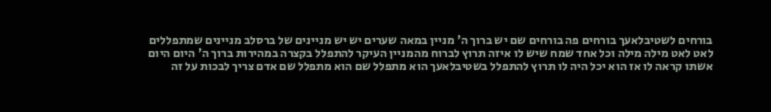בורחים לשטיבלאעך בורחים פה בורחים שם יש ברוך ה' מניין במאה שערים יש יש מניינים של ברסלב מניינים שמתפללים לאט לאט מילה מילה וכל אחד שמח שיש לו איזה תרוץ לברוח מהמניין העיקר להתפלל בקצרה במהירות ברוך ה' היום היום אשתו קראה לו אז הוא יכל היה לו תרוץ להתפלל בשטיבלאעך הוא מתפלל שם הוא מתפלל שם אדם צריך לבכות על זה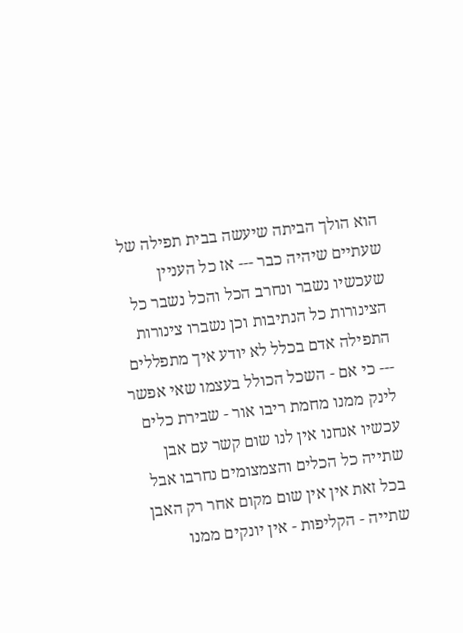הוא הולך הביתה שיעשה בבית תפילה של שעתיים שיהיה כבר --- אז כל העניין שעכשיו נשבר ונחרב הכל והכל נשבר כל הצינורות כל הנתיבות וכן נשברו צינורות התפילה אדם בכלל לא יודע איך מתפללים --- כי אם - השכל הכולל בעצמו שאי אפשר לינק ממנו מחמת ריבו אור - שבירת כלים עכשיו אנחנו אין לנו שום קשר עם אבן שתייה כל הכלים והצמצומים נחרבו אבל בכל זאת אין אין שום מקום אחר רק האבן שתייה - הקליפות - אין יונקים ממנו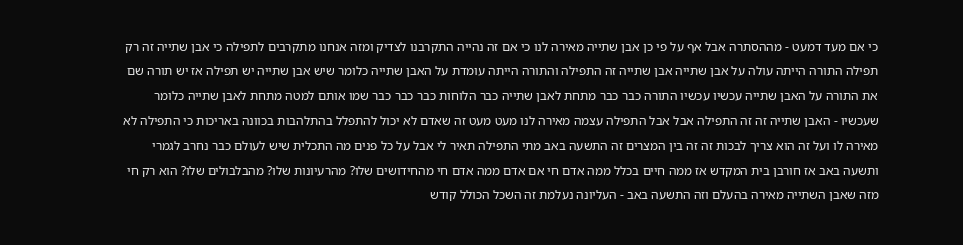כי אם מעד דמעט - מההסתרה אבל אף על פי כן אבן שתייה מאירה לנו כי אם זה נהייה התקרבנו לצדיק ומזה אנחנו מתקרבים לתפילה כי אבן שתייה זה רק תפילה התורה הייתה עולה על אבן שתייה אבן שתייה זה התפילה והתורה הייתה עומדת על האבן שתייה כלומר שיש אבן שתייה יש תפילה אז יש תורה שם את התורה על האבן שתייה עכשיו עכשיו התורה כבר כבר מתחת לאבן שתייה כבר הלוחות כבר כבר כבר שמו אותם למטה מתחת לאבן שתייה כלומר שעכשיו - האבן שתייה זה זה התפילה אבל אבל התפילה עצמה מאירה לנו מעט מעט זה שאדם לא יכול להתפלל בהתלהבות בכוונה באריכות כי התפילה לא מאירה לו ועל זה הוא צריך לבכות זה זה בין המצרים זה התשעה באב מתי התפילה תאיר לי אבל על כל פנים מה התכלית שיש לעולם כבר נחרב לגמרי ותשעה באב אז חורבן בית המקדש אז ממה חיים בכלל ממה אדם חי אם אדם ממה אדם חי מהחידושים שלו? מהרעיונות שלו? מהבלבולים שלו? הוא רק חי מזה שאבן השתייה מאירה בהעלם וזה התשעה באב - העליונה נעלמת זה השכל הכולל קודש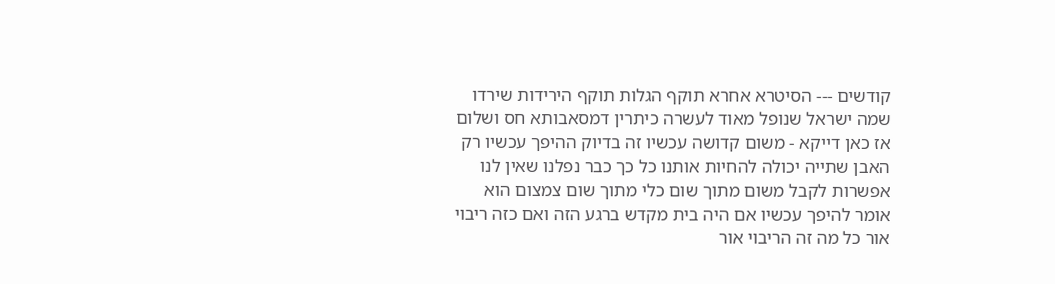קודשים --- הסיטרא אחרא תוקף הגלות תוקף הירידות שירדו שמה ישראל שנופל מאוד לעשרה כיתרין דמסאבותא חס ושלום אז כאן דייקא - משום קדושה עכשיו זה בדיוק ההיפך עכשיו רק האבן שתייה יכולה להחיות אותנו כל כך כבר נפלנו שאין לנו אפשרות לקבל משום מתוך שום כלי מתוך שום צמצום הוא אומר להיפך עכשיו אם היה בית מקדש ברגע הזה ואם כזה ריבוי אור כל מה זה הריבוי אור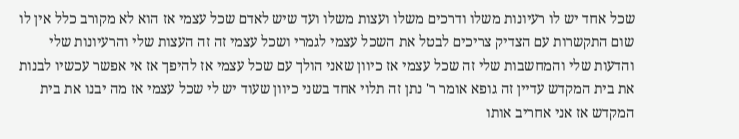שכל אחד יש לו רעיונות משלו ודרכים משלו ועצות משלו ועד שיש לאדם שכל עצמי אז הוא לא מקורב כלל אין לו שום התקשרות עם הצדיק צריכים לבטל את השכל עצמי לגמרי ושכל עצמי זה זה העצות שלי והרעיונות שלי והדעות שלי והמחשבות שלי זה שכל עצמי אז כיוון שאני הולך עם שכל עצמי אז להיפך אז אי אפשר עכשיו לבנות את בית המקדש עדיין זה גופא אומר ר' נתן זה תלוי אחד בשני כיוון שעוד יש לי שכל עצמי אז מה יבנו את בית המקדש אז אני אחריב אותו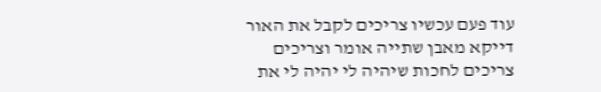עוד פעם עכשיו צריכים לקבל את האור דייקא מאבן שתייה אומר וצריכים צריכים לחכות שיהיה לי יהיה לי את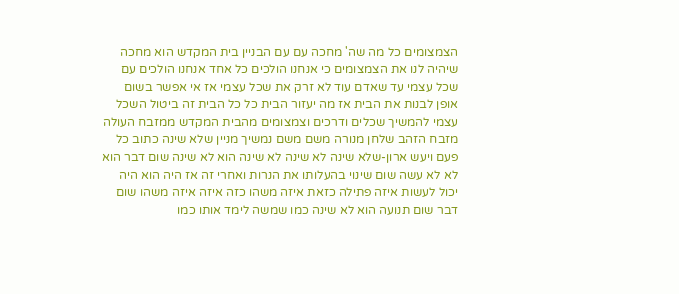הצמצומים כל מה שה' מחכה עם עם הבניין בית המקדש הוא מחכה שיהיה לנו את הצמצומים כי אנחנו הולכים כל אחד אנחנו הולכים עם שכל עצמי עד שאדם עוד לא זרק את שכל עצמי אז אי אפשר בשום אופן לבנות את הבית אז מה יעזור הבית כל כל הבית זה ביטול השכל עצמי להמשיך שכלים ודרכים וצמצומים מהבית המקדש ממזבח העולה מזבח הזהב שלחן מנורה משם משם נמשיך מניין שלא שינה כתוב כל פעם ויעש ארון-שלא שינה לא שינה לא שינה הוא לא שינה שום דבר הוא לא לא עשה שום שינוי בהעלותו את הנרות ואחרי זה אז היה הוא היה יכול לעשות איזה פתילה כזאת איזה משהו כזה איזה איזה משהו שום דבר שום תנועה הוא לא שינה כמו שמשה לימד אותו כמו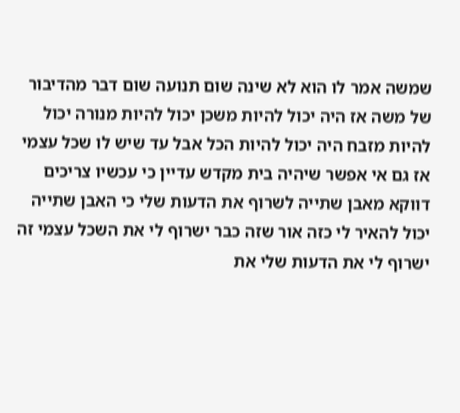שמשה אמר לו הוא לא שינה שום תנועה שום דבר מהדיבור של משה אז היה יכול להיות משכן יכול להיות מנורה יכול להיות מזבח היה יכול להיות הכל אבל עד שיש לו שכל עצמי אז גם אי אפשר שיהיה בית מקדש עדיין כי עכשיו צריכים דווקא מאבן שתייה לשרוף את הדעות שלי כי האבן שתייה יכול להאיר לי כזה אור שזה כבר ישרוף לי את השכל עצמי זה ישרוף לי את הדעות שלי את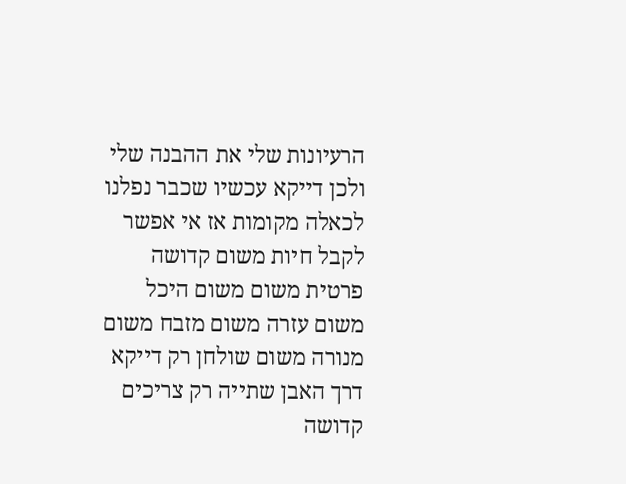הרעיונות שלי את ההבנה שלי ולכן דייקא עכשיו שכבר נפלנו לכאלה מקומות אז אי אפשר לקבל חיות משום קדושה פרטית משום משום היכל משום עזרה משום מזבח משום מנורה משום שולחן רק דייקא דרך האבן שתייה רק צריכים קדושה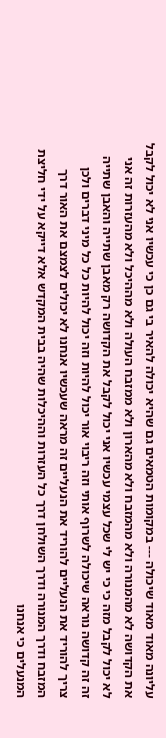עליונה מאוד מאוד שיכולה --- במקומות הטמאים גם שהיא יכולה להאיר בי גם כן כי עכשיו אני לא יכול לקבל את הקדושה לא מהמנורה ולא מהמזבח ולא מהארון ולא ממזבח העולה ולא מההיכל ולא מהעזרות זה אני לא יכול לקבל מזה כי כי יש לי שכל עצמי עכשיו אני יכול לקבל את הקדושה רק מאבן שתייה והאבן שתייה זה זה קדושה נוראה שיכולה לשרוף אותי וזה ריבוי אור יכול להיות וזה יכול להיות כל כל מיני דברים ולכן צריך להוריד את הנעליים להוריד את הנעליים זה מראה שעכשיו אנחנו לא יכולים לצמצם את האור דרך המזבח ודרך המנורה ודרך השולחן דרך כל העזרות וההיכלות שהיה בבית המקדש אלא דייקא על ידי חליצת המנעלים כי אנחנו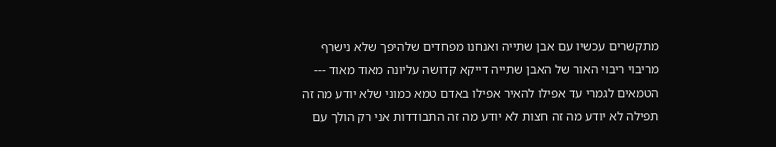מתקשרים עכשיו עם אבן שתייה ואנחנו מפחדים שלהיפך שלא נישרף מריבוי ריבוי האור של האבן שתייה דייקא קדושה עליונה מאוד מאוד --- הטמאים לגמרי עד אפילו להאיר אפילו באדם טמא כמוני שלא יודע מה זה תפילה לא יודע מה זה חצות לא יודע מה זה התבודדות אני רק הולך עם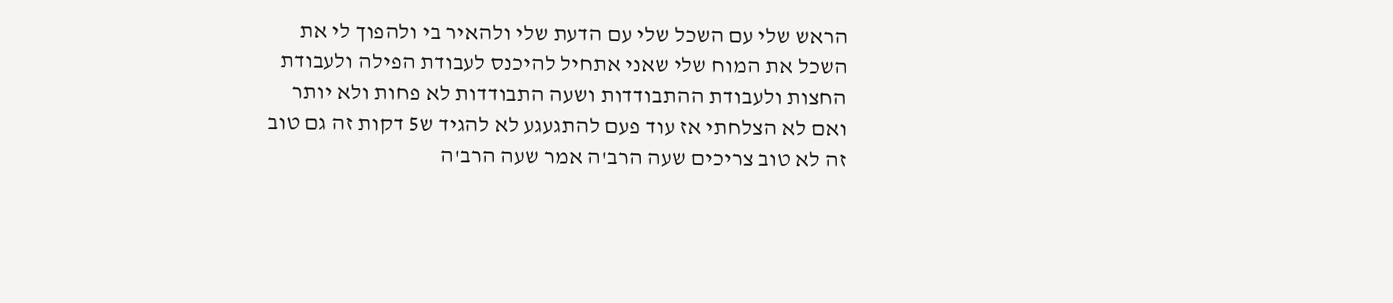הראש שלי עם השכל שלי עם הדעת שלי ולהאיר בי ולהפוך לי את השכל את המוח שלי שאני אתחיל להיכנס לעבודת הפילה ולעבודת החצות ולעבודת ההתבודדות ושעה התבודדות לא פחות ולא יותר ואם לא הצלחתי אז עוד פעם להתגעגע לא להגיד ש5 דקות זה גם טוב זה לא טוב צריכים שעה הרב'ה אמר שעה הרב'ה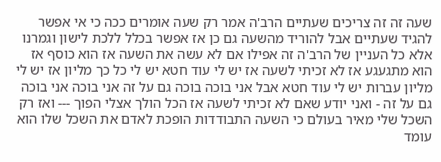שעה זה זה צריכים שעתיים הרב'ה אמר רק שעה אומרים ככה כי אי אפשר להגיד שעתיים אבל להוריד מהשעה גם כן אז אפשר בכלל ללכת לישון וגמרנו אלא כל העניין של הרב'ה זה אפילו אם לא עשה את השעה אז הוא כוסף אז הוא מתגעגע אז לא זכיתי לשעה אז יש לי עוד חטא יש לי כל כך מליון אז יש לי מליון עברות יש לי עוד חטא אבל אני בוכה בוכה גם על זה אני בוכה אני בוכה גם על זה - ואני יודע שאם לא זכיתי לשעה אז הכל הולך אצלי הפוך --- ואז רק השכל שלי מאיר בעולם כי השעה התבודדות הופכת לאדם את השכל שלו הוא עומד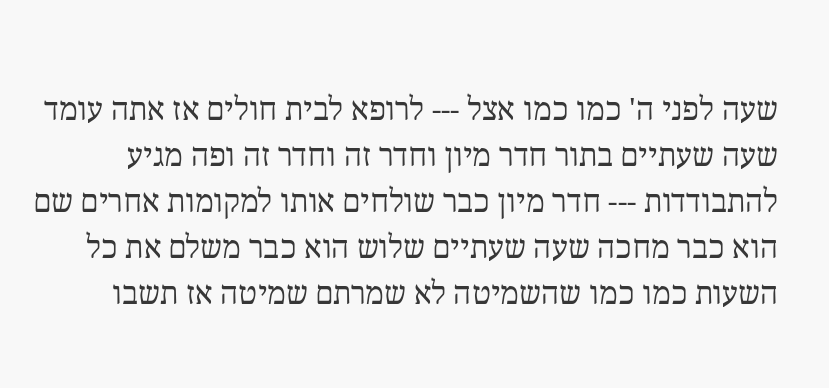שעה לפני ה' כמו כמו אצל --- לרופא לבית חולים אז אתה עומד שעה שעתיים בתור חדר מיון וחדר זה וחדר זה ופה מגיע להתבודדות --- חדר מיון כבר שולחים אותו למקומות אחרים שם הוא כבר מחכה שעה שעתיים שלוש הוא כבר משלם את כל השעות כמו כמו שהשמיטה לא שמרתם שמיטה אז תשבו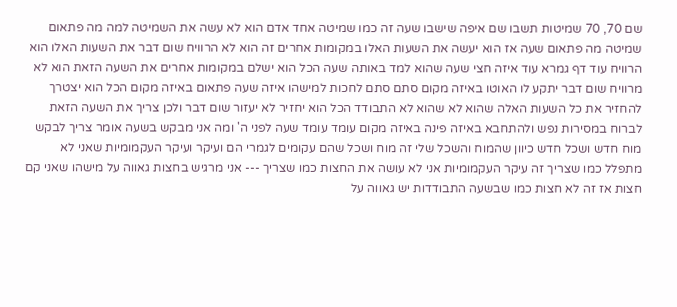שם 70, 70 שמיטות תשבו שם איפה שישבו שעה זה כמו שמיטה אחד אדם הוא לא עשה את השמיטה למה מה פתאום שמיטה מה פתאום שעה אז הוא יעשה את השעות האלו במקומות אחרים זה הוא לא הרוויח שום דבר את השעות האלו הוא הרוויח עוד דף גמרא עוד איזה חצי שעה שהוא למד באותה שעה הכל הוא ישלם במקומות אחרים את השעה הזאת הוא לא מרוויח שום דבר יתקע לו האוטו באיזה מקום סתם סתם לחכות למישהו איזה שעה פתאום באיזה מקום הכל הוא יצטרך להחזיר את כל השעות האלה שהוא לא שהוא לא התבודד הכל הוא יחזיר לא יעזור שום דבר ולכן צריך את השעה הזאת לברוח במסירות נפש ולהתחבא באיזה פינה באיזה מקום עומד עומד שעה לפני ה' ומה אני מבקש בשעה אומר צריך לבקש מוח חדש ושכל חדש כיוון שהמוח והשכל שלי זה מוח ושכל שהם עקומים לגמרי הם ועיקר ועיקר העקמומיות שאני לא מתפלל כמו שצריך זה עיקר העקמומיות אני לא עושה את החצות כמו שצריך --- אני מרגיש בחצות גאווה על מישהו שאני קם חצות אז זה לא חצות כמו שבשעה התבודדות יש גאווה על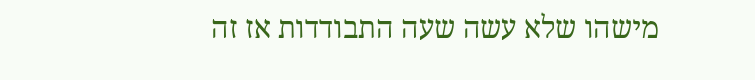מישהו שלא עשה שעה התבודדות אז זה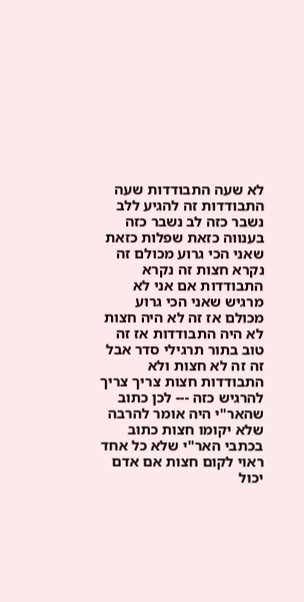לא שעה התבודדות שעה התבודדות זה להגיע ללב נשבר כזה לב נשבר כזה בענווה כזאת שפלות כזאת שאני הכי גרוע מכולם זה נקרא חצות זה נקרא התבודדות אם אני לא מרגיש שאני הכי גרוע מכולם אז זה לא היה חצות לא היה התבודדות אז זה טוב בתור תרגילי סדר אבל זה זה לא חצות ולא התבודדות חצות צריך צריך להרגיש כזה --- לכן כתוב שהאר"י היה אומר להרבה שלא יקומו חצות כתוב בכתבי האר"י שלא כל אחד ראוי לקום חצות אם אדם יכול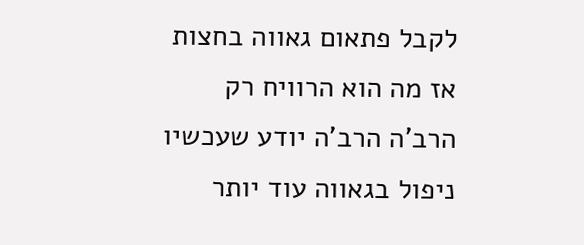לקבל פתאום גאווה בחצות אז מה הוא הרוויח רק הרב'ה הרב'ה יודע שעכשיו ניפול בגאווה עוד יותר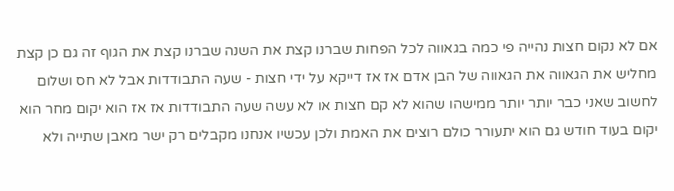אם לא נקום חצות נהייה פי כמה בגאווה לכל הפחות שברנו קצת את השנה שברנו קצת את הגוף זה גם כן קצת מחליש את הגאווה את הגאווה של הבן אדם אז אז דייקא על ידי חצות - שעה התבודדות אבל לא חס ושלום לחשוב שאני כבר יותר יותר ממישהו שהוא לא קם חצות או לא עשה שעה התבודדות אז אז הוא יקום מחר הוא יקום בעוד חודש גם הוא יתעורר כולם רוצים את האמת ולכן עכשיו אנחנו מקבלים רק ישר מאבן שתייה ולא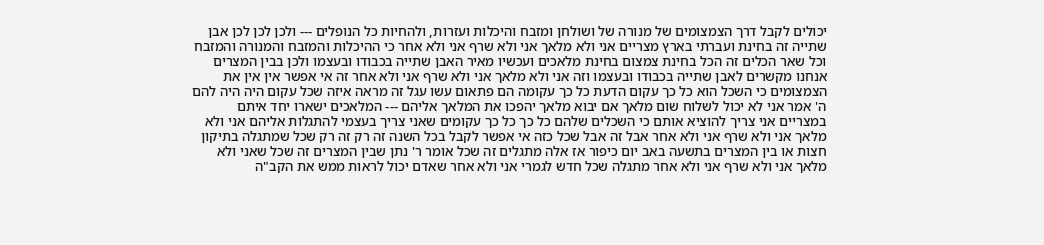יכולים לקבל דרך הצמצומים של מנורה של ושולחן ומזבח והיכלות ועזרות, ולהחיות כל הנופלים --- ולכן לכן לכן אבן שתייה זה בחינת ועברתי בארץ מצריים אני ולא מלאך אני ולא שרף אני ולא אחר כי ההיכלות והמזבח והמנורה והמזבח וכל שאר הכלים זה הכל בחינת צמצום בחינת מלאכים ועכשיו מאיר האבן שתייה בכבודו ובעצמו ולכן בבין המצרים אנחנו מקשרים לאבן שתייה בכבודו ובעצמו וזה אני ולא מלאך אני ולא שרף אני ולא אחר זה אי אפשר אין אין את הצמצומים כי השכל הוא כל כך עקום הדעת כל כך עקומה הם פתאום עשו עגל זה מראה איזה שכל עקום היה היה להם ה' אמר אני לא יכול לשלוח שום מלאך אם יבוא מלאך יהפכו את המלאך אליהם --- המלאכים ישארו יחד איתם במצריים אני צריך להוציא אותם כי השכלים שלהם כל כך כל כך עקומים שאני צריך בעצמי להתגלות אליהם אני ולא מלאך אני ולא שרף אני ולא אחר אבל זה אבל שכל כזה אי אפשר לקבל בכל השנה זה רק זה רק שכל שמתגלה בתיקון חצות או בין המצרים בתשעה באב יום כיפור אז אלה מתגלים זה שכל אומר ר' נתן שבין המצרים זה שכל שאני ולא מלאך אני ולא שרף אני ולא אחר מתגלה שכל חדש לגמרי אני ולא אחר שאדם יכול לראות ממש את הקב"ה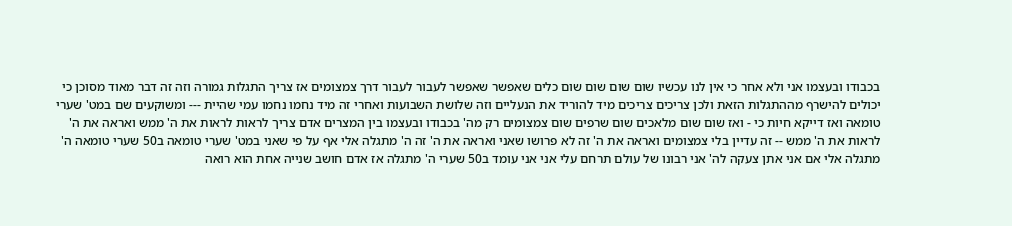בכבודו ובעצמו אני ולא אחר כי אין לנו עכשיו שום שום שום שום כלים שאפשר שאפשר לעבור לעבור דרך צמצומים אז צריך התגלות גמורה וזה זה דבר מאוד מסוכן כי יכולים להישרף מההתגלות הזאת ולכן צריכים צריכים מיד להוריד את הנעליים וזה שלושת השבועות ואחרי זה מיד נחמו נחמו עמי שהיית --- ומשוקעים שם במט' שערי טומאה ואז דייקא חיות כי - ואז שום שום מלאכים שום שרפים שום צמצומים רק מה' בכבודו ובעצמו בין המצרים אדם צריך לראות לראות את ה' ממש ואראה את ה' לראות את ה' ממש -- זה עדיין בלי צמצומים ואראה את ה' זה לא פרושו שאני ואראה את ה' זה ה' מתגלה אלי אף על פי שאני במט' שערי טומאה ב50 שערי טומאה ה' מתגלה אלי אם אני אתן צעקה לה' אני רבונו של עולם תרחם עלי אני אני עומד ב50 שערי ה' מתגלה אז אדם חושב שנייה אחת הוא רואה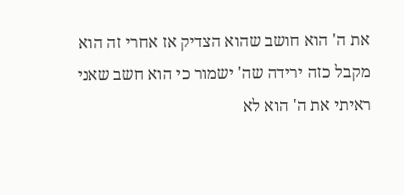את ה' הוא חושב שהוא הצדיק אז אחרי זה הוא מקבל כזה ירידה שה' ישמור כי הוא חשב שאני ראיתי את ה' הוא לא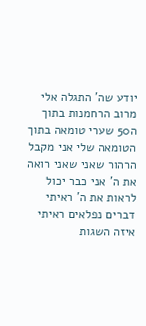יודע שה' התגלה אלי מרוב הרחמנות בתוך ה50 שערי טומאה בתוך הטומאה שלי אני מקבל הרהור שאני שאני רואה את ה' אני כבר יכול לראות את ה' ראיתי דברים נפלאים ראיתי איזה השגות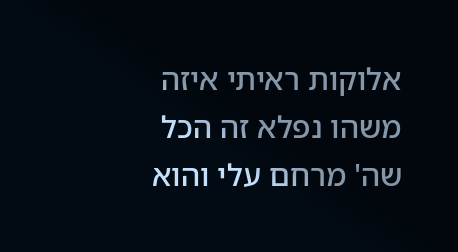אלוקות ראיתי איזה משהו נפלא זה הכל שה' מרחם עלי והוא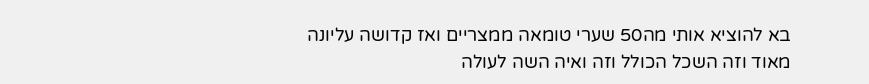בא להוציא אותי מה50 שערי טומאה ממצריים ואז קדושה עליונה מאוד וזה השכל הכולל וזה ואיה השה לעולה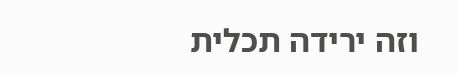וזה ירידה תכלית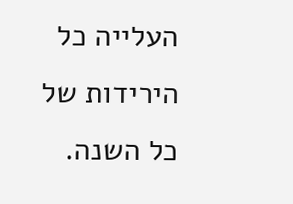העלייה כל הירידות של כל השנה.